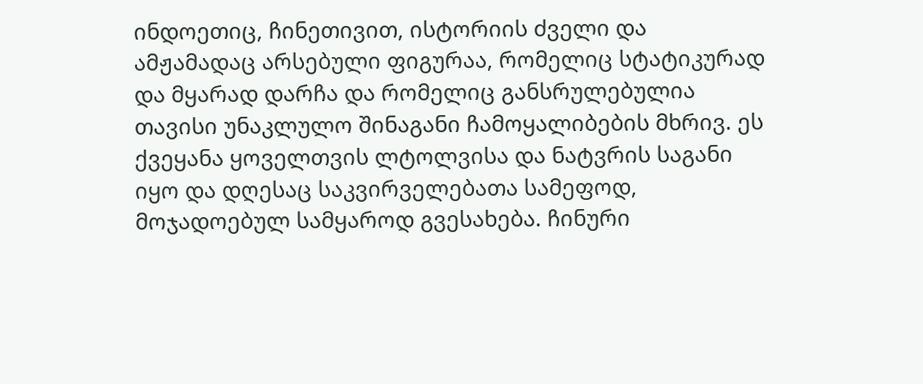ინდოეთიც, ჩინეთივით, ისტორიის ძველი და ამჟამადაც არსებული ფიგურაა, რომელიც სტატიკურად და მყარად დარჩა და რომელიც განსრულებულია თავისი უნაკლულო შინაგანი ჩამოყალიბების მხრივ. ეს ქვეყანა ყოველთვის ლტოლვისა და ნატვრის საგანი იყო და დღესაც საკვირველებათა სამეფოდ, მოჯადოებულ სამყაროდ გვესახება. ჩინური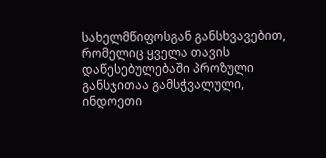სახელმწიფოსგან განსხვავებით, რომელიც ყველა თავის დაწესებულებაში პროზული განსჯითაა გამსჭვალული, ინდოეთი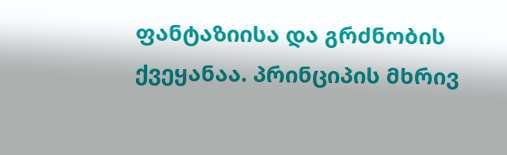ფანტაზიისა და გრძნობის ქვეყანაა. პრინციპის მხრივ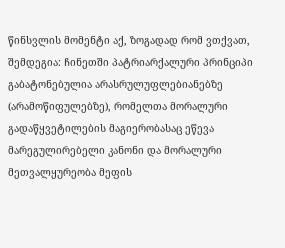წინსვლის მომენტი აქ, ზოგადად რომ ვთქვათ, შემდეგია: ჩინეთში პატრიარქალური პრინციპი გაბატონებულია არასრულუფლებიანებზე (არამოწიფულებზე), რომელთა მორალური გადაწყვეტილების მაგიერობასაც ეწევა მარეგულირებელი კანონი და მორალური მეთვალყურეობა მეფის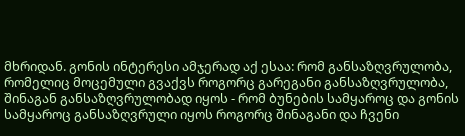მხრიდან. გონის ინტერესი ამჯერად აქ ესაა: რომ განსაზღვრულობა, რომელიც მოცემული გვაქვს როგორც გარეგანი განსაზღვრულობა, შინაგან განსაზღვრულობად იყოს - რომ ბუნების სამყაროც და გონის სამყაროც განსაზღვრული იყოს როგორც შინაგანი და ჩვენი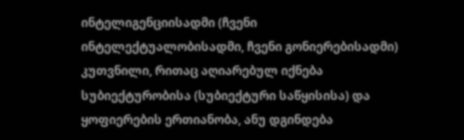ინტელიგენციისადმი (ჩვენი ინტელექტუალობისადმი, ჩვენი გონიერებისადმი) კუთვნილი, რითაც აღიარებულ იქნება სუბიექტურობისა (სუბიექტური საწყისისა) და ყოფიერების ერთიანობა, ანუ დგინდება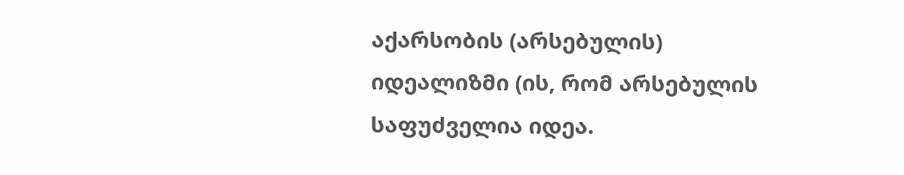აქარსობის (არსებულის) იდეალიზმი (ის, რომ არსებულის საფუძველია იდეა.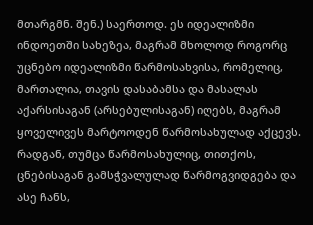მთარგმნ. შენ.) საერთოდ. ეს იდეალიზმი ინდოეთში სახეზეა, მაგრამ მხოლოდ როგორც უცნებო იდეალიზმი წარმოსახვისა, რომელიც, მართალია, თავის დასაბამსა და მასალას აქარსისაგან (არსებულისაგან) იღებს, მაგრამ ყოველივეს მარტოოდენ წარმოსახულად აქცევს. რადგან, თუმცა წარმოსახულიც, თითქოს, ცნებისაგან გამსჭვალულად წარმოგვიდგება და ასე ჩანს,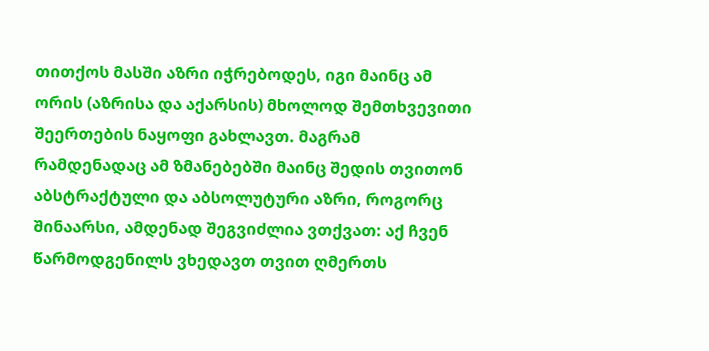თითქოს მასში აზრი იჭრებოდეს, იგი მაინც ამ ორის (აზრისა და აქარსის) მხოლოდ შემთხვევითი შეერთების ნაყოფი გახლავთ. მაგრამ რამდენადაც ამ ზმანებებში მაინც შედის თვითონ აბსტრაქტული და აბსოლუტური აზრი, როგორც შინაარსი, ამდენად შეგვიძლია ვთქვათ: აქ ჩვენ წარმოდგენილს ვხედავთ თვით ღმერთს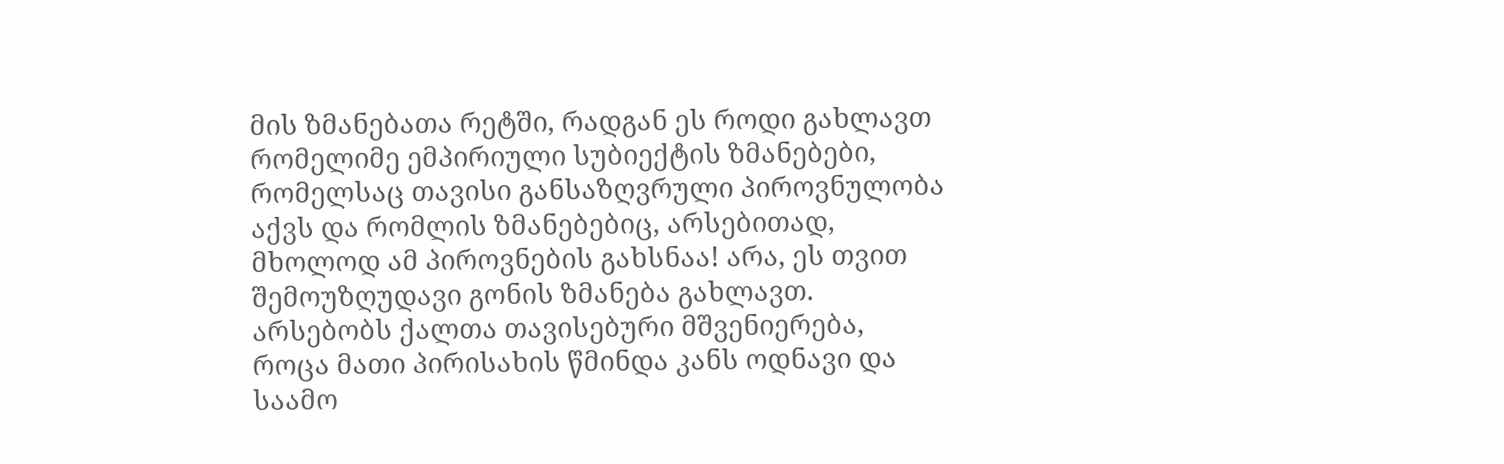მის ზმანებათა რეტში, რადგან ეს როდი გახლავთ რომელიმე ემპირიული სუბიექტის ზმანებები, რომელსაც თავისი განსაზღვრული პიროვნულობა აქვს და რომლის ზმანებებიც, არსებითად, მხოლოდ ამ პიროვნების გახსნაა! არა, ეს თვით შემოუზღუდავი გონის ზმანება გახლავთ.
არსებობს ქალთა თავისებური მშვენიერება, როცა მათი პირისახის წმინდა კანს ოდნავი და საამო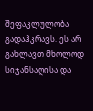შეფაკლულობა გადაჰკრავს. ეს არ გახლავთ მხოლოდ სიჯანსაღისა და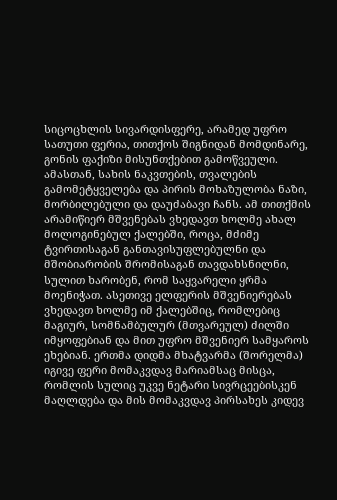სიცოცხლის სივარდისფერე, არამედ უფრო სათუთი ფერია, თითქოს შიგნიდან მომდინარე, გონის ფაქიზი მისუნთქებით გამოწვეული. ამასთან, სახის ნაკვთების, თვალების გამომეტყველება და პირის მოხაზულობა ნაზი, მორბილებული და დაუძაბავი ჩანს. ამ თითქმის არამიწიერ მშვენებას ვხედავთ ხოლმე ახალ მოლოგინებულ ქალებში, როცა, მძიმე ტვირთისაგან განთავისუფლებულნი და მშობიარობის შრომისაგან თავდახსნილნი, სულით ხარობენ, რომ საყვარელი ყრმა მოენიჭათ. ასეთივე ელფერის მშვენიერებას ვხედავთ ხოლმე იმ ქალებშიც, რომლებიც მაგიურ, სომნამბულურ (მთვარეულ) ძილში იმყოფებიან და მით უფრო მშვენიერ სამყაროს ეხებიან. ერთმა დიდმა მხატვარმა (შორელმა) იგივე ფერი მომაკვდავ მარიამსაც მისცა, რომლის სულიც უკვე ნეტარი სივრცეებისკენ მაღლდება და მის მომაკვდავ პირსახეს კიდევ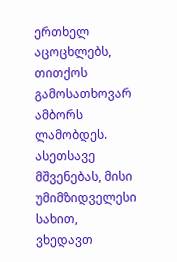ერთხელ აცოცხლებს, თითქოს გამოსათხოვარ ამბორს ლამობდეს. ასეთსავე მშვენებას, მისი უმიმზიდველესი სახით, ვხედავთ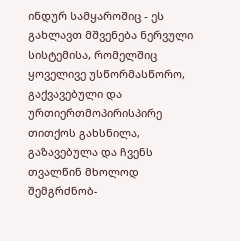ინდურ სამყაროშიც - ეს გახლავთ მშვენება ნერვული სისტემისა, რომელშიც ყოველივე უსწორმასწორო, გაქვავებული და ურთიერთმოპირისპირე თითქოს გახსნილა, გაზავებულა და ჩვენს თვალწინ მხოლოდ შემგრძნობ-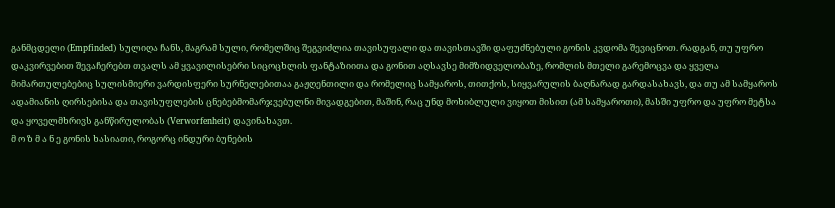განმცდელი (Empfinded) სულიღა ჩანს, მაგრამ სული, რომელშიც შეგვიძლია თავისუფალი და თავისთავში დაფუძნებული გონის კვდომა შევიცნოთ. რადგან, თუ უფრო დაკვირვებით შევაჩერებთ თვალს ამ ყვავილისებრი სიცოცხლის ფანტაზიითა და გონით აღსავსე მიმზიდველობაზე, რომლის მთელი გარემოცვა და ყველა მიმართულებებიც სულისმიერი ვარდისფერი სურნელებითაა გაჟღენთილი და რომელიც სამყაროს, თითქოს, სიყვარულის ბაღნარად გარდასახავს, და თუ ამ სამყაროს ადამიანის ღირსებისა და თავისუფლების ცნებებმომარჯვებულნი მივადგებით, მაშინ, რაც უნდ მოხიბლული ვიყოთ მისით (ამ სამყაროთი), მასში უფრო და უფრო მეტსა და ყოველმხრივს განწირულობას (Verworfenheit) დავინახავთ.
მ ო ზ მ ა ნ ე გონის ხასიათი, როგორც ინდური ბუნების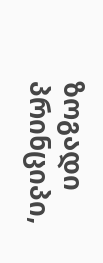ზოგადი პრინციპი,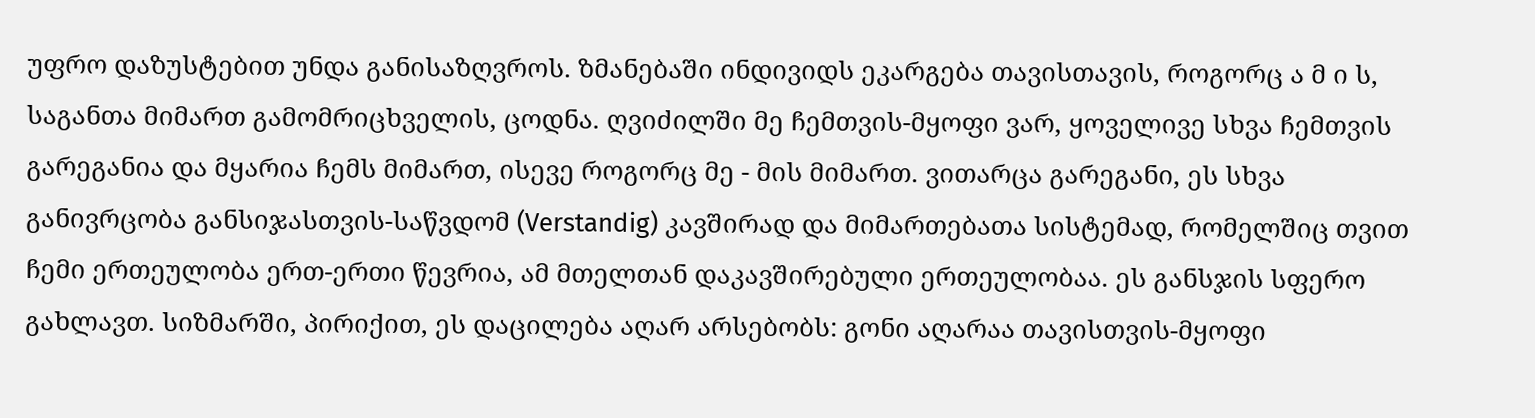უფრო დაზუსტებით უნდა განისაზღვროს. ზმანებაში ინდივიდს ეკარგება თავისთავის, როგორც ა მ ი ს, საგანთა მიმართ გამომრიცხველის, ცოდნა. ღვიძილში მე ჩემთვის-მყოფი ვარ, ყოველივე სხვა ჩემთვის გარეგანია და მყარია ჩემს მიმართ, ისევე როგორც მე - მის მიმართ. ვითარცა გარეგანი, ეს სხვა განივრცობა განსიჯასთვის-საწვდომ (Verstandig) კავშირად და მიმართებათა სისტემად, რომელშიც თვით ჩემი ერთეულობა ერთ-ერთი წევრია, ამ მთელთან დაკავშირებული ერთეულობაა. ეს განსჯის სფერო გახლავთ. სიზმარში, პირიქით, ეს დაცილება აღარ არსებობს: გონი აღარაა თავისთვის-მყოფი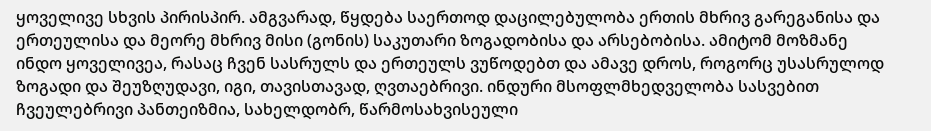ყოველივე სხვის პირისპირ. ამგვარად, წყდება საერთოდ დაცილებულობა ერთის მხრივ გარეგანისა და ერთეულისა და მეორე მხრივ მისი (გონის) საკუთარი ზოგადობისა და არსებობისა. ამიტომ მოზმანე ინდო ყოველივეა, რასაც ჩვენ სასრულს და ერთეულს ვუწოდებთ და ამავე დროს, როგორც უსასრულოდ ზოგადი და შეუზღუდავი, იგი, თავისთავად, ღვთაებრივი. ინდური მსოფლმხედველობა სასვებით ჩვეულებრივი პანთეიზმია, სახელდობრ, წარმოსახვისეული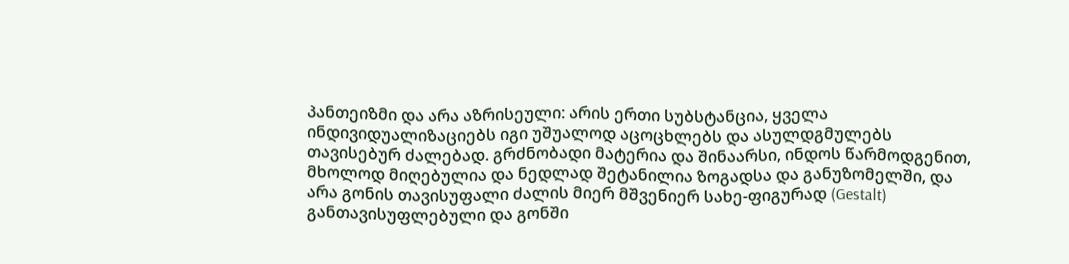პანთეიზმი და არა აზრისეული: არის ერთი სუბსტანცია, ყველა ინდივიდუალიზაციებს იგი უშუალოდ აცოცხლებს და ასულდგმულებს თავისებურ ძალებად. გრძნობადი მატერია და შინაარსი, ინდოს წარმოდგენით, მხოლოდ მიღებულია და ნედლად შეტანილია ზოგადსა და განუზომელში, და არა გონის თავისუფალი ძალის მიერ მშვენიერ სახე-ფიგურად (Gestalt) განთავისუფლებული და გონში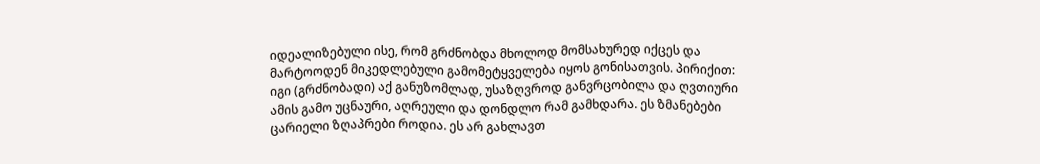იდეალიზებული ისე, რომ გრძნობდა მხოლოდ მომსახურედ იქცეს და მარტოოდენ მიკედლებული გამომეტყველება იყოს გონისათვის. პირიქით: იგი (გრძნობადი) აქ განუზომლად, უსაზღვროდ განვრცობილა და ღვთიური ამის გამო უცნაური, აღრეული და დონდლო რამ გამხდარა. ეს ზმანებები ცარიელი ზღაპრები როდია. ეს არ გახლავთ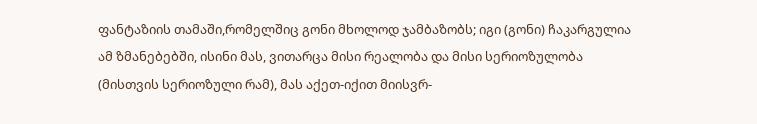ფანტაზიის თამაში,რომელშიც გონი მხოლოდ ჯამბაზობს; იგი (გონი) ჩაკარგულია ამ ზმანებებში, ისინი მას, ვითარცა მისი რეალობა და მისი სერიოზულობა (მისთვის სერიოზული რამ), მას აქეთ-იქით მიისვრ-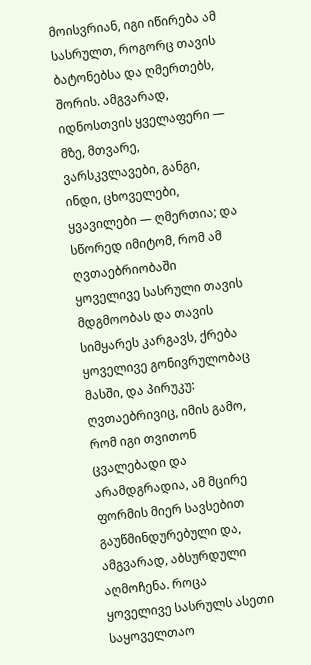მოისვრიან, იგი იწირება ამ სასრულთ, როგორც თავის ბატონებსა და ღმერთებს, შორის. ამგვარად, იდნოსთვის ყველაფერი — მზე, მთვარე, ვარსკვლავები, განგი, ინდი, ცხოველები, ყვავილები — ღმერთია; და სწორედ იმიტომ, რომ ამ ღვთაებრიობაში ყოველივე სასრული თავის მდგმოობას და თავის სიმყარეს კარგავს, ქრება ყოველივე გონივრულობაც მასში, და პირუკუ: ღვთაებრივიც, იმის გამო, რომ იგი თვითონ ცვალებადი და არამდგრადია, ამ მცირე ფორმის მიერ სავსებით გაუწმინდურებული და, ამგვარად, აბსურდული აღმოჩენა. როცა ყოველივე სასრულს ასეთი საყოველთაო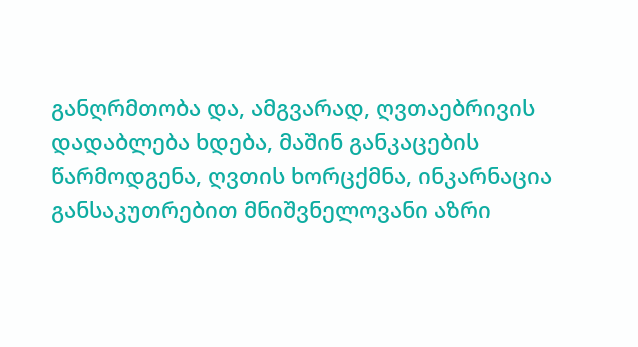განღრმთობა და, ამგვარად, ღვთაებრივის დადაბლება ხდება, მაშინ განკაცების წარმოდგენა, ღვთის ხორცქმნა, ინკარნაცია განსაკუთრებით მნიშვნელოვანი აზრი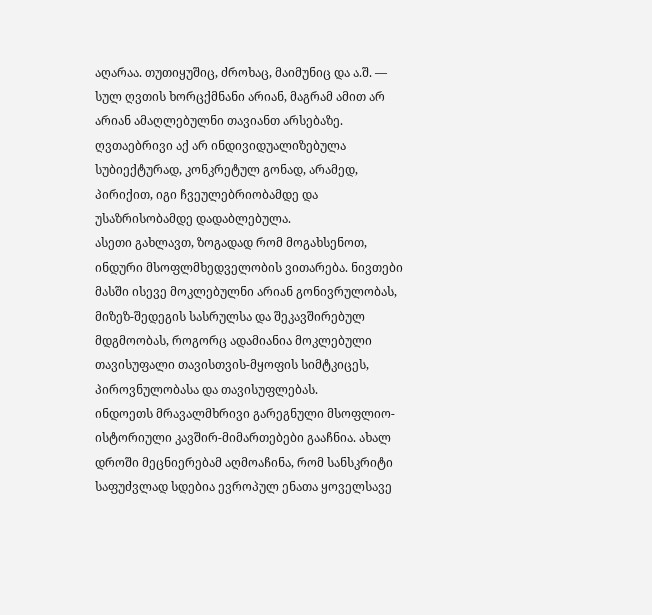აღარაა. თუთიყუშიც, ძროხაც, მაიმუნიც და ა.შ. — სულ ღვთის ხორცქმნანი არიან, მაგრამ ამით არ არიან ამაღლებულნი თავიანთ არსებაზე. ღვთაებრივი აქ არ ინდივიდუალიზებულა სუბიექტურად, კონკრეტულ გონად, არამედ, პირიქით, იგი ჩვეულებრიობამდე და უსაზრისობამდე დადაბლებულა.
ასეთი გახლავთ, ზოგადად რომ მოგახსენოთ, ინდური მსოფლმხედველობის ვითარება. ნივთები მასში ისევე მოკლებულნი არიან გონივრულობას, მიზეზ-შედეგის სასრულსა და შეკავშირებულ მდგმოობას, როგორც ადამიანია მოკლებული თავისუფალი თავისთვის-მყოფის სიმტკიცეს, პიროვნულობასა და თავისუფლებას.
ინდოეთს მრავალმხრივი გარეგნული მსოფლიო-ისტორიული კავშირ-მიმართებები გააჩნია. ახალ დროში მეცნიერებამ აღმოაჩინა, რომ სანსკრიტი საფუძვლად სდებია ევროპულ ენათა ყოველსავე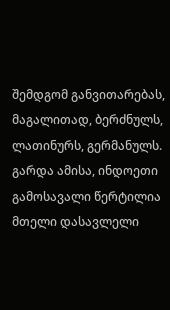შემდგომ განვითარებას, მაგალითად, ბერძნულს, ლათინურს, გერმანულს. გარდა ამისა, ინდოეთი გამოსავალი წერტილია მთელი დასავლელი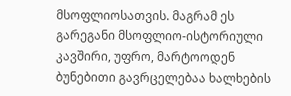მსოფლიოსათვის. მაგრამ ეს გარეგანი მსოფლიო-ისტორიული კავშირი, უფრო, მარტოოდენ ბუნებითი გავრცელებაა ხალხების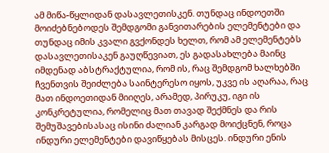ამ მიწა-წყლიდან დასავლეთისკენ. თუნდაც ინდოეთში მოიძებნებოდეს შემდგომი განვითარების ელემენტები და თუნდაც იმის კვალი გვქონდეს ხელთ, რომ ამ ელემენტებს დასავლეთისაკენ გაუღწევიათ, ეს გადასახლება მაინც იმდენად აბსტრაქტულია, რომ ის, რაც შემდგომ ხალხებში ჩვენთვის შეიძლება საინტერესო იყოს, უკვე ის აღარაა, რაც მათ ინდოეთიდან მიიღეს, არამედ, პირუკუ, იგი ის კონკრეტულია, რომელიც მათ თავად შექმნეს და რის შემუშავებისასაც ისინი ძალიან კარგად მოიქცნენ, როცა ინდური ელემენტები დავიწყებას მისცეს. ინდური ენის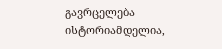გავრცელება ისტორიამდელია,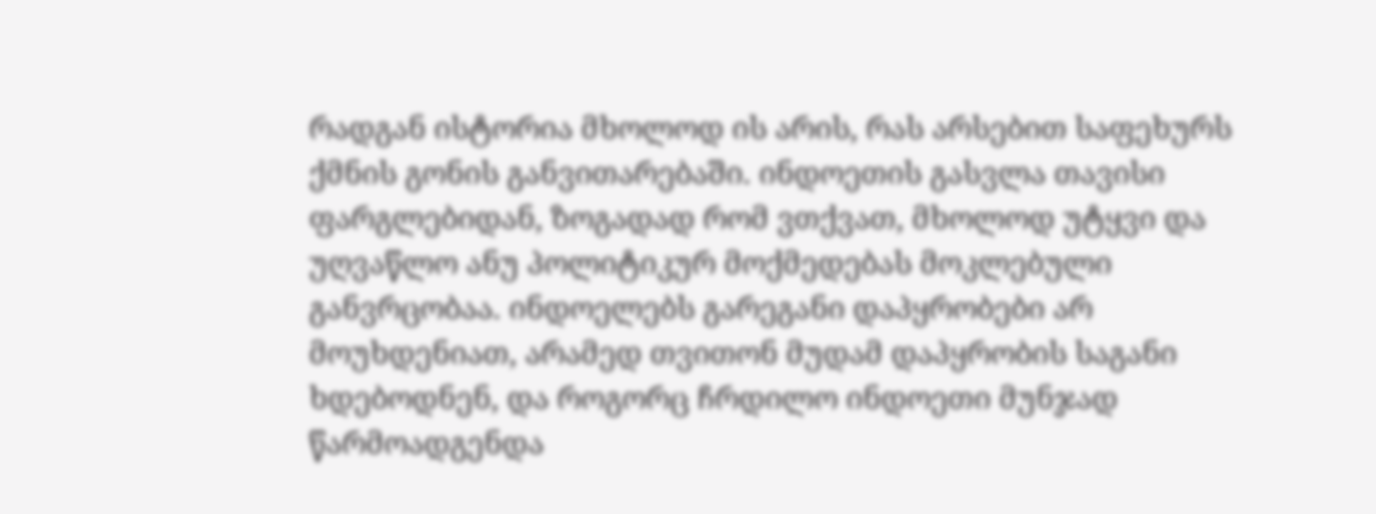რადგან ისტორია მხოლოდ ის არის, რას არსებით საფეხურს ქმნის გონის განვითარებაში. ინდოეთის გასვლა თავისი ფარგლებიდან, ზოგადად რომ ვთქვათ, მხოლოდ უტყვი და უღვაწლო ანუ პოლიტიკურ მოქმედებას მოკლებული განვრცობაა. ინდოელებს გარეგანი დაპყრობები არ მოუხდენიათ, არამედ თვითონ მუდამ დაპყრობის საგანი ხდებოდნენ, და როგორც ჩრდილო ინდოეთი მუნჯად წარმოადგენდა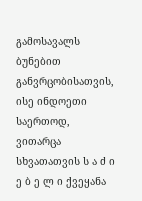გამოსავალს ბუნებით განვრცობისათვის, ისე ინდოეთი საერთოდ, ვითარცა სხვათათვის ს ა ძ ი ე ბ ე ლ ი ქვეყანა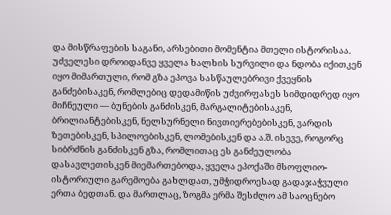და მისწრაფების საგანი, არსებითი მომენტია მთელი ისტორისაა. უძველესი დროიდანვე ყველა ხალხის სურვილი და ნდობა იქითკენ იყო მიმართული, რომ გზა ეპოვა სასწაულებრივი ქვეყნის განძებისაკენ, რომლებიც დედამიწის უძვირფასეს სიმდიდრედ იყო მიჩნეული — ბუნების განძისკენ, მარგალიტებისაკენ, ბრილიანტებისკენ, ნელსურნელი ნივთიერებებისკენ, ვარდის ზეთებისკენ, სპილოებისკენ, ლომებისკენ და ა.შ. ისევე, როგორც სიბრძნის განძისკენ გზა, რომლითაც ეს განძეულობა დასავლეთისკენ მიემართებოდა, ყველა ეპოქაში მსოფლიო-ისტორიული გარემოება გახლდათ, უმჭიდროესად გადაჯაჭვული ერთა ბედთან. და მართლაც, ზოგმა ერმა შესძლო ამ საოცნებო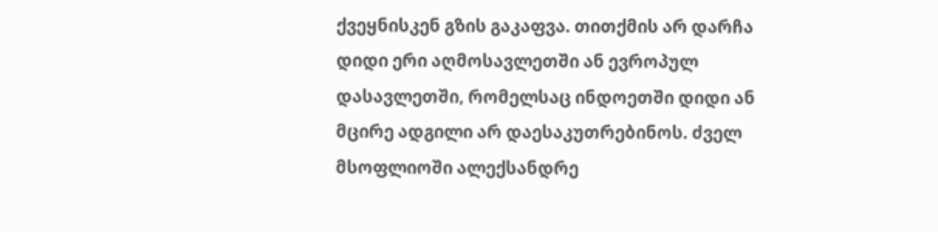ქვეყნისკენ გზის გაკაფვა. თითქმის არ დარჩა დიდი ერი აღმოსავლეთში ან ევროპულ დასავლეთში, რომელსაც ინდოეთში დიდი ან მცირე ადგილი არ დაესაკუთრებინოს. ძველ მსოფლიოში ალექსანდრე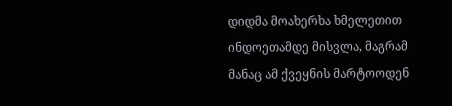დიდმა მოახერხა ხმელეთით ინდოეთამდე მისვლა, მაგრამ მანაც ამ ქვეყნის მარტოოდენ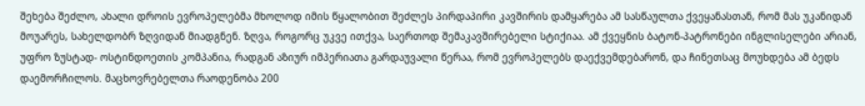შეხება შეძლო, ახალი დროის ევროპელებმა მხოლოდ იმის წყალობით შეძლეს პირდაპირი კავშირის დამყარება ამ სასწაულთა ქვეყანასთან, რომ მას უკანიდან მოუარეს, სახელდობრ ზღვიდან მიადგნენ. ზღვა, როგორც უკვე ითქვა, საერთოდ შემაკავშირებელი სტიქიაა. ამ ქვეყნის ბატონ-პატრონები ინგლისელები არიან, უფრო ზუსტად- ოსტინდოეთის კომპანია, რადგან აზიურ იმპერიათა გარდაუვალი წერაა, რომ ევროპელებს დაექვემდებარონ, და ჩინეთსაც მოუხდება ამ ბედს დაემორჩილოს. მაცხოვრებელთა რაოდენობა 200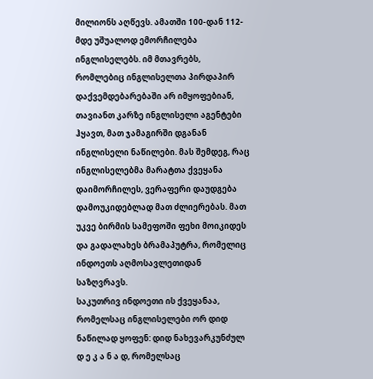მილიონს აღწევს. ამათში 100-დან 112-მდე უშუალოდ ემორჩილება ინგლისელებს. იმ მთავრებს, რომლებიც ინგლისელთა პირდაპირ დაქვემდებარებაში არ იმყოფებიან, თავიანთ კარზე ინგლისელი აგენტები ჰყავთ, მათ ჯამაგირში დგანან ინგლისელი ნაწილები. მას შემდეგ, რაც ინგლისელებმა მარატთა ქვეყანა დაიმორჩილეს, ვერაფერი დაუდგება დამოუკიდებლად მათ ძლიერებას. მათ უკვე ბირმის სამეფოში ფეხი მოიკიდეს და გადალახეს ბრამაპუტრა, რომელიც ინდოეთს აღმოსავლეთიდან საზღვრავს.
საკუთრივ ინდოეთი ის ქვეყანაა, რომელსაც ინგლისელები ორ დიდ ნაწილად ყოფენ: დიდ ნახევარკუნძულ დ ე კ ა ნ ა დ, რომელსაც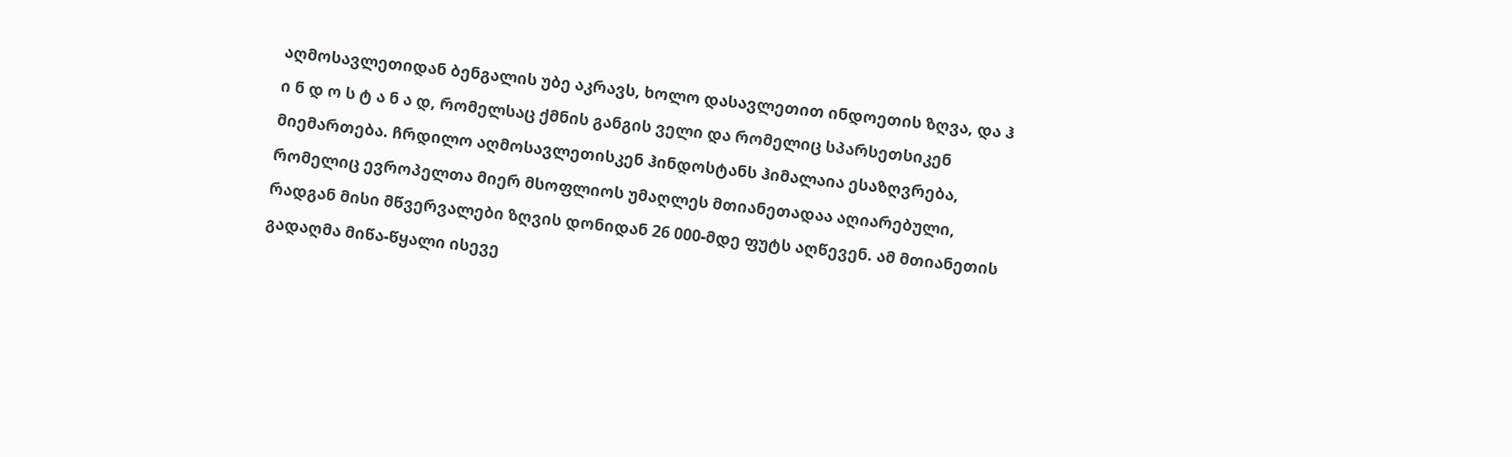აღმოსავლეთიდან ბენგალის უბე აკრავს, ხოლო დასავლეთით ინდოეთის ზღვა, და ჰ ი ნ დ ო ს ტ ა ნ ა დ, რომელსაც ქმნის განგის ველი და რომელიც სპარსეთსიკენ მიემართება. ჩრდილო აღმოსავლეთისკენ ჰინდოსტანს ჰიმალაია ესაზღვრება, რომელიც ევროპელთა მიერ მსოფლიოს უმაღლეს მთიანეთადაა აღიარებული, რადგან მისი მწვერვალები ზღვის დონიდან 26 000-მდე ფუტს აღწევენ. ამ მთიანეთის გადაღმა მიწა-წყალი ისევე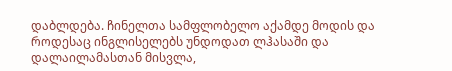დაბლდება. ჩინელთა სამფლობელო აქამდე მოდის და როდესაც ინგლისელებს უნდოდათ ლჰასაში და დალაილამასთან მისვლა,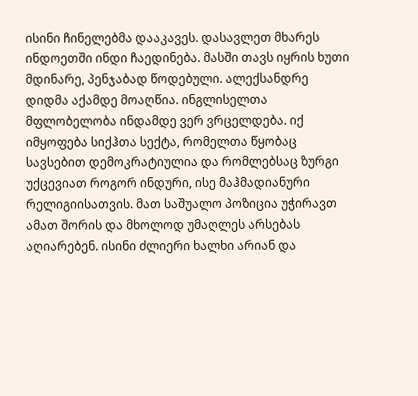ისინი ჩინელებმა დააკავეს. დასავლეთ მხარეს ინდოეთში ინდი ჩაედინება. მასში თავს იყრის ხუთი მდინარე, პენჯაბად წოდებული. ალექსანდრე დიდმა აქამდე მოაღწია. ინგლისელთა მფლობელობა ინდამდე ვერ ვრცელდება. იქ იმყოფება სიქჰთა სექტა, რომელთა წყობაც სავსებით დემოკრატიულია და რომლებსაც ზურგი უქცევიათ როგორ ინდური, ისე მაჰმადიანური რელიგიისათვის. მათ საშუალო პოზიცია უჭირავთ ამათ შორის და მხოლოდ უმაღლეს არსებას აღიარებენ. ისინი ძლიერი ხალხი არიან და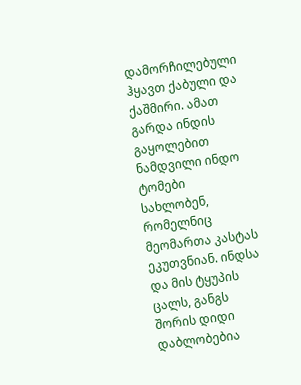დამორჩილებული ჰყავთ ქაბული და ქაშმირი. ამათ გარდა ინდის გაყოლებით ნამდვილი ინდო ტომები სახლობენ, რომელნიც მეომართა კასტას ეკუთვნიან. ინდსა და მის ტყუპის ცალს, განგს შორის დიდი დაბლობებია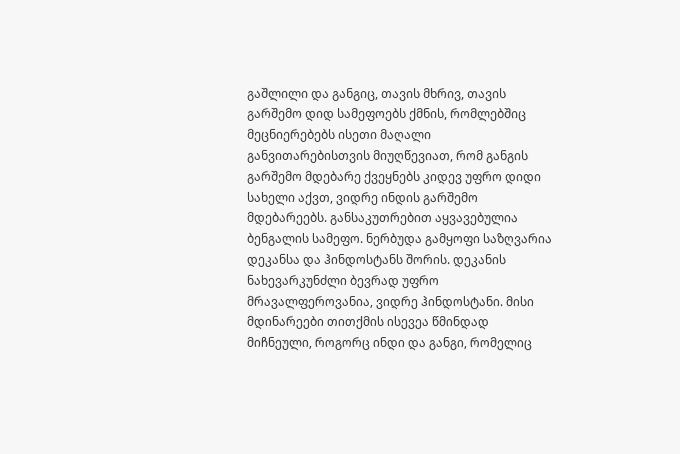გაშლილი და განგიც, თავის მხრივ, თავის გარშემო დიდ სამეფოებს ქმნის, რომლებშიც მეცნიერებებს ისეთი მაღალი განვითარებისთვის მიუღწევიათ, რომ განგის გარშემო მდებარე ქვეყნებს კიდევ უფრო დიდი სახელი აქვთ, ვიდრე ინდის გარშემო მდებარეებს. განსაკუთრებით აყვავებულია ბენგალის სამეფო. ნერბუდა გამყოფი საზღვარია დეკანსა და ჰინდოსტანს შორის. დეკანის ნახევარკუნძლი ბევრად უფრო მრავალფეროვანია, ვიდრე ჰინდოსტანი. მისი მდინარეები თითქმის ისევეა წმინდად მიჩნეული, როგორც ინდი და განგი, რომელიც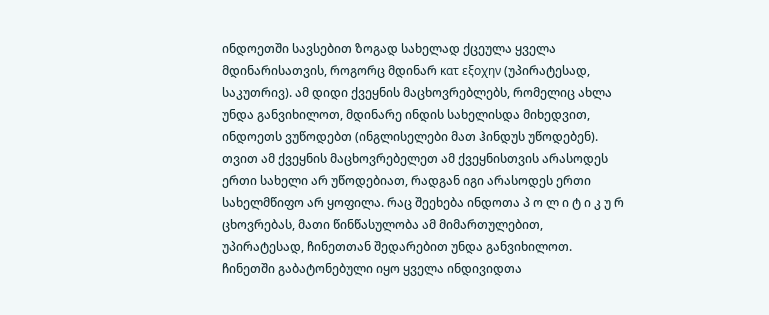ინდოეთში სავსებით ზოგად სახელად ქცეულა ყველა მდინარისათვის, როგორც მდინარ κατ εξοχην (უპირატესად, საკუთრივ). ამ დიდი ქვეყნის მაცხოვრებლებს, რომელიც ახლა უნდა განვიხილოთ, მდინარე ინდის სახელისდა მიხედვით, ინდოეთს ვუწოდებთ (ინგლისელები მათ ჰინდუს უწოდებენ). თვით ამ ქვეყნის მაცხოვრებელეთ ამ ქვეყნისთვის არასოდეს ერთი სახელი არ უწოდებიათ, რადგან იგი არასოდეს ერთი სახელმწიფო არ ყოფილა. რაც შეეხება ინდოთა პ ო ლ ი ტ ი კ უ რ ცხოვრებას, მათი წინწასულობა ამ მიმართულებით, უპირატესად, ჩინეთთან შედარებით უნდა განვიხილოთ. ჩინეთში გაბატონებული იყო ყველა ინდივიდთა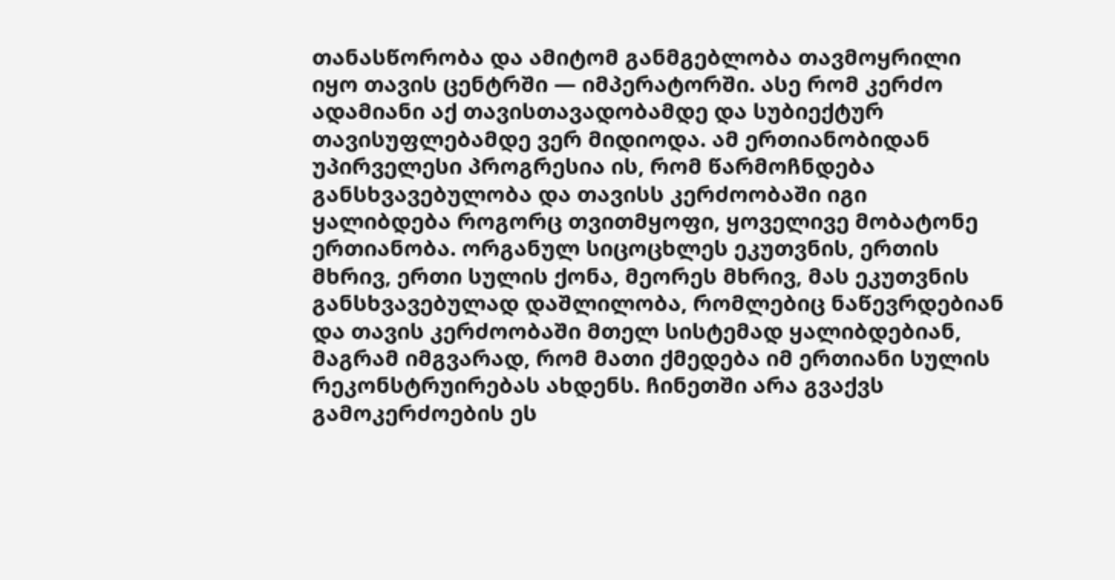თანასწორობა და ამიტომ განმგებლობა თავმოყრილი იყო თავის ცენტრში — იმპერატორში. ასე რომ კერძო ადამიანი აქ თავისთავადობამდე და სუბიექტურ თავისუფლებამდე ვერ მიდიოდა. ამ ერთიანობიდან უპირველესი პროგრესია ის, რომ წარმოჩნდება განსხვავებულობა და თავისს კერძოობაში იგი ყალიბდება როგორც თვითმყოფი, ყოველივე მობატონე ერთიანობა. ორგანულ სიცოცხლეს ეკუთვნის, ერთის მხრივ, ერთი სულის ქონა, მეორეს მხრივ, მას ეკუთვნის განსხვავებულად დაშლილობა, რომლებიც ნაწევრდებიან და თავის კერძოობაში მთელ სისტემად ყალიბდებიან, მაგრამ იმგვარად, რომ მათი ქმედება იმ ერთიანი სულის რეკონსტრუირებას ახდენს. ჩინეთში არა გვაქვს გამოკერძოების ეს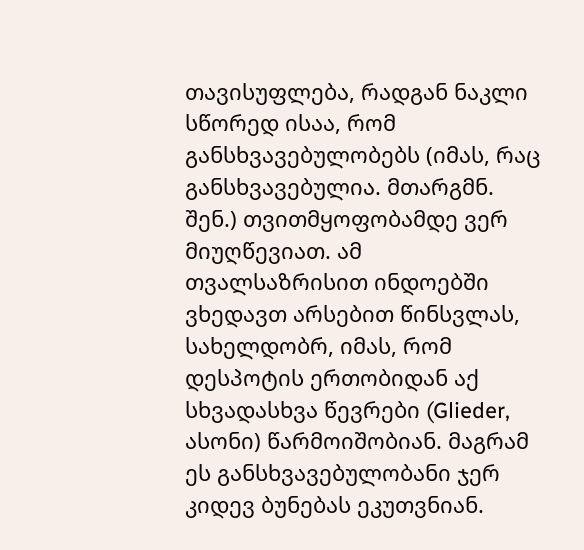თავისუფლება, რადგან ნაკლი სწორედ ისაა, რომ განსხვავებულობებს (იმას, რაც განსხვავებულია. მთარგმნ. შენ.) თვითმყოფობამდე ვერ მიუღწევიათ. ამ თვალსაზრისით ინდოებში ვხედავთ არსებით წინსვლას, სახელდობრ, იმას, რომ დესპოტის ერთობიდან აქ სხვადასხვა წევრები (Glieder, ასონი) წარმოიშობიან. მაგრამ ეს განსხვავებულობანი ჯერ კიდევ ბუნებას ეკუთვნიან.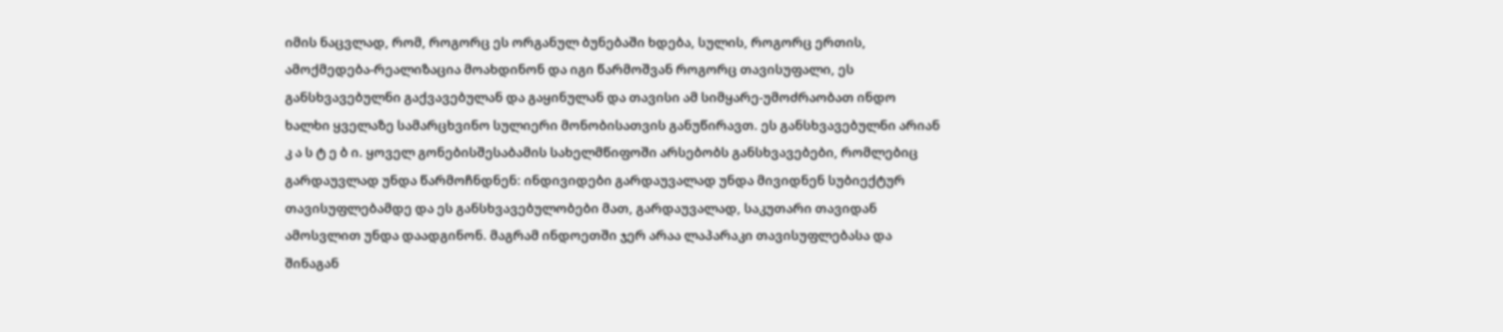იმის ნაცვლად, რომ, როგორც ეს ორგანულ ბუნებაში ხდება, სულის, როგორც ერთის, ამოქმედება-რეალიზაცია მოახდინონ და იგი წარმოშვან როგორც თავისუფალი, ეს განსხვავებულნი გაქვავებულან და გაყინულან და თავისი ამ სიმყარე-უმოძრაობათ ინდო ხალხი ყველაზე სამარცხვინო სულიერი მონობისათვის განუწირავთ. ეს განსხვავებულნი არიან კ ა ს ტ ე ბ ი. ყოველ გონებისშესაბამის სახელმწიფოში არსებობს განსხვავებები, რომლებიც გარდაუვლად უნდა წარმოჩნდნენ: ინდივიდები გარდაუვალად უნდა მივიდნენ სუბიექტურ თავისუფლებამდე და ეს განსხვავებულობები მათ, გარდაუვალად, საკუთარი თავიდან ამოსვლით უნდა დაადგინონ. მაგრამ ინდოეთში ჯერ არაა ლაპარაკი თავისუფლებასა და შინაგან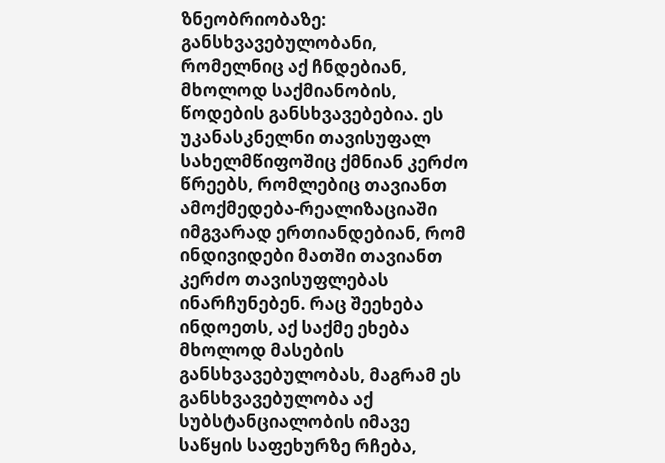ზნეობრიობაზე: განსხვავებულობანი, რომელნიც აქ ჩნდებიან, მხოლოდ საქმიანობის, წოდების განსხვავებებია. ეს უკანასკნელნი თავისუფალ სახელმწიფოშიც ქმნიან კერძო წრეებს, რომლებიც თავიანთ ამოქმედება-რეალიზაციაში იმგვარად ერთიანდებიან, რომ ინდივიდები მათში თავიანთ კერძო თავისუფლებას ინარჩუნებენ. რაც შეეხება ინდოეთს, აქ საქმე ეხება მხოლოდ მასების განსხვავებულობას, მაგრამ ეს განსხვავებულობა აქ სუბსტანციალობის იმავე საწყის საფეხურზე რჩება,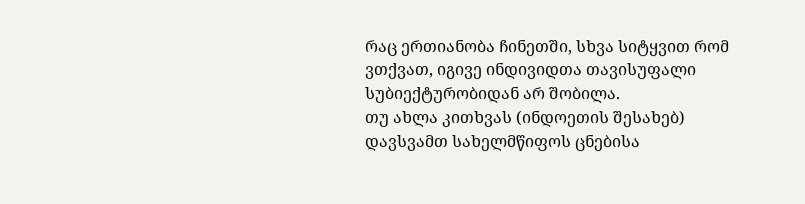რაც ერთიანობა ჩინეთში, სხვა სიტყვით რომ ვთქვათ, იგივე ინდივიდთა თავისუფალი სუბიექტურობიდან არ შობილა.
თუ ახლა კითხვას (ინდოეთის შესახებ) დავსვამთ სახელმწიფოს ცნებისა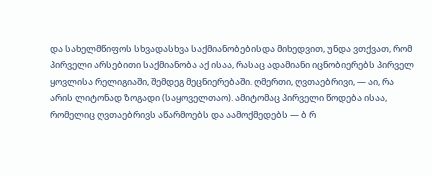და სახელმწიფოს სხვადასხვა საქმიანობებისდა მიხედვით, უნდა ვთქვათ, რომ პირველი არსებითი საქმიანობა აქ ისაა, რასაც ადამიანი იცნობიერებს პირველ ყოვლისა რელიგიაში, შემდეგ მეცნიერებაში. ღმერთი, ღვთაებრივი, — აი, რა არის ლიტონად ზოგადი (საყოველთაო). ამიტომაც პირველი წოდება ისაა, რომელიც ღვთაებრივს აწარმოებს და აამოქმედებს — ბ რ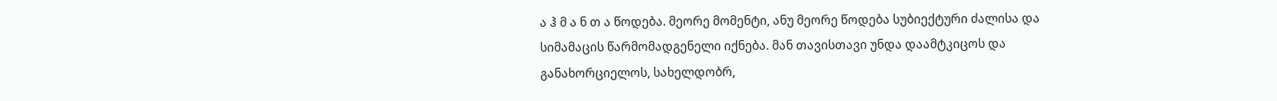ა ჰ მ ა ნ თ ა წოდება. მეორე მომენტი, ანუ მეორე წოდება სუბიექტური ძალისა და სიმამაცის წარმომადგენელი იქნება. მან თავისთავი უნდა დაამტკიცოს და განახორციელოს, სახელდობრ,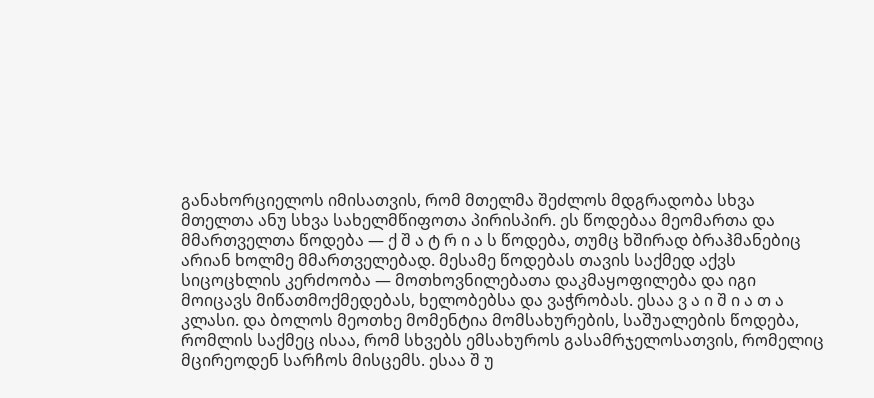განახორციელოს იმისათვის, რომ მთელმა შეძლოს მდგრადობა სხვა მთელთა ანუ სხვა სახელმწიფოთა პირისპირ. ეს წოდებაა მეომართა და მმართველთა წოდება — ქ შ ა ტ რ ი ა ს წოდება, თუმც ხშირად ბრაჰმანებიც არიან ხოლმე მმართველებად. მესამე წოდებას თავის საქმედ აქვს სიცოცხლის კერძოობა — მოთხოვნილებათა დაკმაყოფილება და იგი მოიცავს მიწათმოქმედებას, ხელობებსა და ვაჭრობას. ესაა ვ ა ი შ ი ა თ ა კლასი. და ბოლოს მეოთხე მომენტია მომსახურების, საშუალების წოდება, რომლის საქმეც ისაა, რომ სხვებს ემსახუროს გასამრჯელოსათვის, რომელიც მცირეოდენ სარჩოს მისცემს. ესაა შ უ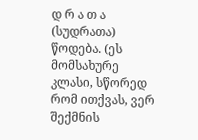დ რ ა თ ა (სუდრათა) წოდება. (ეს მომსახურე კლასი, სწორედ რომ ითქვას, ვერ შექმნის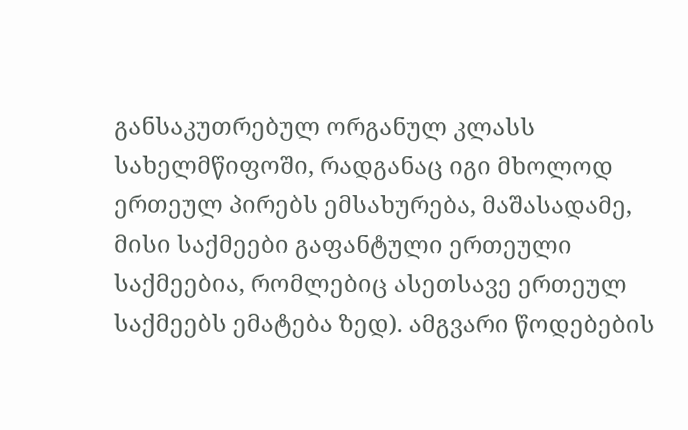განსაკუთრებულ ორგანულ კლასს სახელმწიფოში, რადგანაც იგი მხოლოდ ერთეულ პირებს ემსახურება, მაშასადამე, მისი საქმეები გაფანტული ერთეული საქმეებია, რომლებიც ასეთსავე ერთეულ საქმეებს ემატება ზედ). ამგვარი წოდებების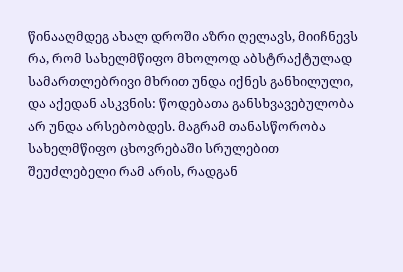წინააღმდეგ ახალ დროში აზრი ღელავს, მიიჩნევს რა, რომ სახელმწიფო მხოლოდ აბსტრაქტულად სამართლებრივი მხრით უნდა იქნეს განხილული, და აქედან ასკვნის: წოდებათა განსხვავებულობა არ უნდა არსებობდეს. მაგრამ თანასწორობა სახელმწიფო ცხოვრებაში სრულებით შეუძლებელი რამ არის, რადგან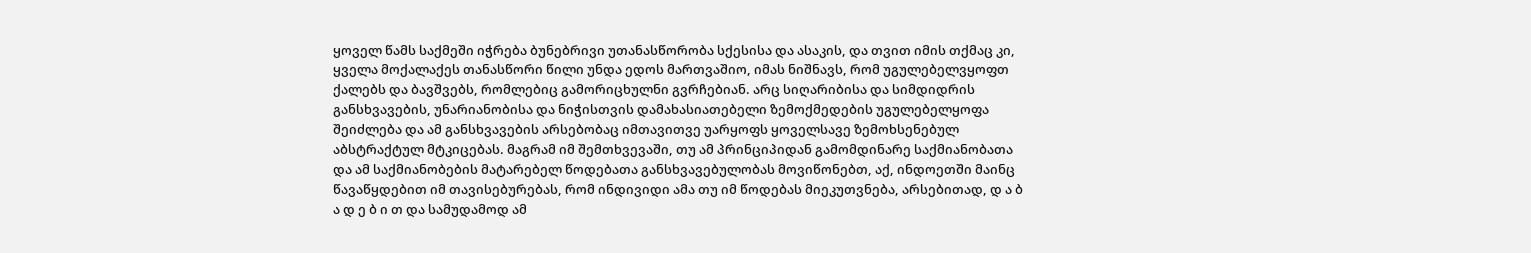ყოველ წამს საქმეში იჭრება ბუნებრივი უთანასწორობა სქესისა და ასაკის, და თვით იმის თქმაც კი, ყველა მოქალაქეს თანასწორი წილი უნდა ედოს მართვაშიო, იმას ნიშნავს, რომ უგულებელვყოფთ ქალებს და ბავშვებს, რომლებიც გამორიცხულნი გვრჩებიან. არც სიღარიბისა და სიმდიდრის განსხვავების, უნარიანობისა და ნიჭისთვის დამახასიათებელი ზემოქმედების უგულებელყოფა შეიძლება და ამ განსხვავების არსებობაც იმთავითვე უარყოფს ყოველსავე ზემოხსენებულ აბსტრაქტულ მტკიცებას. მაგრამ იმ შემთხვევაში, თუ ამ პრინციპიდან გამომდინარე საქმიანობათა და ამ საქმიანობების მატარებელ წოდებათა განსხვავებულობას მოვიწონებთ, აქ, ინდოეთში მაინც წავაწყდებით იმ თავისებურებას, რომ ინდივიდი ამა თუ იმ წოდებას მიეკუთვნება, არსებითად, დ ა ბ ა დ ე ბ ი თ და სამუდამოდ ამ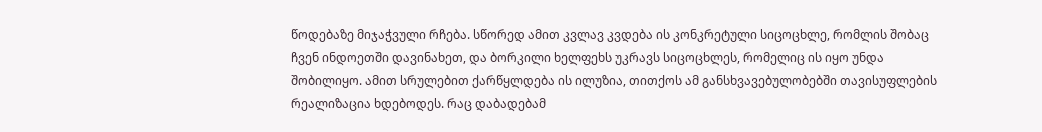წოდებაზე მიჯაჭვული რჩება. სწორედ ამით კვლავ კვდება ის კონკრეტული სიცოცხლე, რომლის შობაც ჩვენ ინდოეთში დავინახეთ, და ბორკილი ხელფეხს უკრავს სიცოცხლეს, რომელიც ის იყო უნდა შობილიყო. ამით სრულებით ქარწყლდება ის ილუზია, თითქოს ამ განსხვავებულობებში თავისუფლების რეალიზაცია ხდებოდეს. რაც დაბადებამ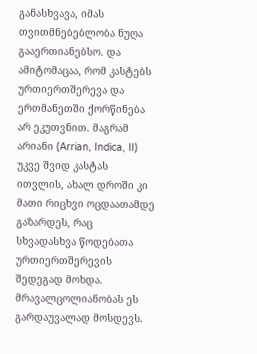განასხვავა, იმას თვითმნებებლობა ნუღა გააერთიანებსო. და ამიტომაცაა, რომ კასტებს ურთიერთშერევა და ერთმანეთში ქორწინება არ ეკუთვნით. მაგრამ არიანი (Arrian, Indica, II) უკვე შვიდ კასტას ითვლის, ახალ დროში კი მათი რიცხვი ოცდაათამდე გაზარდეს, რაც სხვადასხვა წოდებათა ურთიერთშერევის შედეგად მოხდა. მრავალცოლიანობას ეს გარდაუვალად მოსდევს.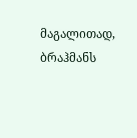მაგალითად, ბრაჰმანს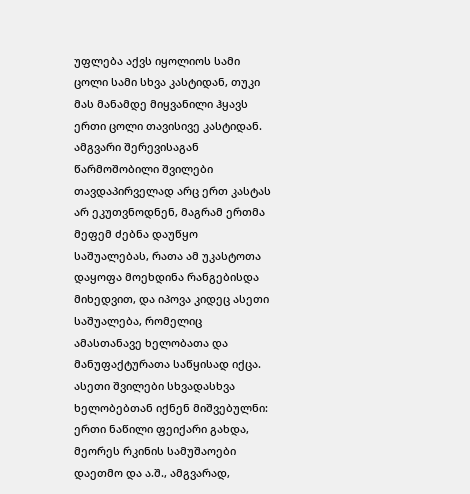უფლება აქვს იყოლიოს სამი ცოლი სამი სხვა კასტიდან, თუკი მას მანამდე მიყვანილი ჰყავს ერთი ცოლი თავისივე კასტიდან. ამგვარი შერევისაგან წარმოშობილი შვილები თავდაპირველად არც ერთ კასტას არ ეკუთვნოდნენ, მაგრამ ერთმა მეფემ ძებნა დაუწყო საშუალებას, რათა ამ უკასტოთა დაყოფა მოეხდინა რანგებისდა მიხედვით, და იპოვა კიდეც ასეთი საშუალება, რომელიც ამასთანავე ხელობათა და მანუფაქტურათა საწყისად იქცა. ასეთი შვილები სხვადასხვა ხელობებთან იქნენ მიშვებულნი: ერთი ნაწილი ფეიქარი გახდა, მეორეს რკინის სამუშაოები დაეთმო და ა.შ., ამგვარად,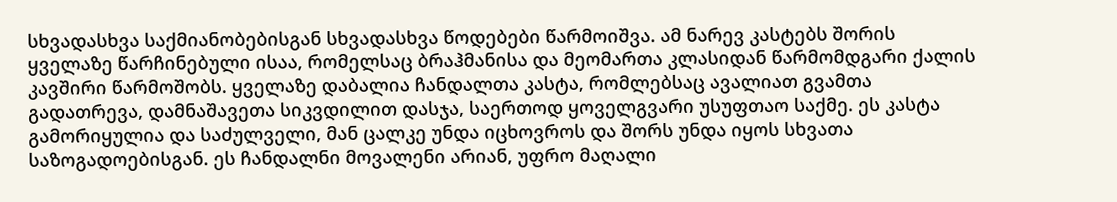სხვადასხვა საქმიანობებისგან სხვადასხვა წოდებები წარმოიშვა. ამ ნარევ კასტებს შორის ყველაზე წარჩინებული ისაა, რომელსაც ბრაჰმანისა და მეომართა კლასიდან წარმომდგარი ქალის კავშირი წარმოშობს. ყველაზე დაბალია ჩანდალთა კასტა, რომლებსაც ავალიათ გვამთა გადათრევა, დამნაშავეთა სიკვდილით დასჯა, საერთოდ ყოველგვარი უსუფთაო საქმე. ეს კასტა გამორიყულია და საძულველი, მან ცალკე უნდა იცხოვროს და შორს უნდა იყოს სხვათა საზოგადოებისგან. ეს ჩანდალნი მოვალენი არიან, უფრო მაღალი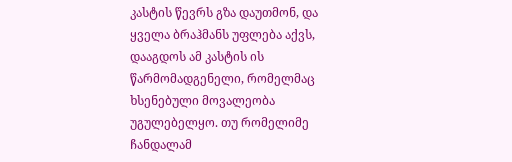კასტის წევრს გზა დაუთმონ, და ყველა ბრაჰმანს უფლება აქვს, დააგდოს ამ კასტის ის წარმომადგენელი, რომელმაც ხსენებული მოვალეობა უგულებელყო. თუ რომელიმე ჩანდალამ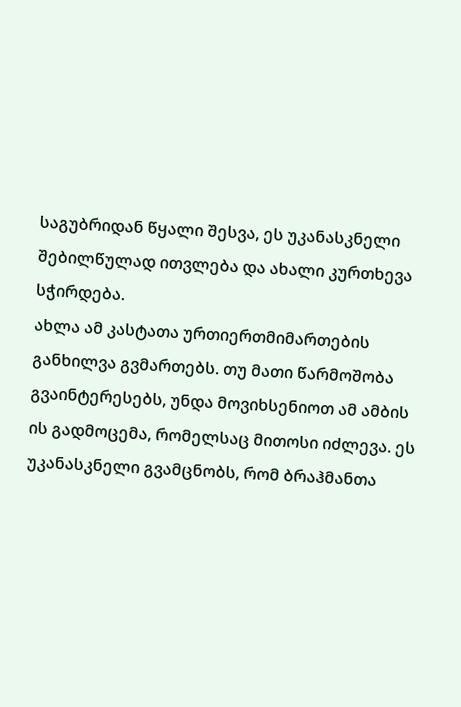საგუბრიდან წყალი შესვა, ეს უკანასკნელი შებილწულად ითვლება და ახალი კურთხევა სჭირდება.
ახლა ამ კასტათა ურთიერთმიმართების განხილვა გვმართებს. თუ მათი წარმოშობა გვაინტერესებს, უნდა მოვიხსენიოთ ამ ამბის ის გადმოცემა, რომელსაც მითოსი იძლევა. ეს უკანასკნელი გვამცნობს, რომ ბრაჰმანთა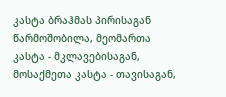კასტა ბრაჰმას პირისაგან წარმოშობილა, მეომართა კასტა - მკლავებისაგან, მოსაქმეთა კასტა - თავისაგან,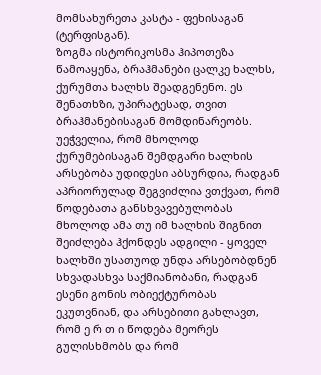მომსახურეთა კასტა - ფეხისაგან (ტერფისგან).
ზოგმა ისტორიკოსმა ჰიპოთეზა წამოაყენა, ბრაჰმანები ცალკე ხალხს, ქურუმთა ხალხს შეადგენენო. ეს შენათხზი, უპირატესად, თვით ბრაჰმანებისაგან მომდინარეობს. უეჭველია, რომ მხოლოდ ქურუმებისაგან შემდგარი ხალხის არსებობა უდიდესი აბსურდია, რადგან აპრიორულად შეგვიძლია ვთქვათ, რომ წოდებათა განსხვავებულობას მხოლოდ ამა თუ იმ ხალხის შიგნით შეიძლება ჰქონდეს ადგილი - ყოველ ხალხში უსათუოდ უნდა არსებობდნენ სხვადასხვა საქმიანობანი, რადგან ესენი გონის ობიექტურობას ეკუთვნიან, და არსებითი გახლავთ, რომ ე რ თ ი წოდება მეორეს გულისხმობს და რომ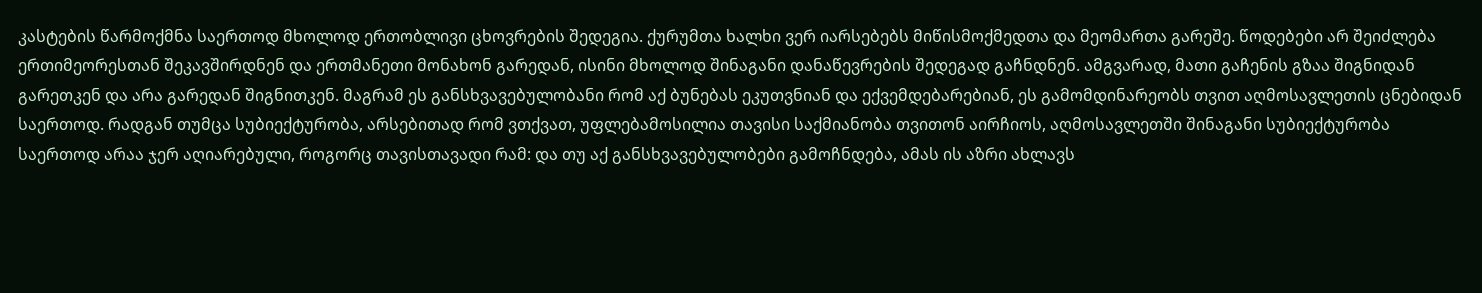კასტების წარმოქმნა საერთოდ მხოლოდ ერთობლივი ცხოვრების შედეგია. ქურუმთა ხალხი ვერ იარსებებს მიწისმოქმედთა და მეომართა გარეშე. წოდებები არ შეიძლება ერთიმეორესთან შეკავშირდნენ და ერთმანეთი მონახონ გარედან, ისინი მხოლოდ შინაგანი დანაწევრების შედეგად გაჩნდნენ. ამგვარად, მათი გაჩენის გზაა შიგნიდან გარეთკენ და არა გარედან შიგნითკენ. მაგრამ ეს განსხვავებულობანი რომ აქ ბუნებას ეკუთვნიან და ექვემდებარებიან, ეს გამომდინარეობს თვით აღმოსავლეთის ცნებიდან საერთოდ. რადგან თუმცა სუბიექტურობა, არსებითად რომ ვთქვათ, უფლებამოსილია თავისი საქმიანობა თვითონ აირჩიოს, აღმოსავლეთში შინაგანი სუბიექტურობა საერთოდ არაა ჯერ აღიარებული, როგორც თავისთავადი რამ: და თუ აქ განსხვავებულობები გამოჩნდება, ამას ის აზრი ახლავს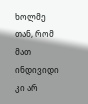ხოლმე თან, რომ მათ ინდივიდი კი არ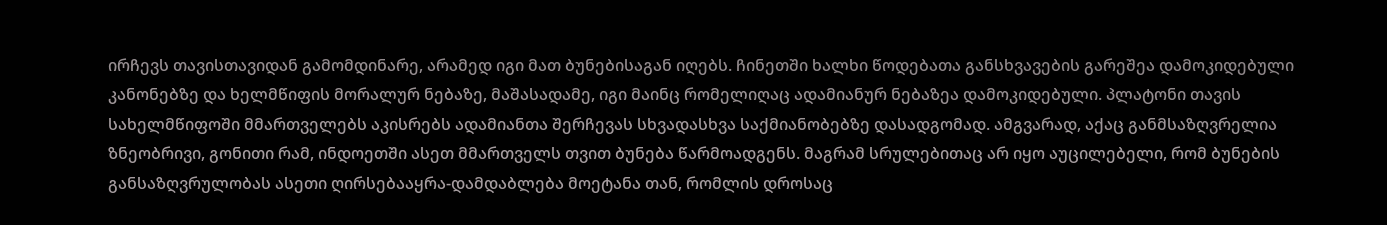ირჩევს თავისთავიდან გამომდინარე, არამედ იგი მათ ბუნებისაგან იღებს. ჩინეთში ხალხი წოდებათა განსხვავების გარეშეა დამოკიდებული კანონებზე და ხელმწიფის მორალურ ნებაზე, მაშასადამე, იგი მაინც რომელიღაც ადამიანურ ნებაზეა დამოკიდებული. პლატონი თავის სახელმწიფოში მმართველებს აკისრებს ადამიანთა შერჩევას სხვადასხვა საქმიანობებზე დასადგომად. ამგვარად, აქაც განმსაზღვრელია ზნეობრივი, გონითი რამ, ინდოეთში ასეთ მმართველს თვით ბუნება წარმოადგენს. მაგრამ სრულებითაც არ იყო აუცილებელი, რომ ბუნების განსაზღვრულობას ასეთი ღირსებააყრა-დამდაბლება მოეტანა თან, რომლის დროსაც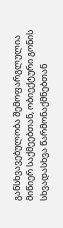განსხვავებულობა შემოფარგლულია მიწიერ საქმეებთან, ობიექტური გონის სხვადასხვა წარმონაქმნებთან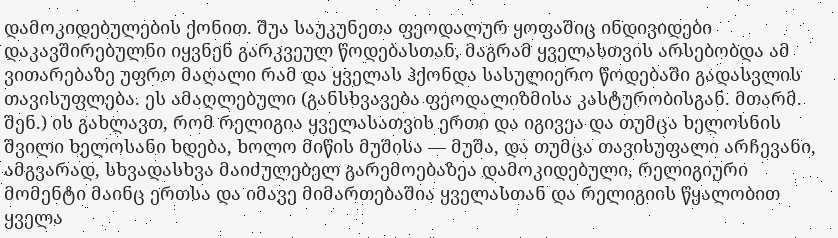დამოკიდებულების ქონით. შუა საუკუნეთა ფეოდალურ ყოფაშიც ინდივიდები დაკავშირებულნი იყვნენ გარკვეულ წოდებასთან, მაგრამ ყველასთვის არსებობდა ამ ვითარებაზე უფრო მაღალი რამ და ყველას ჰქონდა სასულიერო წოდებაში გადასვლის თავისუფლება. ეს ამაღლებული (განსხვავება ფეოდალიზმისა კასტურობისგან. მთარმ. შენ.) ის გახლავთ, რომ რელიგია ყველასათვის ერთი და იგივეა და თუმცა ხელოსნის შვილი ხელოსანი ხდება, ხოლო მიწის მუშისა — მუშა, და თუმცა თავისუფალი არჩევანი, ამგვარად, სხვადასხვა მაიძულებელ გარემოებაზეა დამოკიდებული, რელიგიური მომენტი მაინც ერთსა და იმავე მიმართებაშია ყველასთან და რელიგიის წყალობით ყველა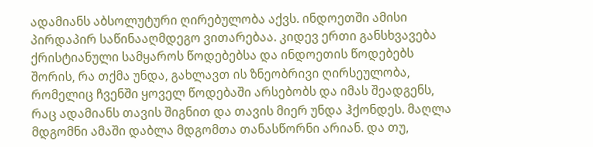ადამიანს აბსოლუტური ღირებულობა აქვს. ინდოეთში ამისი პირდაპირ საწინააღმდეგო ვითარებაა. კიდევ ერთი განსხვავება ქრისტიანული სამყაროს წოდებებსა და ინდოეთის წოდებებს შორის, რა თქმა უნდა, გახლავთ ის ზნეობრივი ღირსეულობა, რომელიც ჩვენში ყოველ წოდებაში არსებობს და იმას შეადგენს, რაც ადამიანს თავის შიგნით და თავის მიერ უნდა ჰქონდეს. მაღლა მდგომნი ამაში დაბლა მდგომთა თანასწორნი არიან. და თუ,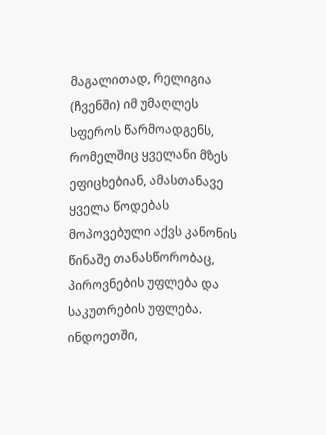მაგალითად, რელიგია (ჩვენში) იმ უმაღლეს სფეროს წარმოადგენს, რომელშიც ყველანი მზეს ეფიცხებიან, ამასთანავე ყველა წოდებას მოპოვებული აქვს კანონის წინაშე თანასწორობაც, პიროვნების უფლება და საკუთრების უფლება. ინდოეთში,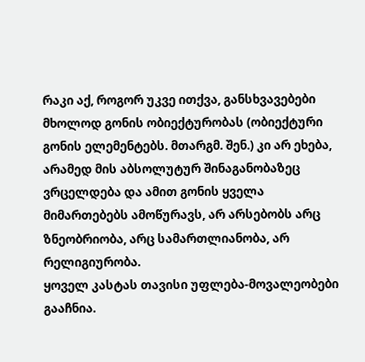რაკი აქ, როგორ უკვე ითქვა, განსხვავებები მხოლოდ გონის ობიექტურობას (ობიექტური გონის ელემენტებს. მთარგმ. შენ.) კი არ ეხება, არამედ მის აბსოლუტურ შინაგანობაზეც ვრცელდება და ამით გონის ყველა მიმართებებს ამოწურავს, არ არსებობს არც ზნეობრიობა, არც სამართლიანობა, არ რელიგიურობა.
ყოველ კასტას თავისი უფლება-მოვალეობები გააჩნია.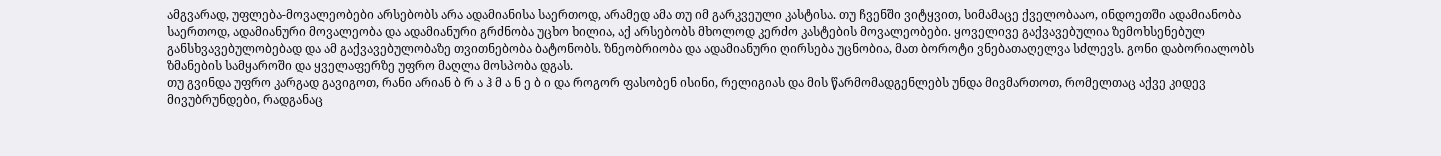ამგვარად, უფლება-მოვალეობები არსებობს არა ადამიანისა საერთოდ, არამედ ამა თუ იმ გარკვეული კასტისა. თუ ჩვენში ვიტყვით, სიმამაცე ქველობააო, ინდოეთში ადამიანობა საერთოდ, ადამიანური მოვალეობა და ადამიანური გრძნობა უცხო ხილია, აქ არსებობს მხოლოდ კერძო კასტების მოვალეობები. ყოველივე გაქვავებულია ზემოხსენებულ განსხვავებულობებად და ამ გაქვავებულობაზე თვითნებობა ბატონობს. ზნეობრიობა და ადამიანური ღირსება უცნობია, მათ ბოროტი ვნებათაღელვა სძლევს. გონი დაბორიალობს ზმანების სამყაროში და ყველაფერზე უფრო მაღლა მოსპობა დგას.
თუ გვინდა უფრო კარგად გავიგოთ, რანი არიან ბ რ ა ჰ მ ა ნ ე ბ ი და როგორ ფასობენ ისინი, რელიგიას და მის წარმომადგენლებს უნდა მივმართოთ, რომელთაც აქვე კიდევ მივუბრუნდები, რადგანაც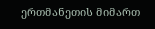ერთმანეთის მიმართ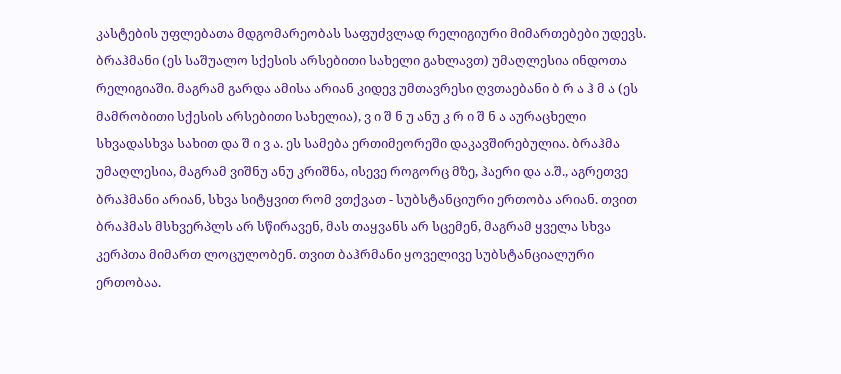კასტების უფლებათა მდგომარეობას საფუძვლად რელიგიური მიმართებები უდევს. ბრაჰმანი (ეს საშუალო სქესის არსებითი სახელი გახლავთ) უმაღლესია ინდოთა რელიგიაში. მაგრამ გარდა ამისა არიან კიდევ უმთავრესი ღვთაებანი ბ რ ა ჰ მ ა (ეს მამრობითი სქესის არსებითი სახელია), ვ ი შ ნ უ ანუ კ რ ი შ ნ ა აურაცხელი სხვადასხვა სახით და შ ი ვ ა. ეს სამება ერთიმეორეში დაკავშირებულია. ბრაჰმა უმაღლესია, მაგრამ ვიშნუ ანუ კრიშნა, ისევე როგორც მზე, ჰაერი და ა.შ., აგრეთვე ბრაჰმანი არიან, სხვა სიტყვით რომ ვთქვათ - სუბსტანციური ერთობა არიან. თვით ბრაჰმას მსხვერპლს არ სწირავენ, მას თაყვანს არ სცემენ, მაგრამ ყველა სხვა კერპთა მიმართ ლოცულობენ. თვით ბაჰრმანი ყოველივე სუბსტანციალური ერთობაა.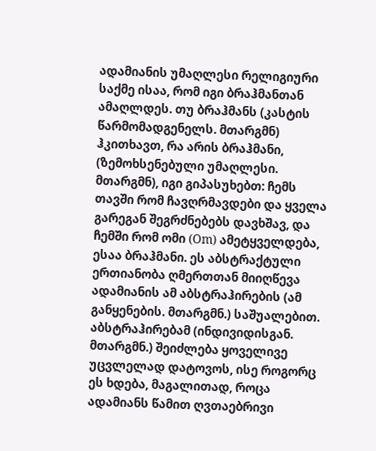ადამიანის უმაღლესი რელიგიური საქმე ისაა, რომ იგი ბრაჰმანთან ამაღლდეს. თუ ბრაჰმანს (კასტის წარმომადგენელს. მთარგმნ) ჰკითხავთ, რა არის ბრაჰმანი, (ზემოხსენებული უმაღლესი. მთარგმნ), იგი გიპასუხებთ: ჩემს თავში რომ ჩავღრმავდები და ყველა გარეგან შეგრძნებებს დავხშავ, და ჩემში რომ ომი (Om) ამეტყველდება, ესაა ბრაჰმანი. ეს აბსტრაქტული ერთიანობა ღმერთთან მიიღწევა ადამიანის ამ აბსტრაჰირების (ამ განყენების. მთარგმნ.) საშუალებით. აბსტრაჰირებამ (ინდივიდისგან. მთარგმნ.) შეიძლება ყოველივე უცვლელად დატოვოს, ისე როგორც ეს ხდება, მაგალითად, როცა ადამიანს წამით ღვთაებრივი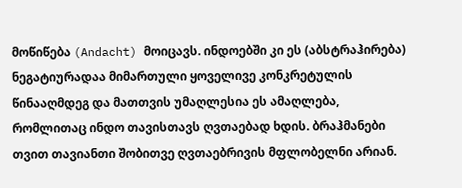მოწიწება (Andacht) მოიცავს. ინდოებში კი ეს (აბსტრაჰირება) ნეგატიურადაა მიმართული ყოველივე კონკრეტულის წინააღმდეგ და მათთვის უმაღლესია ეს ამაღლება, რომლითაც ინდო თავისთავს ღვთაებად ხდის. ბრაჰმანები თვით თავიანთი შობითვე ღვთაებრივის მფლობელნი არიან.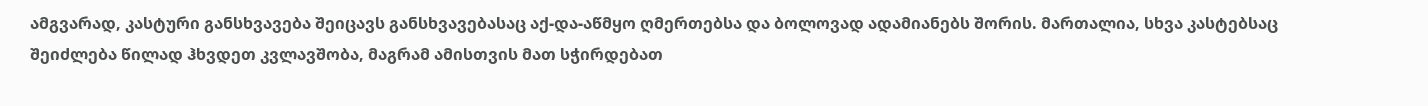ამგვარად, კასტური განსხვავება შეიცავს განსხვავებასაც აქ-და-აწმყო ღმერთებსა და ბოლოვად ადამიანებს შორის. მართალია, სხვა კასტებსაც შეიძლება წილად ჰხვდეთ კვლავშობა, მაგრამ ამისთვის მათ სჭირდებათ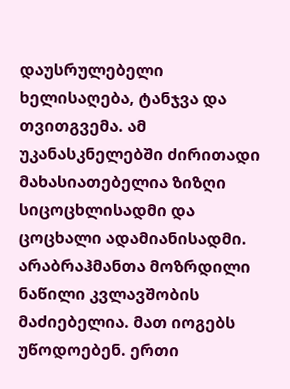დაუსრულებელი ხელისაღება, ტანჯვა და თვითგვემა. ამ უკანასკნელებში ძირითადი მახასიათებელია ზიზღი სიცოცხლისადმი და ცოცხალი ადამიანისადმი. არაბრაჰმანთა მოზრდილი ნაწილი კვლავშობის მაძიებელია. მათ იოგებს უწოდოებენ. ერთი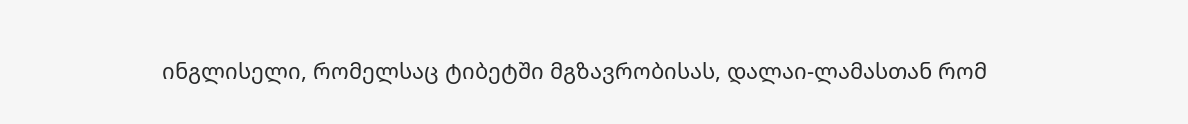ინგლისელი, რომელსაც ტიბეტში მგზავრობისას, დალაი-ლამასთან რომ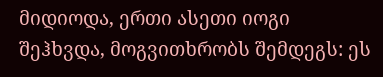მიდიოდა, ერთი ასეთი იოგი შეჰხვდა, მოგვითხრობს შემდეგს: ეს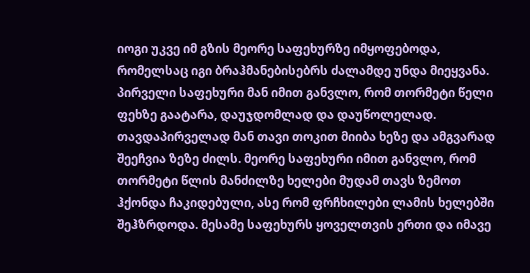იოგი უკვე იმ გზის მეორე საფეხურზე იმყოფებოდა, რომელსაც იგი ბრაჰმანებისებრს ძალამდე უნდა მიეყვანა. პირველი საფეხური მან იმით განვლო, რომ თორმეტი წელი ფეხზე გაატარა, დაუჯდომლად და დაუწოლელად. თავდაპირველად მან თავი თოკით მიიბა ხეზე და ამგვარად შეეჩვია ზეზე ძილს. მეორე საფეხური იმით განვლო, რომ თორმეტი წლის მანძილზე ხელები მუდამ თავს ზემოთ ჰქონდა ჩაკიდებული, ასე რომ ფრჩხილები ლამის ხელებში შეჰზრდოდა. მესამე საფეხურს ყოველთვის ერთი და იმავე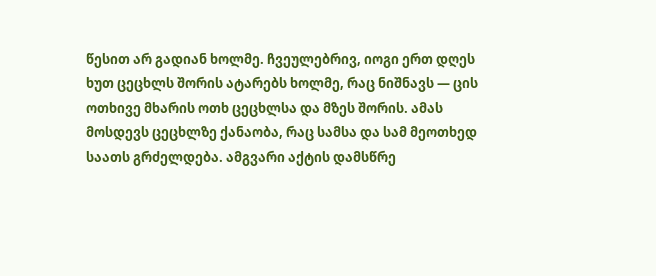წესით არ გადიან ხოლმე. ჩვეულებრივ, იოგი ერთ დღეს ხუთ ცეცხლს შორის ატარებს ხოლმე, რაც ნიშნავს — ცის ოთხივე მხარის ოთხ ცეცხლსა და მზეს შორის. ამას მოსდევს ცეცხლზე ქანაობა, რაც სამსა და სამ მეოთხედ საათს გრძელდება. ამგვარი აქტის დამსწრე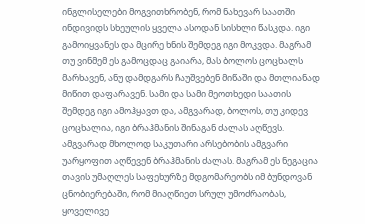ინგლისელები მოგვითხრობენ, რომ ნახევარ საათში ინდივიდს სხეულის ყველა ასოდან სისხლი წასკდა. იგი გამოიყვანეს და მცირე ხნის შემდეგ იგი მოკვდა. მაგრამ თუ ვინმემ ეს გამოცდაც გაიარა, მას ბოლოს ცოცხალს მარხავენ, ანუ დამდგარს ჩაუშვებენ მიწაში და მთლიანად მიწით დაფარავენ. სამი და სამი მეოთხედი საათის შემდეგ იგი ამოჰყავთ და, ამგვარად, ბოლოს, თუ კიდევ ცოცხალია, იგი ბრაჰმანის შინაგან ძალას აღწევს.
ამგვარად მხოლოდ საკუთარი არსებობის ამგვარი უარყოფით აღწევენ ბრაჰმანის ძალას. მაგრამ ეს ნეგაცია თავის უმაღლეს საფეხურზე მდგომარეობს იმ ბუნდოვან ცნობიერებაში, რომ მიაღწიეთ სრულ უმოძრაობას, ყოველივე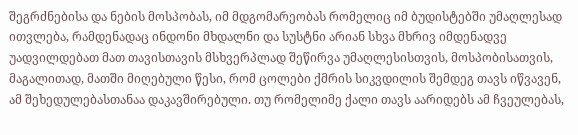შეგრძნებისა და ნების მოსპობას, იმ მდგომარეობას რომელიც იმ ბუდისტებში უმაღლესად ითვლება, რამდენადაც ინდონი მხდალნი და სუსტნი არიან სხვა მხრივ იმდენადვე უადვილდებათ მათ თავისთავის მსხვერპლად შეწირვა უმაღლესისთვის, მოსპობისათვის, მაგალითად, მათში მიღებული წესი, რომ ცოლები ქმრის სიკვდილის შემდეგ თავს იწვავენ, ამ შეხედულებასთანაა დაკავშირებული. თუ რომელიმე ქალი თავს აარიდებს ამ ჩვეულებას,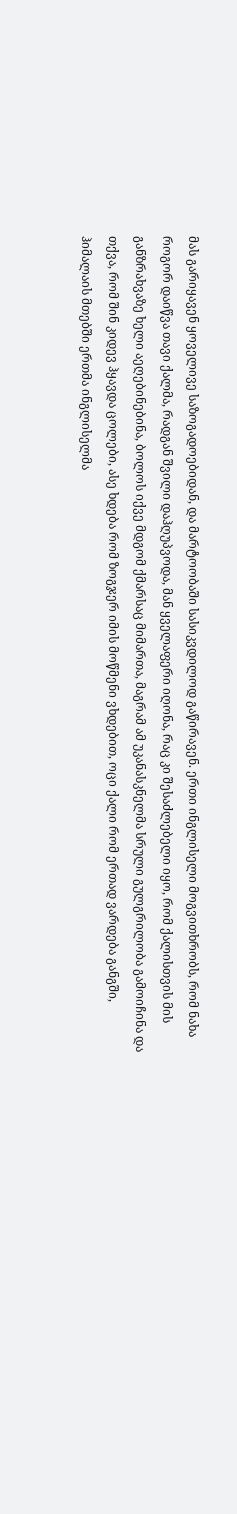მას გარიყავენ ყოველივე საზოგადოებიდან, და მარტოობაში სასიკვდილოდ გაწირავენ. ერთი ინგლისელი მოგვითხრობს, რომ ნახა როგორ დაიწვა თავი ქალმა, რადგან შვილი დაჰღუპვოდა, მან ყველაფერი იღონა, რაც კი შესაძლებელი იყო, რომ ქალისთვის მის განზრახვაზე ხელი აეღებინებინა, ბოლოს იქვე მდგომ ქმარსაც მიმართა, მაგრამ ამ უკანასკნელმა სრული გულგრილობა გამოიჩინა და თქვა, რომ შინ კიდევ ჰყავდა ცოლები, ასე ხდება რომ ზოგჯერ იმის მოწმენი ვხდებით, ოცი ქალი რომ ერთად ვარდება განგში, ჰიმალაის მთებში ერთმა ინგლისელმა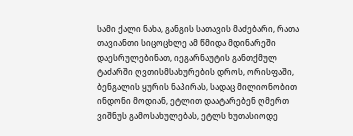სამი ქალი ნახა, განგის სათავის მაძებარი, რათა თავიანთი სიცოცხლე ამ წმიდა მდინარეში დაესრულებინათ, იეგარნაუტის განთქმულ ტაძარში ღვთისმსახურების დროს, ორისფაში, ბენგალის ყურის ნაპირას, სადაც მილიონობით ინდონი მოდიან, ეტლით დაატარებენ ღმერთ ვიშნუს გამოსახულებას, ეტლს ხუთასიოდე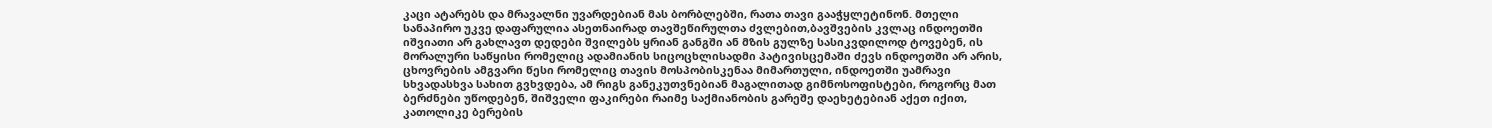კაცი ატარებს და მრავალნი უვარდებიან მას ბორბლებში, რათა თავი გააჭყლეტინონ. მთელი სანაპირო უკვე დაფარულია ასეთნაირად თავშეწირულთა ძვლებით,ბავშვების კვლაც ინდოეთში იშვიათი არ გახლავთ დედები შვილებს ყრიან განგში ან მზის გულზე სასიკვდილოდ ტოვებენ, ის მორალური საწყისი რომელიც ადამიანის სიცოცხლისადმი პატივისცემაში ძევს ინდოეთში არ არის, ცხოვრების ამგვარი წესი რომელიც თავის მოსპობისკენაა მიმართული, ინდოეთში უამრავი სხვადასხვა სახით გვხვდება, ამ რიგს განეკუთვნებიან მაგალითად გიმნოსოფისტები, როგორც მათ ბერძნები უწოდებენ, შიშველი ფაკირები რაიმე საქმიანობის გარეშე დაეხეტებიან აქეთ იქით, კათოლიკე ბერების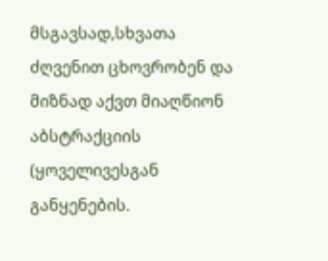მსგავსად,სხვათა ძღვენით ცხოვრობენ და მიზნად აქვთ მიაღწიონ აბსტრაქციის (ყოველივესგან განყენების.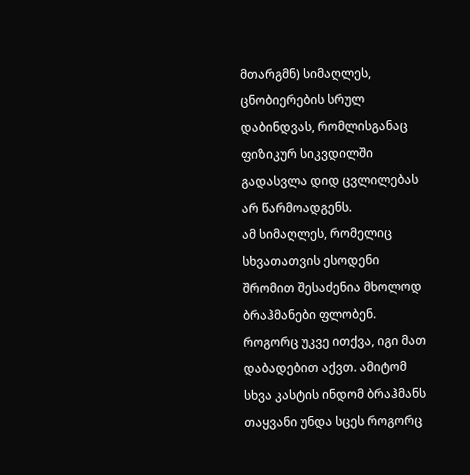მთარგმნ) სიმაღლეს, ცნობიერების სრულ დაბინდვას, რომლისგანაც ფიზიკურ სიკვდილში გადასვლა დიდ ცვლილებას არ წარმოადგენს.
ამ სიმაღლეს, რომელიც სხვათათვის ესოდენი შრომით შესაძენია მხოლოდ ბრაჰმანები ფლობენ. როგორც უკვე ითქვა, იგი მათ დაბადებით აქვთ. ამიტომ სხვა კასტის ინდომ ბრაჰმანს თაყვანი უნდა სცეს როგორც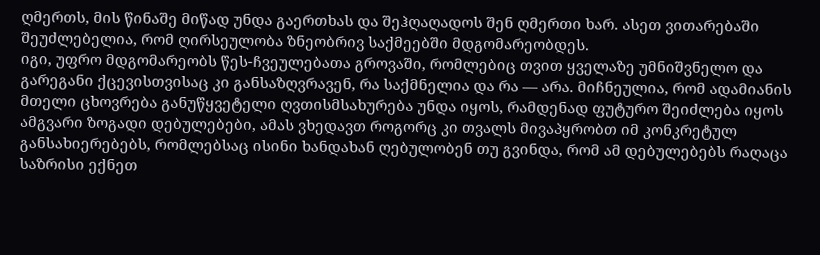ღმერთს, მის წინაშე მიწად უნდა გაერთხას და შეჰღაღადოს შენ ღმერთი ხარ. ასეთ ვითარებაში შეუძლებელია, რომ ღირსეულობა ზნეობრივ საქმეებში მდგომარეობდეს.
იგი, უფრო მდგომარეობს წეს-ჩვეულებათა გროვაში, რომლებიც თვით ყველაზე უმნიშვნელო და გარეგანი ქცევისთვისაც კი განსაზღვრავენ, რა საქმნელია და რა — არა. მიჩნეულია, რომ ადამიანის მთელი ცხოვრება განუწყვეტელი ღვთისმსახურება უნდა იყოს, რამდენად ფუტურო შეიძლება იყოს ამგვარი ზოგადი დებულებები, ამას ვხედავთ როგორც კი თვალს მივაპყრობთ იმ კონკრეტულ განსახიერებებს, რომლებსაც ისინი ხანდახან ღებულობენ თუ გვინდა, რომ ამ დებულებებს რაღაცა საზრისი ექნეთ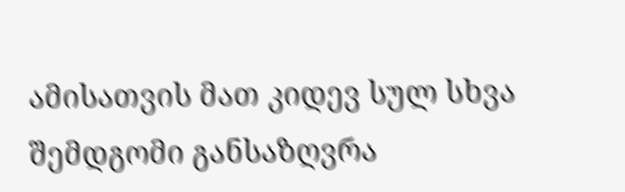ამისათვის მათ კიდევ სულ სხვა შემდგომი განსაზღვრა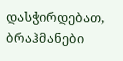დასჭირდებათ, ბრაჰმანები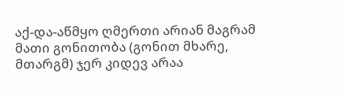აქ-და-აწმყო ღმერთი არიან მაგრამ მათი გონითობა (გონით მხარე, მთარგმ) ჯერ კიდევ არაა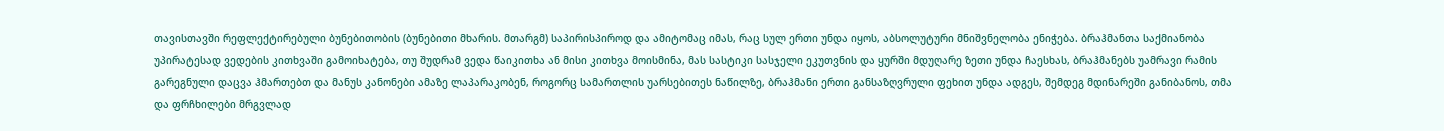თავისთავში რეფლექტირებული ბუნებითობის (ბუნებითი მხარის. მთარგმ) საპირისპიროდ და ამიტომაც იმას, რაც სულ ერთი უნდა იყოს, აბსოლუტური მნიშვნელობა ენიჭება. ბრაჰმანთა საქმიანობა უპირატესად ვედების კითხვაში გამოიხატება, თუ შუდრამ ვედა წაიკითხა ან მისი კითხვა მოისმინა, მას სასტიკი სასჯელი ეკუთვნის და ყურში მდუღარე ზეთი უნდა ჩაესხას, ბრაჰმანებს უამრავი რამის გარეგნული დაცვა ჰმართებთ და მანუს კანონები ამაზე ლაპარაკობენ, როგორც სამართლის უარსებითეს ნაწილზე, ბრაჰმანი ერთი განსაზღვრული ფეხით უნდა ადგეს, შემდეგ მდინარეში განიბანოს, თმა და ფრჩხილები მრგვლად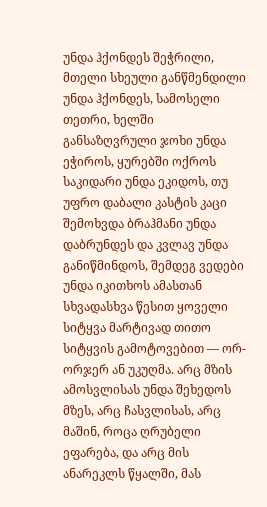უნდა ჰქონდეს შეჭრილი, მთელი სხეული განწმენდილი უნდა ჰქონდეს, სამოსელი თეთრი, ხელში განსაზღვრული ჯოხი უნდა ეჭიროს, ყურებში ოქროს საკიდარი უნდა ეკიდოს, თუ უფრო დაბალი კასტის კაცი შემოხვდა ბრაჰმანი უნდა დაბრუნდეს და კვლავ უნდა განიწმინდოს, შემდეგ ვედები უნდა იკითხოს ამასთან სხვადასხვა წესით ყოველი სიტყვა მარტივად თითო სიტყვის გამოტოვებით — ორ-ორჯერ ან უკუღმა. არც მზის ამოსვლისას უნდა შეხედოს მზეს, არც ჩასვლისას, არც მაშინ, როცა ღრუბელი ეფარება, და არც მის ანარეკლს წყალში, მას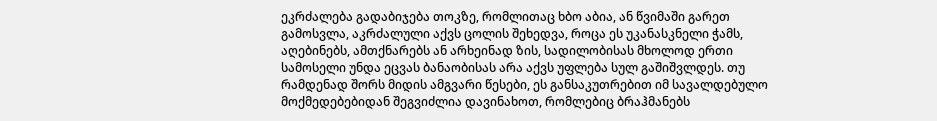ეკრძალება გადაბიჯება თოკზე, რომლითაც ხბო აბია, ან წვიმაში გარეთ გამოსვლა, აკრძალული აქვს ცოლის შეხედვა, როცა ეს უკანასკნელი ჭამს, აღებინებს, ამთქნარებს ან არხეინად ზის, სადილობისას მხოლოდ ერთი სამოსელი უნდა ეცვას ბანაობისას არა აქვს უფლება სულ გაშიშვლდეს. თუ რამდენად შორს მიდის ამგვარი წესები, ეს განსაკუთრებით იმ სავალდებულო მოქმედებებიდან შეგვიძლია დავინახოთ, რომლებიც ბრაჰმანებს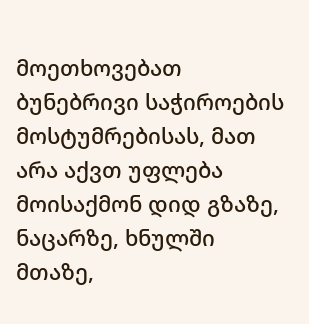მოეთხოვებათ ბუნებრივი საჭიროების მოსტუმრებისას, მათ არა აქვთ უფლება მოისაქმონ დიდ გზაზე, ნაცარზე, ხნულში მთაზე,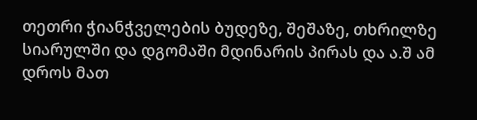თეთრი ჭიანჭველების ბუდეზე, შეშაზე, თხრილზე სიარულში და დგომაში მდინარის პირას და ა.შ ამ დროს მათ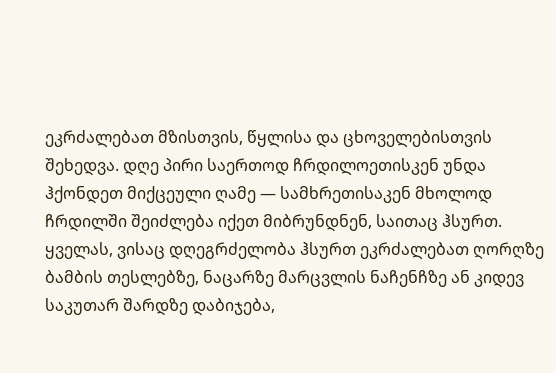ეკრძალებათ მზისთვის, წყლისა და ცხოველებისთვის შეხედვა. დღე პირი საერთოდ ჩრდილოეთისკენ უნდა ჰქონდეთ მიქცეული ღამე — სამხრეთისაკენ მხოლოდ ჩრდილში შეიძლება იქეთ მიბრუნდნენ, საითაც ჰსურთ. ყველას, ვისაც დღეგრძელობა ჰსურთ ეკრძალებათ ღორღზე ბამბის თესლებზე, ნაცარზე მარცვლის ნაჩენჩზე ან კიდევ საკუთარ შარდზე დაბიჯება,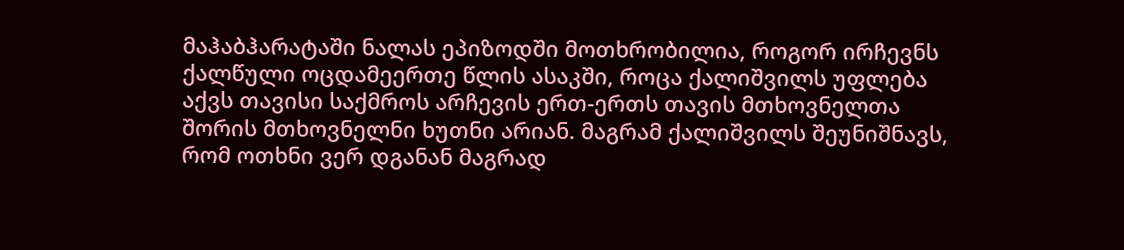მაჰაბჰარატაში ნალას ეპიზოდში მოთხრობილია, როგორ ირჩევნს ქალწული ოცდამეერთე წლის ასაკში, როცა ქალიშვილს უფლება აქვს თავისი საქმროს არჩევის ერთ-ერთს თავის მთხოვნელთა შორის მთხოვნელნი ხუთნი არიან. მაგრამ ქალიშვილს შეუნიშნავს, რომ ოთხნი ვერ დგანან მაგრად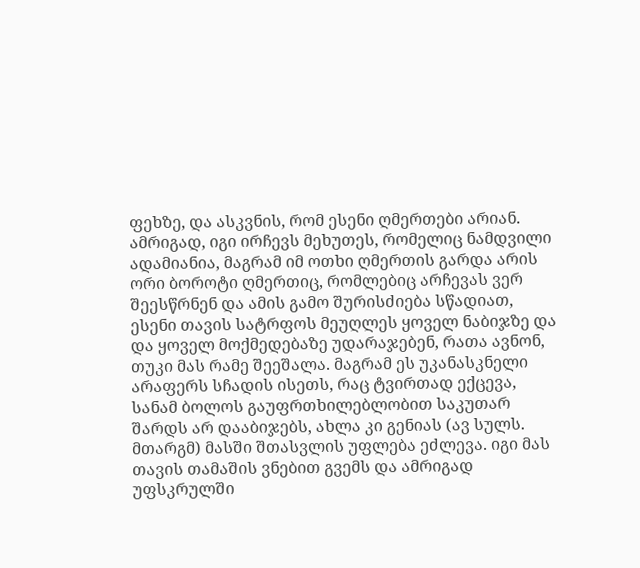ფეხზე, და ასკვნის, რომ ესენი ღმერთები არიან. ამრიგად, იგი ირჩევს მეხუთეს, რომელიც ნამდვილი ადამიანია, მაგრამ იმ ოთხი ღმერთის გარდა არის ორი ბოროტი ღმერთიც, რომლებიც არჩევას ვერ შეესწრნენ და ამის გამო შურისძიება სწადიათ, ესენი თავის სატრფოს მეუღლეს ყოველ ნაბიჯზე და და ყოველ მოქმედებაზე უდარაჯებენ, რათა ავნონ, თუკი მას რამე შეეშალა. მაგრამ ეს უკანასკნელი არაფერს სჩადის ისეთს, რაც ტვირთად ექცევა, სანამ ბოლოს გაუფრთხილებლობით საკუთარ შარდს არ დააბიჯებს, ახლა კი გენიას (ავ სულს. მთარგმ) მასში შთასვლის უფლება ეძლევა. იგი მას თავის თამაშის ვნებით გვემს და ამრიგად უფსკრულში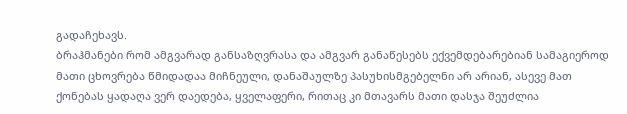გადაჩეხავს.
ბრაჰმანები რომ ამგვარად განსაზღვრასა და ამგვარ განაწესებს ექვემდებარებიან სამაგიეროდ მათი ცხოვრება წმიდადაა მიჩნეული, დანაშაულზე პასუხისმგებელნი არ არიან, ასევე მათ ქონებას ყადაღა ვერ დაედება, ყველაფერი, რითაც კი მთავარს მათი დასჯა შეუძლია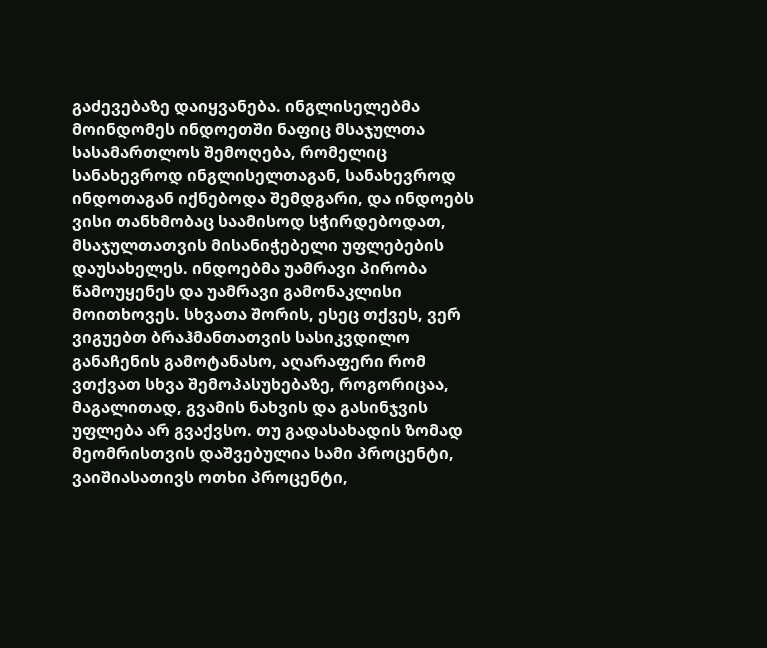გაძევებაზე დაიყვანება. ინგლისელებმა მოინდომეს ინდოეთში ნაფიც მსაჯულთა სასამართლოს შემოღება, რომელიც სანახევროდ ინგლისელთაგან, სანახევროდ ინდოთაგან იქნებოდა შემდგარი, და ინდოებს ვისი თანხმობაც საამისოდ სჭირდებოდათ, მსაჯულთათვის მისანიჭებელი უფლებების დაუსახელეს. ინდოებმა უამრავი პირობა წამოუყენეს და უამრავი გამონაკლისი მოითხოვეს. სხვათა შორის, ესეც თქვეს, ვერ ვიგუებთ ბრაჰმანთათვის სასიკვდილო განაჩენის გამოტანასო, აღარაფერი რომ ვთქვათ სხვა შემოპასუხებაზე, როგორიცაა, მაგალითად, გვამის ნახვის და გასინჯვის უფლება არ გვაქვსო. თუ გადასახადის ზომად მეომრისთვის დაშვებულია სამი პროცენტი, ვაიშიასათივს ოთხი პროცენტი,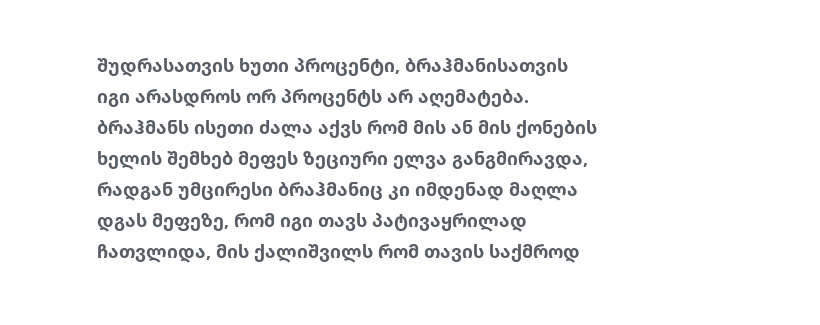შუდრასათვის ხუთი პროცენტი, ბრაჰმანისათვის იგი არასდროს ორ პროცენტს არ აღემატება. ბრაჰმანს ისეთი ძალა აქვს რომ მის ან მის ქონების ხელის შემხებ მეფეს ზეციური ელვა განგმირავდა, რადგან უმცირესი ბრაჰმანიც კი იმდენად მაღლა დგას მეფეზე, რომ იგი თავს პატივაყრილად ჩათვლიდა, მის ქალიშვილს რომ თავის საქმროდ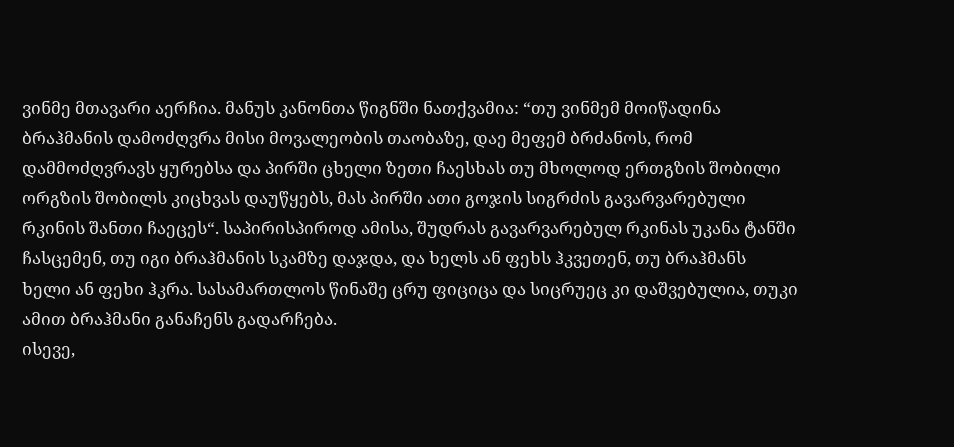ვინმე მთავარი აერჩია. მანუს კანონთა წიგნში ნათქვამია: “თუ ვინმემ მოიწადინა ბრაჰმანის დამოძღვრა მისი მოვალეობის თაობაზე, დაე მეფემ ბრძანოს, რომ დამმოძღვრავს ყურებსა და პირში ცხელი ზეთი ჩაესხას თუ მხოლოდ ერთგზის შობილი ორგზის შობილს კიცხვას დაუწყებს, მას პირში ათი გოჯის სიგრძის გავარვარებული რკინის შანთი ჩაეცეს“. საპირისპიროდ ამისა, შუდრას გავარვარებულ რკინას უკანა ტანში ჩასცემენ, თუ იგი ბრაჰმანის სკამზე დაჯდა, და ხელს ან ფეხს ჰკვეთენ, თუ ბრაჰმანს ხელი ან ფეხი ჰკრა. სასამართლოს წინაშე ცრუ ფიციცა და სიცრუეც კი დაშვებულია, თუკი ამით ბრაჰმანი განაჩენს გადარჩება.
ისევე,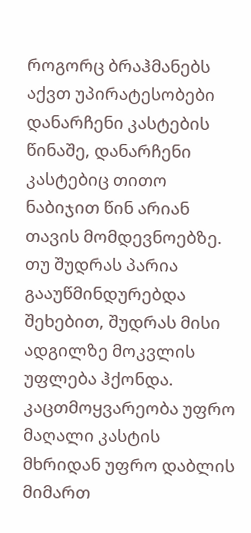როგორც ბრაჰმანებს აქვთ უპირატესობები დანარჩენი კასტების წინაშე, დანარჩენი კასტებიც თითო ნაბიჯით წინ არიან თავის მომდევნოებზე. თუ შუდრას პარია გააუწმინდურებდა შეხებით, შუდრას მისი ადგილზე მოკვლის უფლება ჰქონდა. კაცთმოყვარეობა უფრო მაღალი კასტის მხრიდან უფრო დაბლის მიმართ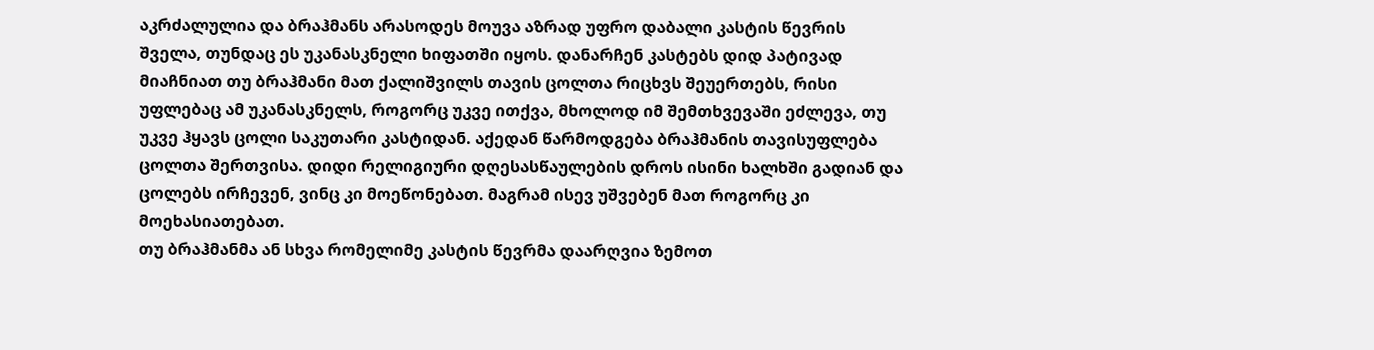აკრძალულია და ბრაჰმანს არასოდეს მოუვა აზრად უფრო დაბალი კასტის წევრის შველა, თუნდაც ეს უკანასკნელი ხიფათში იყოს. დანარჩენ კასტებს დიდ პატივად მიაჩნიათ თუ ბრაჰმანი მათ ქალიშვილს თავის ცოლთა რიცხვს შეუერთებს, რისი უფლებაც ამ უკანასკნელს, როგორც უკვე ითქვა, მხოლოდ იმ შემთხვევაში ეძლევა, თუ უკვე ჰყავს ცოლი საკუთარი კასტიდან. აქედან წარმოდგება ბრაჰმანის თავისუფლება ცოლთა შერთვისა. დიდი რელიგიური დღესასწაულების დროს ისინი ხალხში გადიან და ცოლებს ირჩევენ, ვინც კი მოეწონებათ. მაგრამ ისევ უშვებენ მათ როგორც კი მოეხასიათებათ.
თუ ბრაჰმანმა ან სხვა რომელიმე კასტის წევრმა დაარღვია ზემოთ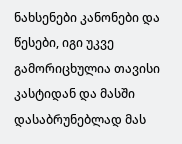ნახსენები კანონები და წესები, იგი უკვე გამორიცხულია თავისი კასტიდან და მასში დასაბრუნებლად მას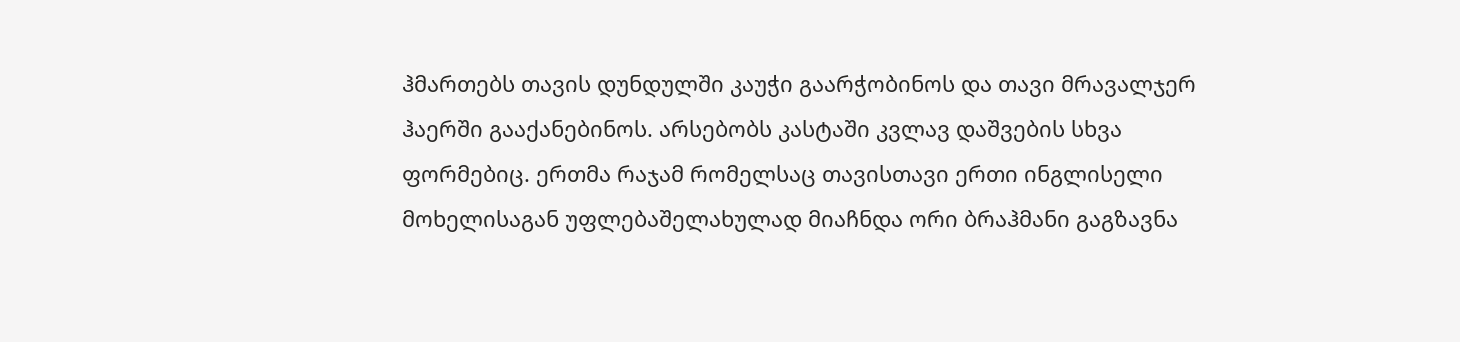ჰმართებს თავის დუნდულში კაუჭი გაარჭობინოს და თავი მრავალჯერ ჰაერში გააქანებინოს. არსებობს კასტაში კვლავ დაშვების სხვა ფორმებიც. ერთმა რაჯამ რომელსაც თავისთავი ერთი ინგლისელი მოხელისაგან უფლებაშელახულად მიაჩნდა ორი ბრაჰმანი გაგზავნა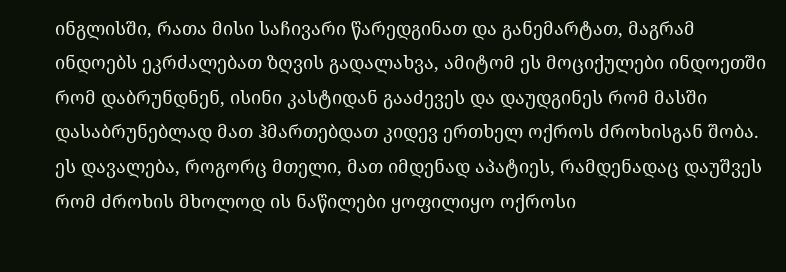ინგლისში, რათა მისი საჩივარი წარედგინათ და განემარტათ, მაგრამ ინდოებს ეკრძალებათ ზღვის გადალახვა, ამიტომ ეს მოციქულები ინდოეთში რომ დაბრუნდნენ, ისინი კასტიდან გააძევეს და დაუდგინეს რომ მასში დასაბრუნებლად მათ ჰმართებდათ კიდევ ერთხელ ოქროს ძროხისგან შობა. ეს დავალება, როგორც მთელი, მათ იმდენად აპატიეს, რამდენადაც დაუშვეს რომ ძროხის მხოლოდ ის ნაწილები ყოფილიყო ოქროსი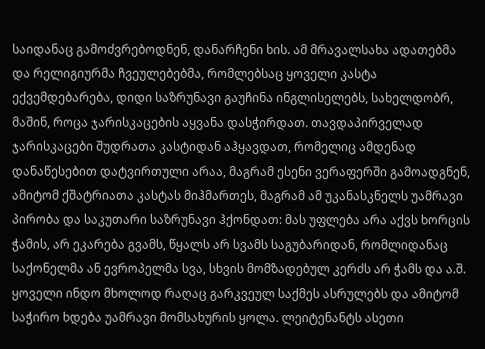საიდანაც გამოძვრებოდნენ, დანარჩენი ხის. ამ მრავალსახა ადათებმა და რელიგიურმა ჩვეულებებმა, რომლებსაც ყოველი კასტა ექვემდებარება, დიდი საზრუნავი გაუჩინა ინგლისელებს, სახელდობრ, მაშინ, როცა ჯარისკაცების აყვანა დასჭირდათ. თავდაპირველად ჯარისკაცები შუდრათა კასტიდან აჰყავდათ, რომელიც ამდენად დანაწესებით დატვირთული არაა, მაგრამ ესენი ვერაფერში გამოადგნენ, ამიტომ ქშატრიათა კასტას მიჰმართეს, მაგრამ ამ უკანასკნელს უამრავი პირობა და საკუთარი საზრუნავი ჰქონდათ: მას უფლება არა აქვს ხორცის ჭამის, არ ეკარება გვამს, წყალს არ სვამს საგუბარიდან, რომლიდანაც საქონელმა ან ევროპელმა სვა, სხვის მომზადებულ კერძს არ ჭამს და ა.შ. ყოველი ინდო მხოლოდ რაღაც გარკვეულ საქმეს ასრულებს და ამიტომ საჭირო ხდება უამრავი მომსახურის ყოლა. ლეიტენანტს ასეთი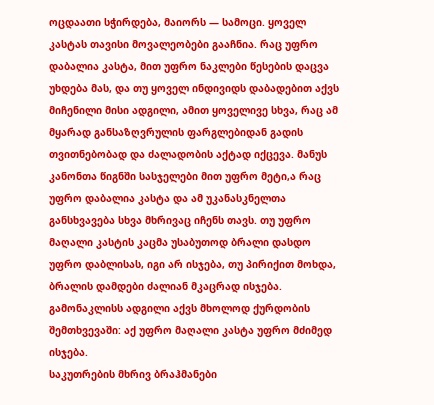ოცდაათი სჭირდება, მაიორს — სამოცი. ყოველ კასტას თავისი მოვალეობები გააჩნია. რაც უფრო დაბალია კასტა, მით უფრო ნაკლები წესების დაცვა უხდება მას, და თუ ყოველ ინდივიდს დაბადებით აქვს მიჩენილი მისი ადგილი, ამით ყოველივე სხვა, რაც ამ მყარად განსაზღვრულის ფარგლებიდან გადის თვითნებობად და ძალადობის აქტად იქცევა. მანუს კანონთა წიგნში სასჯელები მით უფრო მეტი,ა რაც უფრო დაბალია კასტა და ამ უკანასკნელთა განსხვავება სხვა მხრივაც იჩენს თავს. თუ უფრო მაღალი კასტის კაცმა უსაბუთოდ ბრალი დასდო უფრო დაბლისას, იგი არ ისჯება, თუ პირიქით მოხდა, ბრალის დამდები ძალიან მკაცრად ისჯება. გამონაკლისს ადგილი აქვს მხოლოდ ქურდობის შემთხვევაში: აქ უფრო მაღალი კასტა უფრო მძიმედ ისჯება.
საკუთრების მხრივ ბრაჰმანები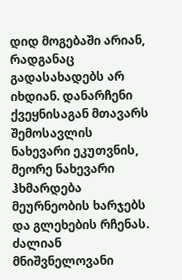დიდ მოგებაში არიან, რადგანაც გადასახადებს არ იხდიან. დანარჩენი ქვეყნისაგან მთავარს შემოსავლის ნახევარი ეკუთვნის, მეორე ნახევარი ჰხმარდება მეურნეობის ხარჯებს და გლეხების რჩენას. ძალიან მნიშვნელოვანი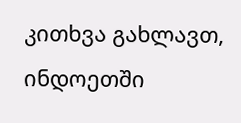კითხვა გახლავთ, ინდოეთში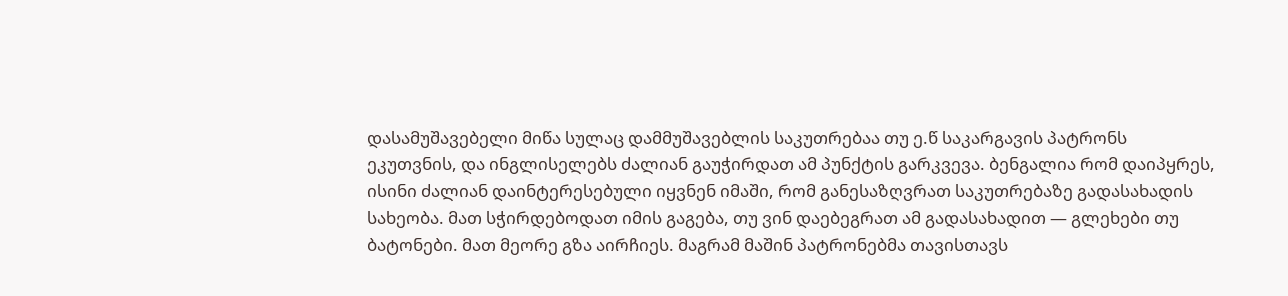დასამუშავებელი მიწა სულაც დამმუშავებლის საკუთრებაა თუ ე.წ საკარგავის პატრონს ეკუთვნის, და ინგლისელებს ძალიან გაუჭირდათ ამ პუნქტის გარკვევა. ბენგალია რომ დაიპყრეს, ისინი ძალიან დაინტერესებული იყვნენ იმაში, რომ განესაზღვრათ საკუთრებაზე გადასახადის სახეობა. მათ სჭირდებოდათ იმის გაგება, თუ ვინ დაებეგრათ ამ გადასახადით — გლეხები თუ ბატონები. მათ მეორე გზა აირჩიეს. მაგრამ მაშინ პატრონებმა თავისთავს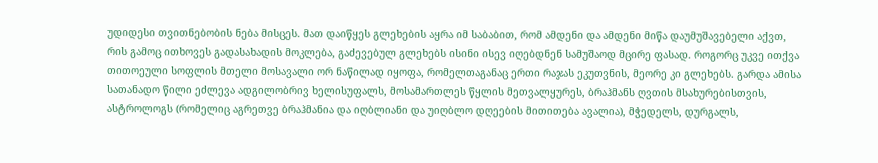უდიდესი თვითნებობის ნება მისცეს. მათ დაიწყეს გლეხების აყრა იმ საბაბით, რომ ამდენი და ამდენი მიწა დაუმუშავებელი აქვთ, რის გამოც ითხოვეს გადასახადის მოკლება, გაძევებულ გლეხებს ისინი ისევ იღებდნენ სამუშაოდ მცირე ფასად. როგორც უკვე ითქვა თითოეული სოფლის მთელი მოსავალი ორ ნაწილად იყოფა, რომელთაგანაც ერთი რაჯას ეკუთვნის, მეორე კი გლეხებს. გარდა ამისა სათანადო წილი ეძლევა ადგილობრივ ხელისუფალს, მოსამართლეს წყლის მეთვალყურეს, ბრაჰმანს ღვთის მსახურებისთვის, ასტროლოგს (რომელიც აგრეთვე ბრაჰმანია და იღბლიანი და უიღბლო დღეების მითითება ავალია), მჭედელს, დურგალს,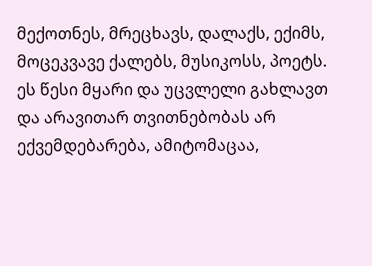მექოთნეს, მრეცხავს, დალაქს, ექიმს, მოცეკვავე ქალებს, მუსიკოსს, პოეტს. ეს წესი მყარი და უცვლელი გახლავთ და არავითარ თვითნებობას არ ექვემდებარება, ამიტომაცაა,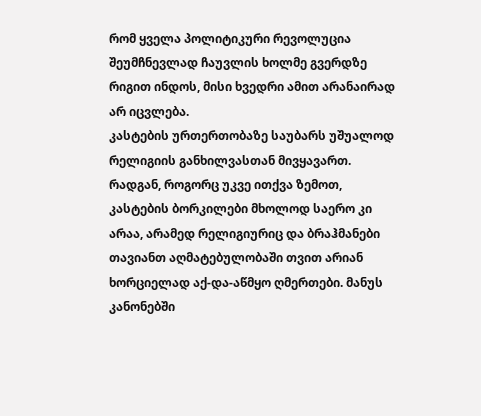რომ ყველა პოლიტიკური რევოლუცია შეუმჩნევლად ჩაუვლის ხოლმე გვერდზე რიგით ინდოს, მისი ხვედრი ამით არანაირად არ იცვლება.
კასტების ურთერთობაზე საუბარს უშუალოდ რელიგიის განხილვასთან მივყავართ. რადგან, როგორც უკვე ითქვა ზემოთ, კასტების ბორკილები მხოლოდ საერო კი არაა, არამედ რელიგიურიც და ბრაჰმანები თავიანთ აღმატებულობაში თვით არიან ხორციელად აქ-და-აწმყო ღმერთები. მანუს კანონებში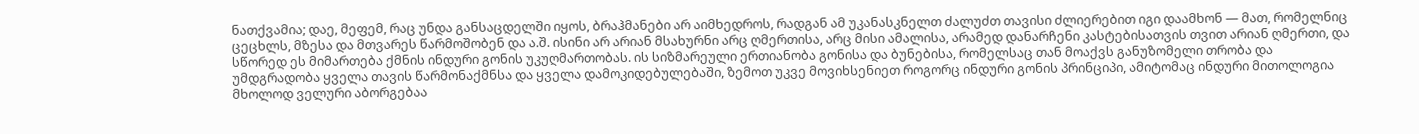ნათქვამია; დაე, მეფემ, რაც უნდა განსაცდელში იყოს, ბრაჰმანები არ აიმხედროს, რადგან ამ უკანასკნელთ ძალუძთ თავისი ძლიერებით იგი დაამხონ — მათ, რომელნიც ცეცხლს, მზესა და მთვარეს წარმოშობენ და ა.შ. ისინი არ არიან მსახურნი არც ღმერთისა, არც მისი ამალისა, არამედ დანარჩენი კასტებისათვის თვით არიან ღმერთი, და სწორედ ეს მიმართება ქმნის ინდური გონის უკუღმართობას. ის სიზმარეული ერთიანობა გონისა და ბუნებისა, რომელსაც თან მოაქვს განუზომელი თრობა და უმდგრადობა ყველა თავის წარმონაქმნსა და ყველა დამოკიდებულებაში, ზემოთ უკვე მოვიხსენიეთ როგორც ინდური გონის პრინციპი, ამიტომაც ინდური მითოლოგია მხოლოდ ველური აბორგებაა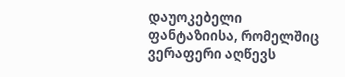დაუოკებელი ფანტაზიისა, რომელშიც ვერაფერი აღწევს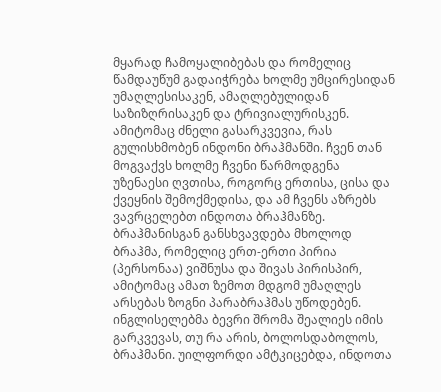მყარად ჩამოყალიბებას და რომელიც წამდაუწუმ გადაიჭრება ხოლმე უმცირესიდან უმაღლესისაკენ, ამაღლებულიდან საზიზღრისაკენ და ტრივიალურისკენ. ამიტომაც ძნელი გასარკვევია, რას გულისხმობენ ინდონი ბრაჰმანში. ჩვენ თან მოგვაქვს ხოლმე ჩვენი წარმოდგენა უზენაესი ღვთისა, როგორც ერთისა, ცისა და ქვეყნის შემოქმედისა, და ამ ჩვენს აზრებს ვავრცელებთ ინდოთა ბრაჰმანზე. ბრაჰმანისგან განსხვავდება მხოლოდ ბრაჰმა, რომელიც ერთ-ერთი პირია (პერსონაა) ვიშნუსა და შივას პირისპირ, ამიტომაც ამათ ზემოთ მდგომ უმაღლეს არსებას ზოგნი პარაბრაჰმას უწოდებენ. ინგლისელებმა ბევრი შრომა შეალიეს იმის გარკვევას, თუ რა არის, ბოლოსდაბოლოს, ბრაჰმანი. უილფორდი ამტკიცებდა, ინდოთა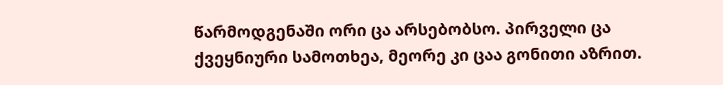წარმოდგენაში ორი ცა არსებობსო. პირველი ცა ქვეყნიური სამოთხეა, მეორე კი ცაა გონითი აზრით.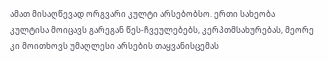ამათ მისაღწევად ორგვარი კულტი არსებობსო. ერთი სახეობა კულტისა მოიცავს გარეგან წეს-ჩვეულებებს, კერპთმსახურებას, მეორე კი მოითხოვს უმაღლესი არსების თაყვანისცემას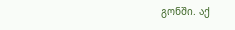გონში. აქ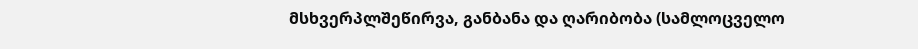მსხვერპლშეწირვა, განბანა და ღარიბობა (სამლოცველო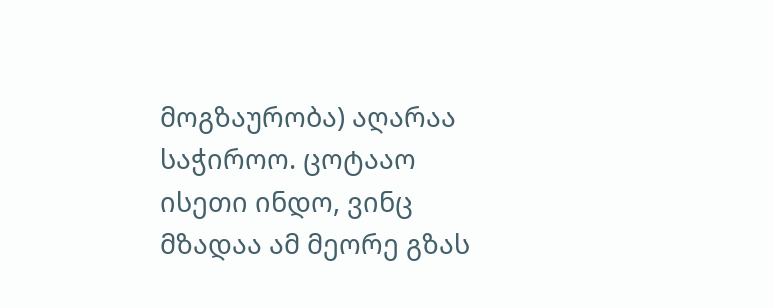მოგზაურობა) აღარაა საჭიროო. ცოტააო ისეთი ინდო, ვინც მზადაა ამ მეორე გზას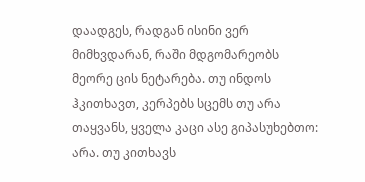დაადგეს, რადგან ისინი ვერ მიმხვდარან, რაში მდგომარეობს მეორე ცის ნეტარება. თუ ინდოს ჰკითხავთ, კერპებს სცემს თუ არა თაყვანს, ყველა კაცი ასე გიპასუხებთო: არა. თუ კითხავს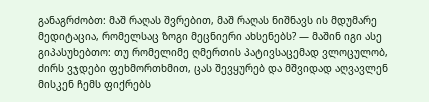განაგრძობთ: მაშ რაღას შვრებით, მაშ რაღას ნიშნავს ის მდუმარე მედიტაცია, რომელსაც ზოგი მეცნიერი ახსენებს? — მაშინ იგი ასე გიპასუხებთო: თუ რომელიმე ღმერთის პატივსაცემად ვლოცულობ, ძირს ვჯდები ფეხმორთხმით, ცას შევყურებ და მშვიდად აღვავლენ მისკენ ჩემს ფიქრებს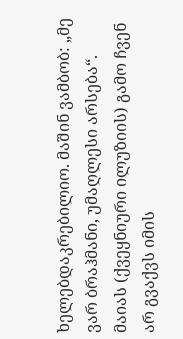ხელებდაკრებილიო. მაშინ ვამბობ: „მე ვარ ბრაჰმანი, უმაღლესი არსება“. მაიას (ქვეყნიური ილუზიის) გამო ჩვენ არ გვაქვს იმის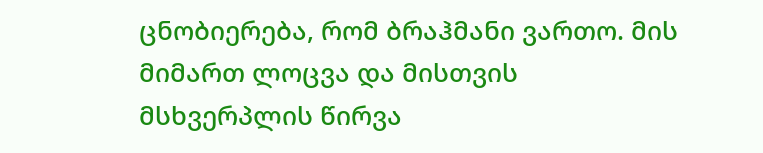ცნობიერება, რომ ბრაჰმანი ვართო. მის მიმართ ლოცვა და მისთვის მსხვერპლის წირვა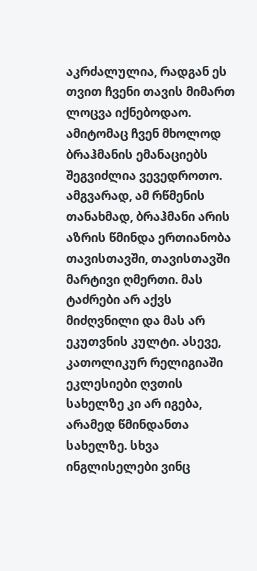აკრძალულია, რადგან ეს თვით ჩვენი თავის მიმართ ლოცვა იქნებოდაო. ამიტომაც ჩვენ მხოლოდ ბრაჰმანის ემანაციებს შეგვიძლია ვევედროთო. ამგვარად, ამ რწმენის თანახმად, ბრაჰმანი არის აზრის წმინდა ერთიანობა თავისთავში, თავისთავში მარტივი ღმერთი. მას ტაძრები არ აქვს მიძღვნილი და მას არ ეკუთვნის კულტი. ასევე, კათოლიკურ რელიგიაში ეკლესიები ღვთის სახელზე კი არ იგება, არამედ წმინდანთა სახელზე. სხვა ინგლისელები ვინც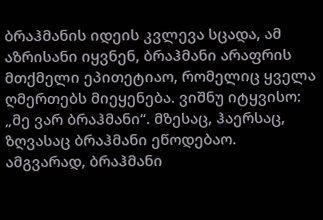ბრაჰმანის იდეის კვლევა სცადა, ამ აზრისანი იყვნენ, ბრაჰმანი არაფრის მთქმელი ეპითეტიაო, რომელიც ყველა ღმერთებს მიეყენება. ვიშნუ იტყვისო: „მე ვარ ბრაჰმანი“. მზესაც, ჰაერსაც, ზღვასაც ბრაჰმანი ეწოდებაო. ამგვარად, ბრაჰმანი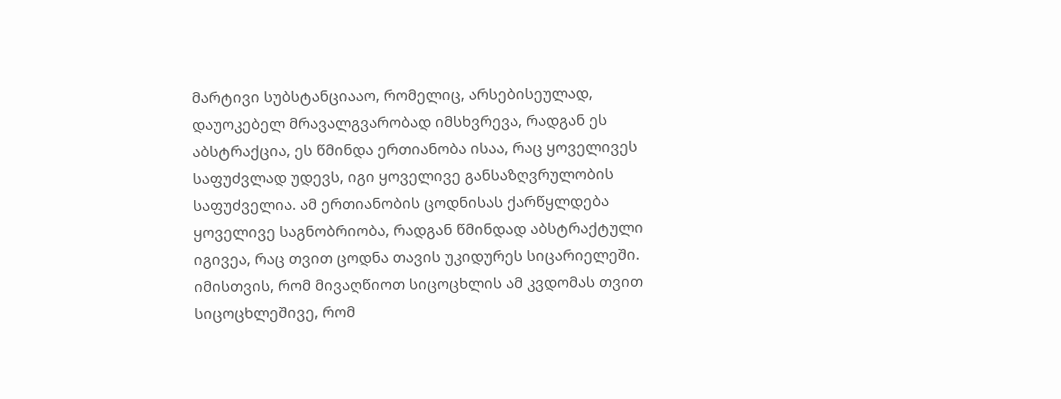მარტივი სუბსტანციააო, რომელიც, არსებისეულად, დაუოკებელ მრავალგვარობად იმსხვრევა, რადგან ეს აბსტრაქცია, ეს წმინდა ერთიანობა ისაა, რაც ყოველივეს საფუძვლად უდევს, იგი ყოველივე განსაზღვრულობის საფუძველია. ამ ერთიანობის ცოდნისას ქარწყლდება ყოველივე საგნობრიობა, რადგან წმინდად აბსტრაქტული იგივეა, რაც თვით ცოდნა თავის უკიდურეს სიცარიელეში. იმისთვის, რომ მივაღწიოთ სიცოცხლის ამ კვდომას თვით სიცოცხლეშივე, რომ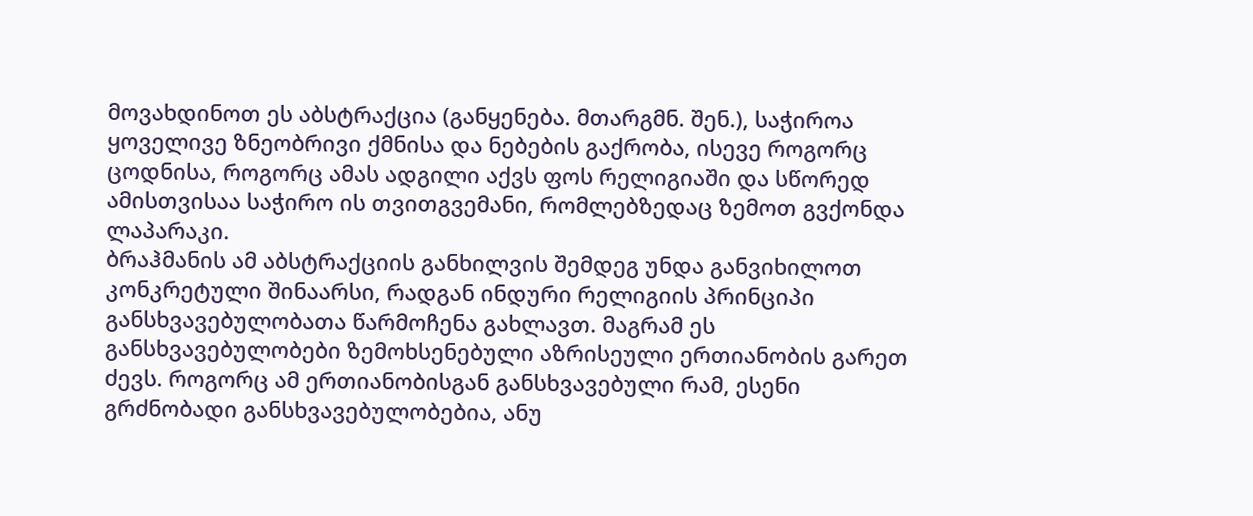მოვახდინოთ ეს აბსტრაქცია (განყენება. მთარგმნ. შენ.), საჭიროა ყოველივე ზნეობრივი ქმნისა და ნებების გაქრობა, ისევე როგორც ცოდნისა, როგორც ამას ადგილი აქვს ფოს რელიგიაში და სწორედ ამისთვისაა საჭირო ის თვითგვემანი, რომლებზედაც ზემოთ გვქონდა ლაპარაკი.
ბრაჰმანის ამ აბსტრაქციის განხილვის შემდეგ უნდა განვიხილოთ კონკრეტული შინაარსი, რადგან ინდური რელიგიის პრინციპი განსხვავებულობათა წარმოჩენა გახლავთ. მაგრამ ეს განსხვავებულობები ზემოხსენებული აზრისეული ერთიანობის გარეთ ძევს. როგორც ამ ერთიანობისგან განსხვავებული რამ, ესენი გრძნობადი განსხვავებულობებია, ანუ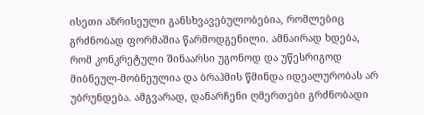ისეთი აზრისეული განსხვავებულობებია, რომლებიც გრძნობად ფორმაშია წარმოდგენილი. ამნაირად ხდება, რომ კონკრეტული შინაარსი უგონოდ და უწესრიგოდ მიბნეულ-მობნეულია და ბრაჰმის წმინდა იდეალურობას არ უბრუნდება. ამგვარად, დანარჩენი ღმერთები გრძნობადი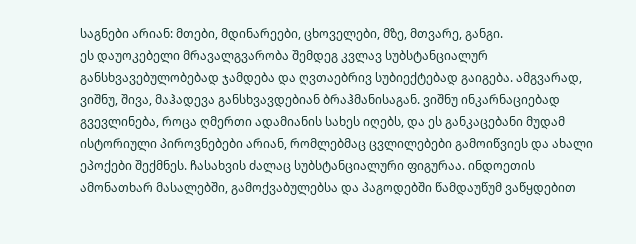საგნები არიან: მთები, მდინარეები, ცხოველები, მზე, მთვარე, განგი.
ეს დაუოკებელი მრავალგვარობა შემდეგ კვლავ სუბსტანციალურ განსხვავებულობებად ჯამდება და ღვთაებრივ სუბიექტებად გაიგება. ამგვარად, ვიშნუ, შივა, მაჰადევა განსხვავდებიან ბრაჰმანისაგან. ვიშნუ ინკარნაციებად გვევლინება, როცა ღმერთი ადამიანის სახეს იღებს, და ეს განკაცებანი მუდამ ისტორიული პიროვნებები არიან, რომლებმაც ცვლილებები გამოიწვიეს და ახალი ეპოქები შექმნეს. ჩასახვის ძალაც სუბსტანციალური ფიგურაა. ინდოეთის ამონათხარ მასალებში, გამოქვაბულებსა და პაგოდებში წამდაუწუმ ვაწყდებით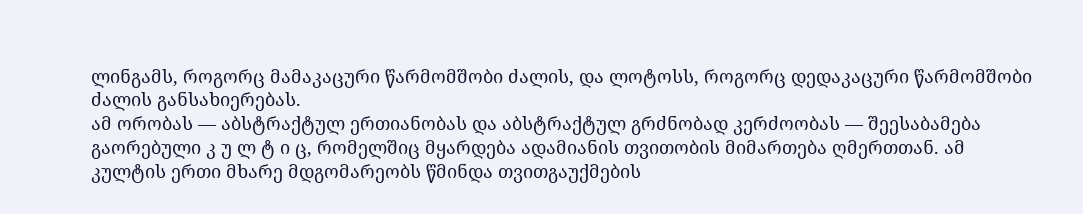ლინგამს, როგორც მამაკაცური წარმომშობი ძალის, და ლოტოსს, როგორც დედაკაცური წარმომშობი ძალის განსახიერებას.
ამ ორობას — აბსტრაქტულ ერთიანობას და აბსტრაქტულ გრძნობად კერძოობას — შეესაბამება გაორებული კ უ ლ ტ ი ც, რომელშიც მყარდება ადამიანის თვითობის მიმართება ღმერთთან. ამ კულტის ერთი მხარე მდგომარეობს წმინდა თვითგაუქმების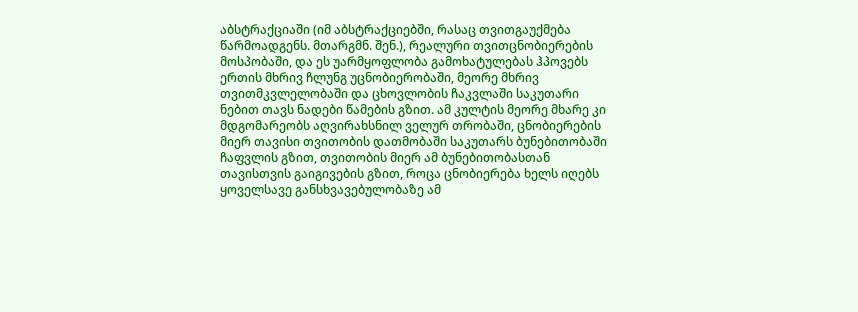აბსტრაქციაში (იმ აბსტრაქციებში, რასაც თვითგაუქმება წარმოადგენს. მთარგმნ. შენ.), რეალური თვითცნობიერების მოსპობაში, და ეს უარმყოფლობა გამოხატულებას ჰპოვებს ერთის მხრივ ჩლუნგ უცნობიერობაში, მეორე მხრივ თვითმკვლელობაში და ცხოვლობის ჩაკვლაში საკუთარი ნებით თავს ნადები წამების გზით. ამ კულტის მეორე მხარე კი მდგომარეობს აღვირახსნილ ველურ თრობაში, ცნობიერების მიერ თავისი თვითობის დათმობაში საკუთარს ბუნებითობაში ჩაფვლის გზით, თვითობის მიერ ამ ბუნებითობასთან თავისთვის გაიგივების გზით, როცა ცნობიერება ხელს იღებს ყოველსავე განსხვავებულობაზე ამ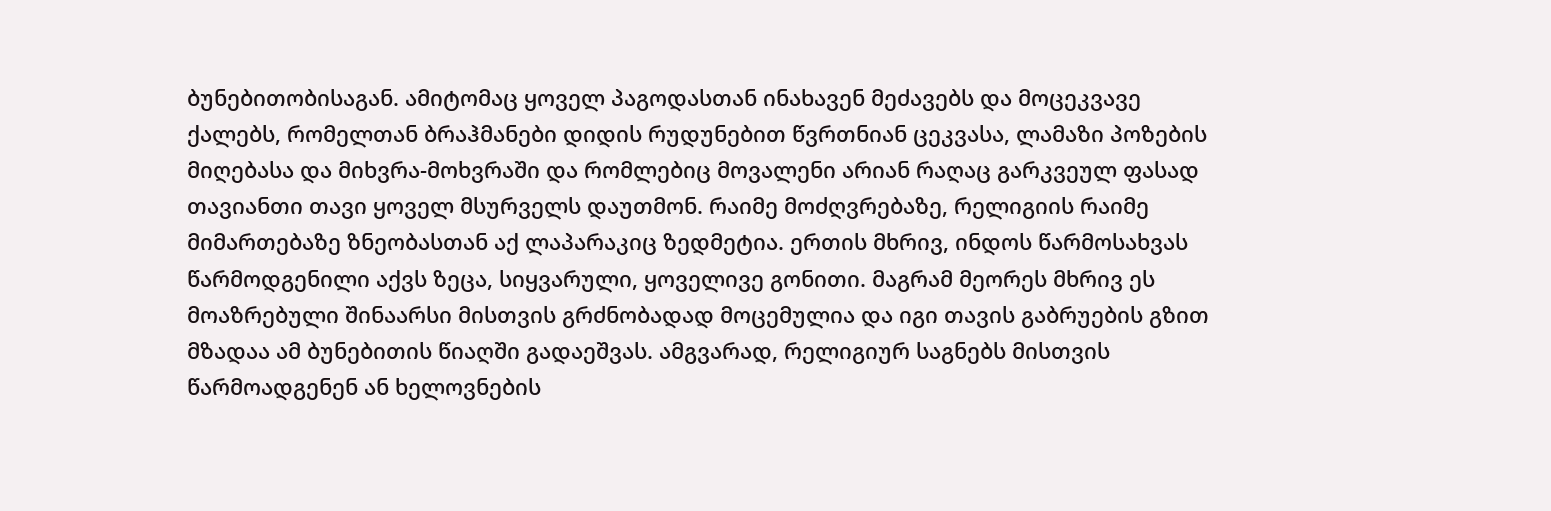ბუნებითობისაგან. ამიტომაც ყოველ პაგოდასთან ინახავენ მეძავებს და მოცეკვავე ქალებს, რომელთან ბრაჰმანები დიდის რუდუნებით წვრთნიან ცეკვასა, ლამაზი პოზების მიღებასა და მიხვრა-მოხვრაში და რომლებიც მოვალენი არიან რაღაც გარკვეულ ფასად თავიანთი თავი ყოველ მსურველს დაუთმონ. რაიმე მოძღვრებაზე, რელიგიის რაიმე მიმართებაზე ზნეობასთან აქ ლაპარაკიც ზედმეტია. ერთის მხრივ, ინდოს წარმოსახვას წარმოდგენილი აქვს ზეცა, სიყვარული, ყოველივე გონითი. მაგრამ მეორეს მხრივ ეს მოაზრებული შინაარსი მისთვის გრძნობადად მოცემულია და იგი თავის გაბრუების გზით მზადაა ამ ბუნებითის წიაღში გადაეშვას. ამგვარად, რელიგიურ საგნებს მისთვის წარმოადგენენ ან ხელოვნების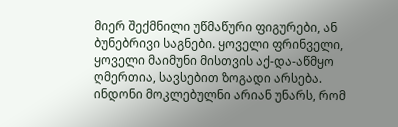მიერ შექმნილი უწმაწური ფიგურები, ან ბუნებრივი საგნები. ყოველი ფრინველი, ყოველი მაიმუნი მისთვის აქ-და-აწმყო ღმერთია, სავსებით ზოგადი არსება. ინდონი მოკლებულნი არიან უნარს, რომ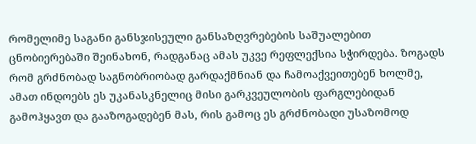რომელიმე საგანი განსჯისეული განსაზღვრებების საშუალებით ცნობიერებაში შეინახონ, რადგანაც ამას უკვე რეფლექსია სჭირდება. ზოგადს რომ გრძნობად საგნობრიობად გარდაქმნიან და ჩამოაქვეითებენ ხოლმე, ამათ ინდოებს ეს უკანასკნელიც მისი გარკვეულობის ფარგლებიდან გამოჰყავთ და გააზოგადებენ მას, რის გამოც ეს გრძნობადი უსაზომოდ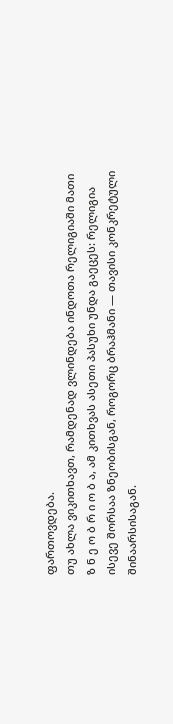ფართოვდება.
თუ ახლა ვიკითხავთ, რამდენად ვლინდება ინდოთა რელიგიაში მათი ზ ნ ე ო ბ რ ი ო ბ ა, ამ კითხვას ასეთი პასუხი უნდა გაეცეს: რელიგია ისევე შორსაა ზნეობისგან, როგორც ბრაჰმანი — თავისი კონკრეტული შინაარსისაგან.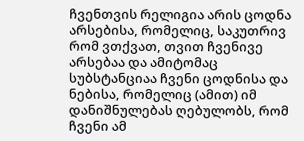ჩვენთვის რელიგია არის ცოდნა არსებისა, რომელიც, საკუთრივ რომ ვთქვათ, თვით ჩვენივე არსებაა და ამიტომაც სუბსტანციაა ჩვენი ცოდნისა და ნებისა, რომელიც (ამით) იმ დანიშნულებას ღებულობს, რომ ჩვენი ამ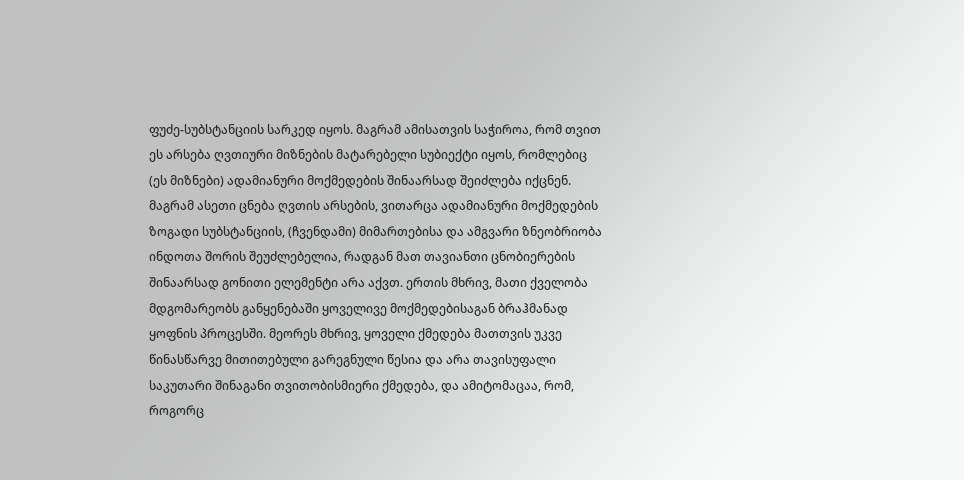ფუძე-სუბსტანციის სარკედ იყოს. მაგრამ ამისათვის საჭიროა, რომ თვით ეს არსება ღვთიური მიზნების მატარებელი სუბიექტი იყოს, რომლებიც (ეს მიზნები) ადამიანური მოქმედების შინაარსად შეიძლება იქცნენ. მაგრამ ასეთი ცნება ღვთის არსების, ვითარცა ადამიანური მოქმედების ზოგადი სუბსტანციის, (ჩვენდამი) მიმართებისა და ამგვარი ზნეობრიობა ინდოთა შორის შეუძლებელია, რადგან მათ თავიანთი ცნობიერების შინაარსად გონითი ელემენტი არა აქვთ. ერთის მხრივ, მათი ქველობა მდგომარეობს განყენებაში ყოველივე მოქმედებისაგან ბრაჰმანად ყოფნის პროცესში. მეორეს მხრივ, ყოველი ქმედება მათთვის უკვე წინასწარვე მითითებული გარეგნული წესია და არა თავისუფალი საკუთარი შინაგანი თვითობისმიერი ქმედება, და ამიტომაცაა, რომ, როგორც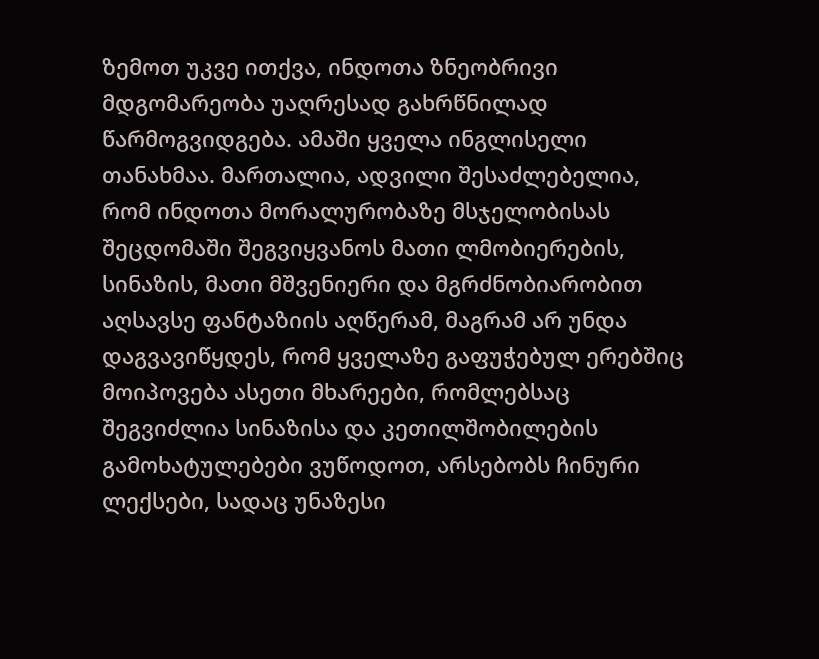ზემოთ უკვე ითქვა, ინდოთა ზნეობრივი მდგომარეობა უაღრესად გახრწნილად წარმოგვიდგება. ამაში ყველა ინგლისელი თანახმაა. მართალია, ადვილი შესაძლებელია, რომ ინდოთა მორალურობაზე მსჯელობისას შეცდომაში შეგვიყვანოს მათი ლმობიერების, სინაზის, მათი მშვენიერი და მგრძნობიარობით აღსავსე ფანტაზიის აღწერამ, მაგრამ არ უნდა დაგვავიწყდეს, რომ ყველაზე გაფუჭებულ ერებშიც მოიპოვება ასეთი მხარეები, რომლებსაც შეგვიძლია სინაზისა და კეთილშობილების გამოხატულებები ვუწოდოთ, არსებობს ჩინური ლექსები, სადაც უნაზესი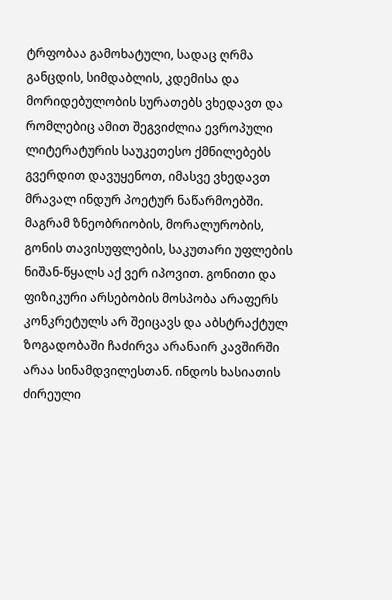ტრფობაა გამოხატული, სადაც ღრმა განცდის, სიმდაბლის, კდემისა და მორიდებულობის სურათებს ვხედავთ და რომლებიც ამით შეგვიძლია ევროპული ლიტერატურის საუკეთესო ქმნილებებს გვერდით დავუყენოთ, იმასვე ვხედავთ მრავალ ინდურ პოეტურ ნაწარმოებში. მაგრამ ზნეობრიობის, მორალურობის, გონის თავისუფლების, საკუთარი უფლების ნიშან-წყალს აქ ვერ იპოვით. გონითი და ფიზიკური არსებობის მოსპობა არაფერს კონკრეტულს არ შეიცავს და აბსტრაქტულ ზოგადობაში ჩაძირვა არანაირ კავშირში არაა სინამდვილესთან. ინდოს ხასიათის ძირეული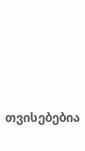თვისებებია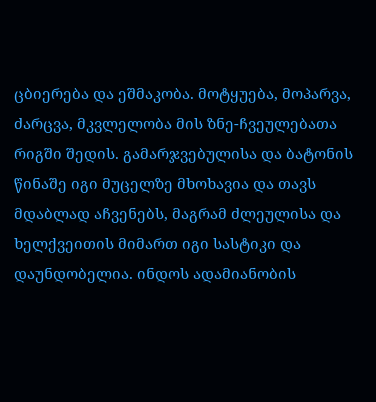ცბიერება და ეშმაკობა. მოტყუება, მოპარვა, ძარცვა, მკვლელობა მის ზნე-ჩვეულებათა რიგში შედის. გამარჯვებულისა და ბატონის წინაშე იგი მუცელზე მხოხავია და თავს მდაბლად აჩვენებს, მაგრამ ძლეულისა და ხელქვეითის მიმართ იგი სასტიკი და დაუნდობელია. ინდოს ადამიანობის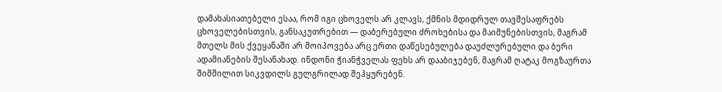დამახასიათებელი ესაა, რომ იგი ცხოველს არ კლავს, ქმნის მდიდრულ თავშესაფრებს ცხოველებისთვის, განსაკუთრებით — დაბერებული ძროხებისა და მაიმუნებისთვის, მაგრამ მთელს მის ქვეყანაში არ მოიპოვება არც ერთი დაწესებულება დაუძლურებული და ბერი ადამიანების შესანახად. ინდონი ჭიანჭველას ფეხს არ დააბიჯებენ, მაგრამ ღატაკ მოგზაურთა შიმშილით სიკვდილს გულგრილად შეჰყურებენ.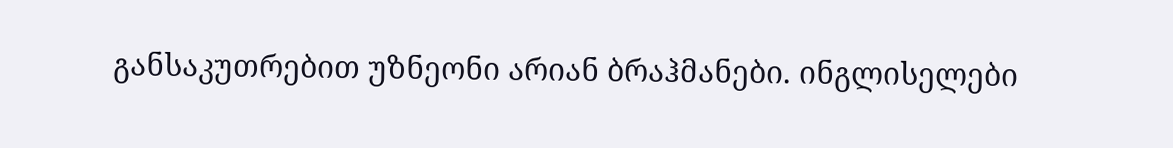განსაკუთრებით უზნეონი არიან ბრაჰმანები. ინგლისელები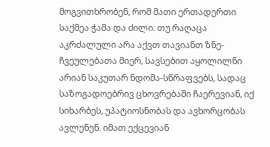მოგვითხრობენ, რომ მათი ერთადერთი საქმეა ჭამა და ძილი. თუ რაღაცა აკრძალული არა აქვთ თავიანთ ზნე-ჩვეულებათა მიერ, სავსებით აყოლილნი არიან საკუთარ ნდომა-სწრაფვებს, სადაც საზოგადოებრივ ცხოვრებაში ჩაერევიან, იქ სიხარბეს, უპატიოსნობას და ავხორცობას ავლენენ. იმათ ექცევიან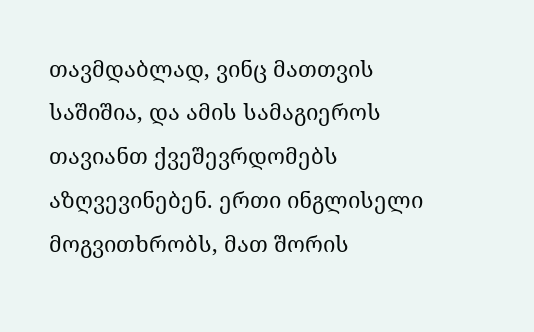თავმდაბლად, ვინც მათთვის საშიშია, და ამის სამაგიეროს თავიანთ ქვეშევრდომებს აზღვევინებენ. ერთი ინგლისელი მოგვითხრობს, მათ შორის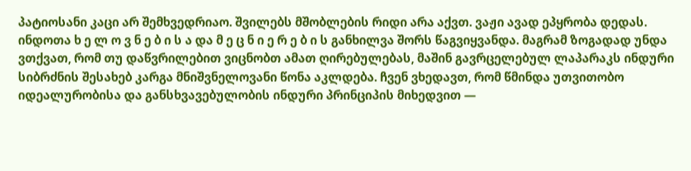პატიოსანი კაცი არ შემხვედრიაო. შვილებს მშობლების რიდი არა აქვთ. ვაჟი ავად ეპყრობა დედას.
ინდოთა ხ ე ლ ო ვ ნ ე ბ ი ს ა და მ ე ც ნ ი ე რ ე ბ ი ს განხილვა შორს წაგვიყვანდა. მაგრამ ზოგადად უნდა ვთქვათ, რომ თუ დაწვრილებით ვიცნობთ ამათ ღირებულებას, მაშინ გავრცელებულ ლაპარაკს ინდური სიბრძნის შესახებ კარგა მნიშვნელოვანი წონა აკლდება. ჩვენ ვხედავთ, რომ წმინდა უთვითობო იდეალურობისა და განსხვავებულობის ინდური პრინციპის მიხედვით —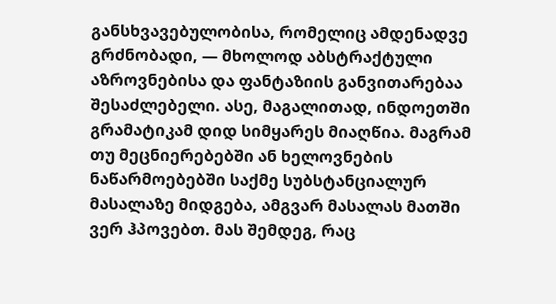განსხვავებულობისა, რომელიც ამდენადვე გრძნობადი, — მხოლოდ აბსტრაქტული აზროვნებისა და ფანტაზიის განვითარებაა შესაძლებელი. ასე, მაგალითად, ინდოეთში გრამატიკამ დიდ სიმყარეს მიაღწია. მაგრამ თუ მეცნიერებებში ან ხელოვნების ნაწარმოებებში საქმე სუბსტანციალურ მასალაზე მიდგება, ამგვარ მასალას მათში ვერ ჰპოვებთ. მას შემდეგ, რაც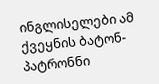ინგლისელები ამ ქვეყნის ბატონ-პატრონნი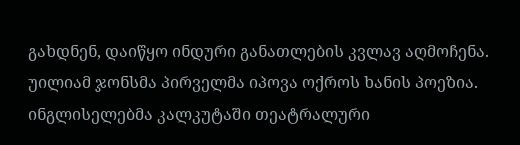გახდნენ, დაიწყო ინდური განათლების კვლავ აღმოჩენა. უილიამ ჯონსმა პირველმა იპოვა ოქროს ხანის პოეზია. ინგლისელებმა კალკუტაში თეატრალური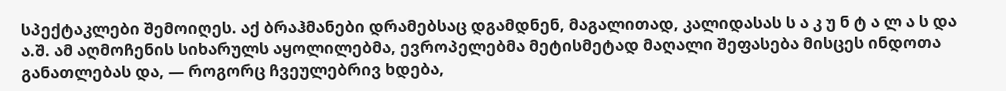სპექტაკლები შემოიღეს. აქ ბრაჰმანები დრამებსაც დგამდნენ, მაგალითად, კალიდასას ს ა კ უ ნ ტ ა ლ ა ს და ა.შ. ამ აღმოჩენის სიხარულს აყოლილებმა, ევროპელებმა მეტისმეტად მაღალი შეფასება მისცეს ინდოთა განათლებას და, — როგორც ჩვეულებრივ ხდება,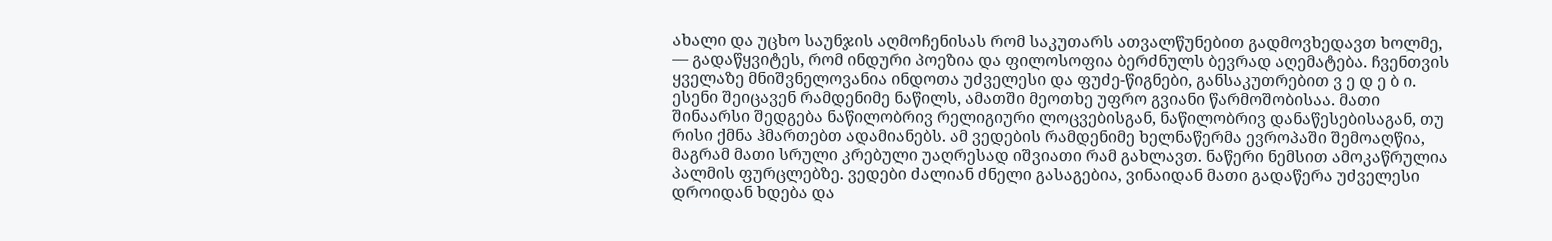ახალი და უცხო საუნჯის აღმოჩენისას რომ საკუთარს ათვალწუნებით გადმოვხედავთ ხოლმე, — გადაწყვიტეს, რომ ინდური პოეზია და ფილოსოფია ბერძნულს ბევრად აღემატება. ჩვენთვის ყველაზე მნიშვნელოვანია ინდოთა უძველესი და ფუძე-წიგნები, განსაკუთრებით ვ ე დ ე ბ ი. ესენი შეიცავენ რამდენიმე ნაწილს, ამათში მეოთხე უფრო გვიანი წარმოშობისაა. მათი შინაარსი შედგება ნაწილობრივ რელიგიური ლოცვებისგან, ნაწილობრივ დანაწესებისაგან, თუ რისი ქმნა ჰმართებთ ადამიანებს. ამ ვედების რამდენიმე ხელნაწერმა ევროპაში შემოაღწია, მაგრამ მათი სრული კრებული უაღრესად იშვიათი რამ გახლავთ. ნაწერი ნემსით ამოკაწრულია პალმის ფურცლებზე. ვედები ძალიან ძნელი გასაგებია, ვინაიდან მათი გადაწერა უძველესი დროიდან ხდება და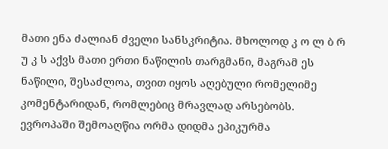მათი ენა ძალიან ძველი სანსკრიტია. მხოლოდ კ ო ლ ბ რ უ კ ს აქვს მათი ერთი ნაწილის თარგმანი, მაგრამ ეს ნაწილი, შესაძლოა, თვით იყოს აღებული რომელიმე კომენტარიდან, რომლებიც მრავლად არსებობს. ევროპაში შემოაღწია ორმა დიდმა ეპიკურმა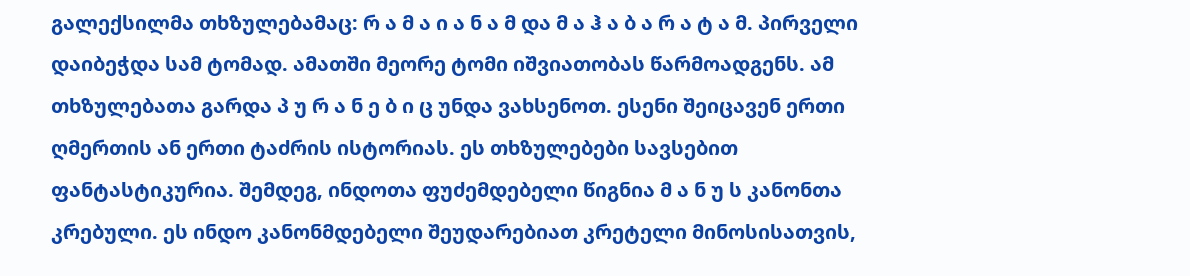გალექსილმა თხზულებამაც: რ ა მ ა ი ა ნ ა მ და მ ა ჰ ა ბ ა რ ა ტ ა მ. პირველი დაიბეჭდა სამ ტომად. ამათში მეორე ტომი იშვიათობას წარმოადგენს. ამ თხზულებათა გარდა პ უ რ ა ნ ე ბ ი ც უნდა ვახსენოთ. ესენი შეიცავენ ერთი ღმერთის ან ერთი ტაძრის ისტორიას. ეს თხზულებები სავსებით ფანტასტიკურია. შემდეგ, ინდოთა ფუძემდებელი წიგნია მ ა ნ უ ს კანონთა კრებული. ეს ინდო კანონმდებელი შეუდარებიათ კრეტელი მინოსისათვის,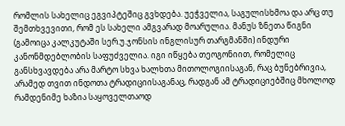რომლის სახელიც ეგვიპტეშიც გვხდება. უეჭველია, საგულისხმოა და არც თუ შემთხვევითი, რომ ეს სახელი ამგვარად მოარულია. მანუს ზნეთა წიგნი (გამოიცა კალკუტაში სერ.უ.ჯონსის ინგლისურ თარგმანში) ინდური კანონმდებლობის საფუძველია. იგი იწყება თეოგონიით, რომელიც განსხვავდება არა მარტო სხვა ხალხთა მითოლოგიისაგან, რაც ბუნებრივია, არამედ თვით ინდოთა ტრადიციისაგანაც, რადგან ამ ტრადიციებშიც მხოლოდ რამდენიმე ხაზია საყოველთაოდ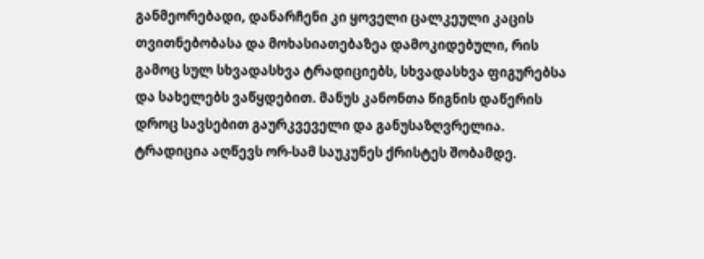განმეორებადი, დანარჩენი კი ყოველი ცალკეული კაცის თვითნებობასა და მოხასიათებაზეა დამოკიდებული, რის გამოც სულ სხვადასხვა ტრადიციებს, სხვადასხვა ფიგურებსა და სახელებს ვაწყდებით. მანუს კანონთა წიგნის დაწერის დროც სავსებით გაურკვეველი და განუსაზღვრელია. ტრადიცია აღწევს ორ-სამ საუკუნეს ქრისტეს შობამდე.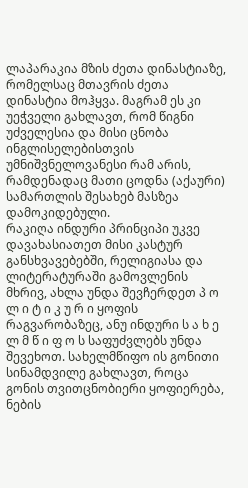ლაპარაკია მზის ძეთა დინასტიაზე, რომელსაც მთავრის ძეთა დინასტია მოჰყვა. მაგრამ ეს კი უეჭველი გახლავთ, რომ წიგნი უძველესია და მისი ცნობა ინგლისელებისთვის უმნიშვნელოვანესი რამ არის, რამდენადაც მათი ცოდნა (აქაური) სამართლის შესახებ მასზეა დამოკიდებული.
რაკიღა ინდური პრინციპი უკვე დავახასიათეთ მისი კასტურ განსხვავებებში, რელიგიასა და ლიტერატურაში გამოვლენის მხრივ, ახლა უნდა შევჩერდეთ პ ო ლ ი ტ ი კ უ რ ი ყოფის რაგვარობაზეც, ანუ ინდური ს ა ხ ე ლ მ წ ი ფ ო ს საფუძვლებს უნდა შევეხოთ. სახელმწიფო ის გონითი სინამდვილე გახლავთ, როცა გონის თვითცნობიერი ყოფიერება, ნების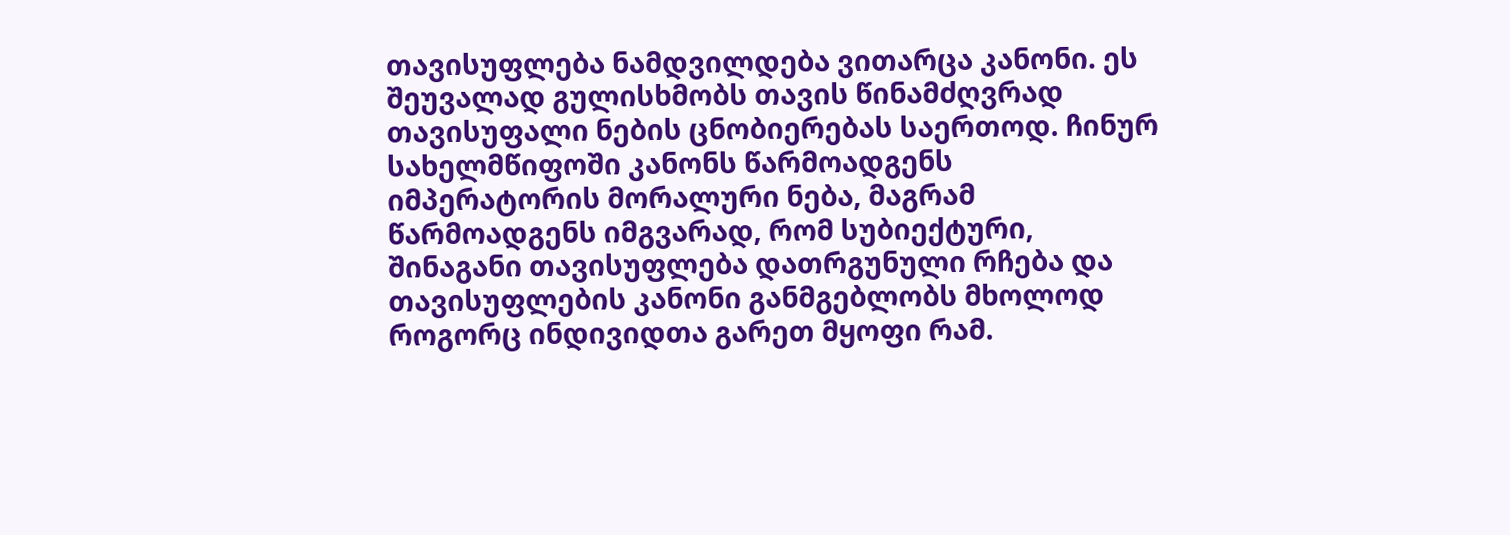თავისუფლება ნამდვილდება ვითარცა კანონი. ეს შეუვალად გულისხმობს თავის წინამძღვრად თავისუფალი ნების ცნობიერებას საერთოდ. ჩინურ სახელმწიფოში კანონს წარმოადგენს იმპერატორის მორალური ნება, მაგრამ წარმოადგენს იმგვარად, რომ სუბიექტური, შინაგანი თავისუფლება დათრგუნული რჩება და თავისუფლების კანონი განმგებლობს მხოლოდ როგორც ინდივიდთა გარეთ მყოფი რამ.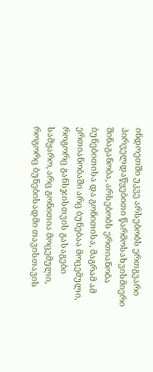ინდოეთში უკვე არსებობს ერთგვარი პირველდაწყებითი წარმოსახვისმიერი შინაგანობა, არსებობს ერთიანობა ბუნებითისა და გონითისა, მაგრამ ამ ერთიანობაში არც ბუნებაა მოცემული, როგორც განსჯისთვის გასაგები სამყარო, არც გონითია მოცემული, როგორც ბუნებისადმი თავისთავის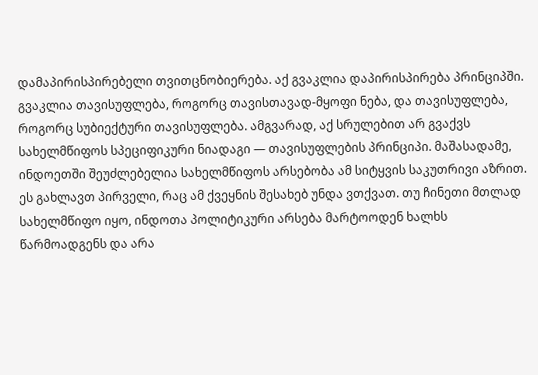დამაპირისპირებელი თვითცნობიერება. აქ გვაკლია დაპირისპირება პრინციპში. გვაკლია თავისუფლება, როგორც თავისთავად-მყოფი ნება, და თავისუფლება, როგორც სუბიექტური თავისუფლება. ამგვარად, აქ სრულებით არ გვაქვს სახელმწიფოს სპეციფიკური ნიადაგი — თავისუფლების პრინციპი. მაშასადამე, ინდოეთში შეუძლებელია სახელმწიფოს არსებობა ამ სიტყვის საკუთრივი აზრით. ეს გახლავთ პირველი, რაც ამ ქვეყნის შესახებ უნდა ვთქვათ. თუ ჩინეთი მთლად სახელმწიფო იყო, ინდოთა პოლიტიკური არსება მარტოოდენ ხალხს წარმოადგენს და არა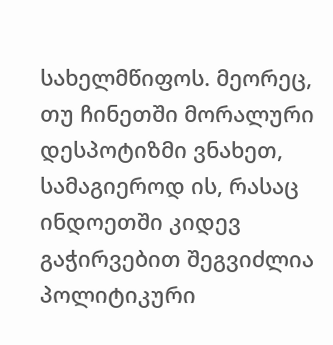სახელმწიფოს. მეორეც, თუ ჩინეთში მორალური დესპოტიზმი ვნახეთ, სამაგიეროდ ის, რასაც ინდოეთში კიდევ გაჭირვებით შეგვიძლია პოლიტიკური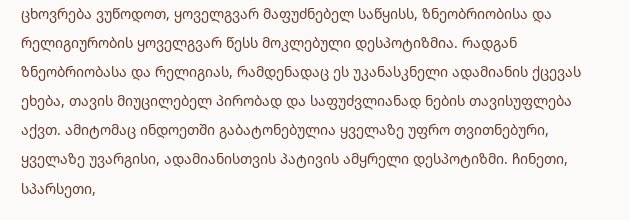ცხოვრება ვუწოდოთ, ყოველგვარ მაფუძნებელ საწყისს, ზნეობრიობისა და რელიგიურობის ყოველგვარ წესს მოკლებული დესპოტიზმია. რადგან ზნეობრიობასა და რელიგიას, რამდენადაც ეს უკანასკნელი ადამიანის ქცევას ეხება, თავის მიუცილებელ პირობად და საფუძვლიანად ნების თავისუფლება აქვთ. ამიტომაც ინდოეთში გაბატონებულია ყველაზე უფრო თვითნებური, ყველაზე უვარგისი, ადამიანისთვის პატივის ამყრელი დესპოტიზმი. ჩინეთი, სპარსეთი,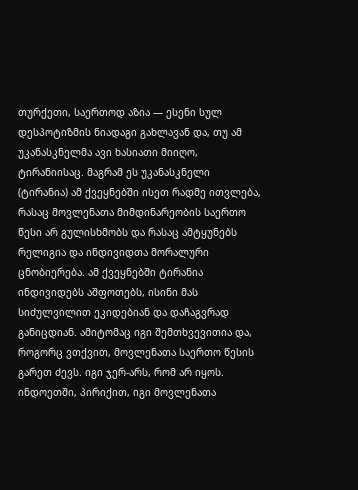თურქეთი, საერთოდ აზია — ესენი სულ დესპოტიზმის ნიადაგი გახლავან და, თუ ამ უკანასკნელმა ავი ხასიათი მიიღო, ტირანიისაც. მაგრამ ეს უკანასკნელი (ტირანია) ამ ქვეყნებში ისეთ რადმე ითვლება, რასაც მოვლენათა მიმდინარეობის საერთო წესი არ გულისხმობს და რასაც ამტყუნებს რელიგია და ინდივიდთა მორალური ცნობიერება. ამ ქვეყნებში ტირანია ინდივიდებს აშფოთებს, ისინი მას სიძულვილით ეკიდებიან და დაჩაგვრად განიცდიან. ამიტომაც იგი შემთხვევითია და, როგორც ვთქვით, მოვლენათა საერთო წესის გარეთ ძევს. იგი ჯერ-არს, რომ არ იყოს. ინდოეთში, პირიქით, იგი მოვლენათა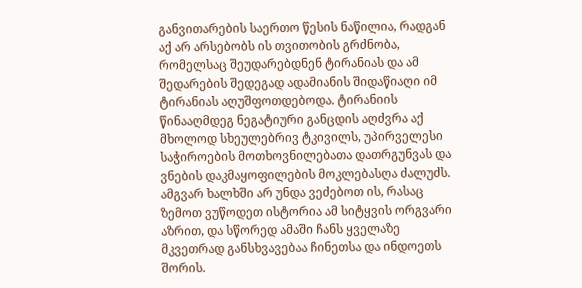განვითარების საერთო წესის ნაწილია, რადგან აქ არ არსებობს ის თვითობის გრძნობა, რომელსაც შეუდარებდნენ ტირანიას და ამ შედარების შედეგად ადამიანის შიდაწიაღი იმ ტირანიას აღუშფოთდებოდა. ტირანიის წინააღმდეგ ნეგატიური განცდის აღძვრა აქ მხოლოდ სხეულებრივ ტკივილს, უპირველესი საჭიროების მოთხოვნილებათა დათრგუნვას და ვნების დაკმაყოფილების მოკლებასღა ძალუძს.
ამგვარ ხალხში არ უნდა ვეძებოთ ის, რასაც ზემოთ ვუწოდეთ ისტორია ამ სიტყვის ორგვარი აზრით, და სწორედ ამაში ჩანს ყველაზე მკვეთრად განსხვავებაა ჩინეთსა და ინდოეთს შორის.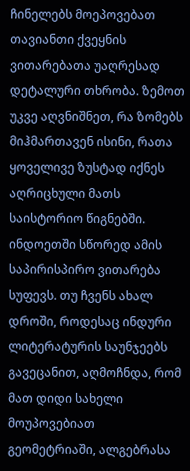ჩინელებს მოეპოვებათ თავიანთი ქვეყნის ვითარებათა უაღრესად დეტალური თხრობა. ზემოთ უკვე აღვნიშნეთ, რა ზომებს მიჰმართავენ ისინი, რათა ყოველივე ზუსტად იქნეს აღრიცხული მათს საისტორიო წიგნებში. ინდოეთში სწორედ ამის საპირისპირო ვითარება სუფევს. თუ ჩვენს ახალ დროში, როდესაც ინდური ლიტერატურის საუნჯეებს გავეცანით, აღმოჩნდა, რომ მათ დიდი სახელი მოუპოვებიათ გეომეტრიაში, ალგებრასა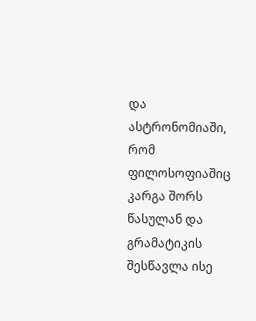და ასტრონომიაში, რომ ფილოსოფიაშიც კარგა შორს წასულან და გრამატიკის შესწავლა ისე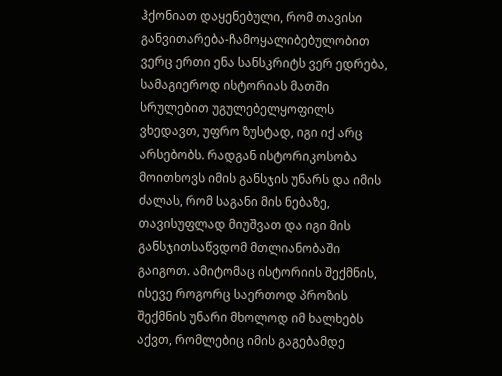ჰქონიათ დაყენებული, რომ თავისი განვითარება-ჩამოყალიბებულობით ვერც ერთი ენა სანსკრიტს ვერ ედრება, სამაგიეროდ ისტორიას მათში სრულებით უგულებელყოფილს ვხედავთ, უფრო ზუსტად, იგი იქ არც არსებობს. რადგან ისტორიკოსობა მოითხოვს იმის განსჯის უნარს და იმის ძალას, რომ საგანი მის ნებაზე, თავისუფლად მიუშვათ და იგი მის განსჯითსაწვდომ მთლიანობაში გაიგოთ. ამიტომაც ისტორიის შექმნის, ისევე როგორც საერთოდ პროზის შექმნის უნარი მხოლოდ იმ ხალხებს აქვთ, რომლებიც იმის გაგებამდე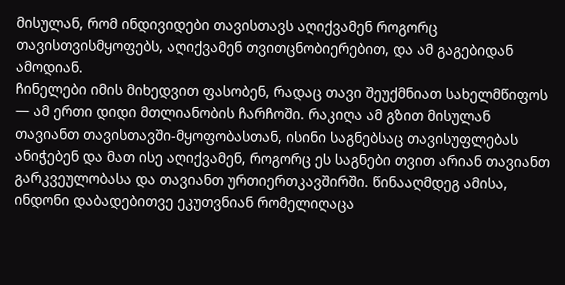მისულან, რომ ინდივიდები თავისთავს აღიქვამენ როგორც თავისთვისმყოფებს, აღიქვამენ თვითცნობიერებით, და ამ გაგებიდან ამოდიან.
ჩინელები იმის მიხედვით ფასობენ, რადაც თავი შეუქმნიათ სახელმწიფოს — ამ ერთი დიდი მთლიანობის ჩარჩოში. რაკიღა ამ გზით მისულან თავიანთ თავისთავში-მყოფობასთან, ისინი საგნებსაც თავისუფლებას ანიჭებენ და მათ ისე აღიქვამენ, როგორც ეს საგნები თვით არიან თავიანთ გარკვეულობასა და თავიანთ ურთიერთკავშირში. წინააღმდეგ ამისა, ინდონი დაბადებითვე ეკუთვნიან რომელიღაცა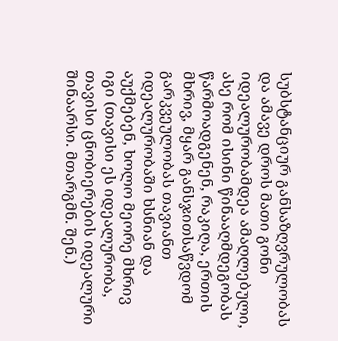სუბსტანციურ განსაზღვრულობას და ამავე დროს მათი გონი იდეალურობამდეა ამაღლებული, ასე რომ ისინი წინააღმდეგობას წარმოადგენენ, რაკიღა, ერთის მხრივ, მყარ განსჯითსაწვდომ გარკვეულობას თავიანთ იდეალურობაში ხსნიან და აუქმებენ, ხოლო მეორე მხრივ იგი (თავისი ეს იდეალურობა, თავისი ცნობიერების იდეალური შინაარსი. მთარგმნ. შენ.)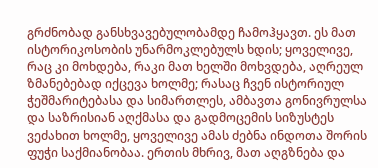გრძნობად განსხვავებულობამდე ჩამოჰყავთ. ეს მათ ისტორიკოსობის უნარმოკლებულს ხდის; ყოველივე, რაც კი მოხდება, რაკი მათ ხელში მოხვდება, აღრეულ ზმანებებად იქცევა ხოლმე; რასაც ჩვენ ისტორიულ ჭეშმარიტებასა და სიმართლეს, ამბავთა გონივრულსა და საზრისიან აღქმასა და გადმოცემის სიზუსტეს ვეძახით ხოლმე, ყოველივე ამას ძებნა ინდოთა შორის ფუჭი საქმიანობაა. ერთის მხრივ, მათ აღგზნება და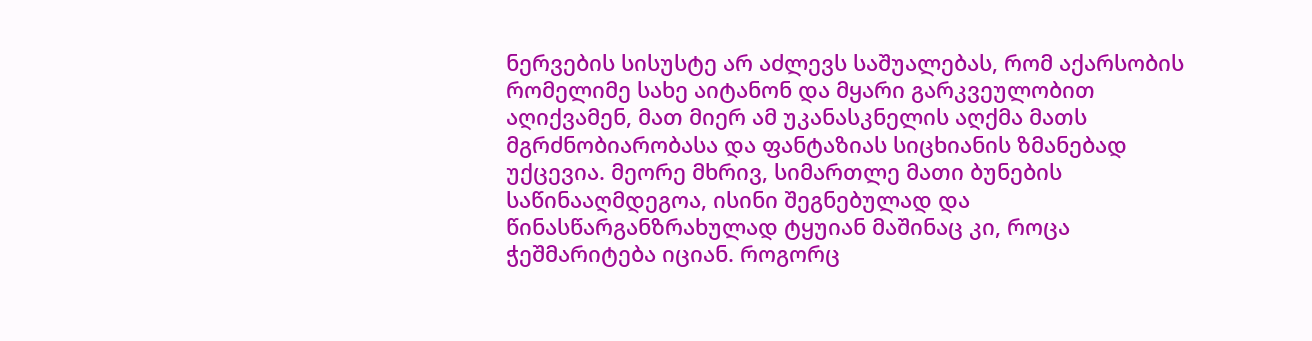ნერვების სისუსტე არ აძლევს საშუალებას, რომ აქარსობის რომელიმე სახე აიტანონ და მყარი გარკვეულობით აღიქვამენ, მათ მიერ ამ უკანასკნელის აღქმა მათს მგრძნობიარობასა და ფანტაზიას სიცხიანის ზმანებად უქცევია. მეორე მხრივ, სიმართლე მათი ბუნების საწინააღმდეგოა, ისინი შეგნებულად და წინასწარგანზრახულად ტყუიან მაშინაც კი, როცა ჭეშმარიტება იციან. როგორც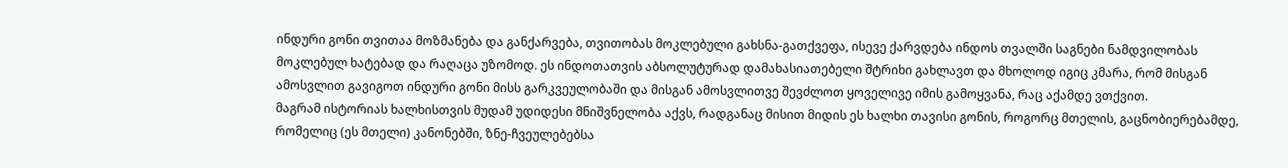ინდური გონი თვითაა მოზმანება და განქარვება, თვითობას მოკლებული გახსნა-გათქვეფა, ისევე ქარვდება ინდოს თვალში საგნები ნამდვილობას მოკლებულ ხატებად და რაღაცა უზომოდ. ეს ინდოთათვის აბსოლუტურად დამახასიათებელი შტრიხი გახლავთ და მხოლოდ იგიც კმარა, რომ მისგან ამოსვლით გავიგოთ ინდური გონი მისს გარკვეულობაში და მისგან ამოსვლითვე შევძლოთ ყოველივე იმის გამოყვანა, რაც აქამდე ვთქვით.
მაგრამ ისტორიას ხალხისთვის მუდამ უდიდესი მნიშვნელობა აქვს, რადგანაც მისით მიდის ეს ხალხი თავისი გონის, როგორც მთელის, გაცნობიერებამდე, რომელიც (ეს მთელი) კანონებში, ზნე-ჩვეულებებსა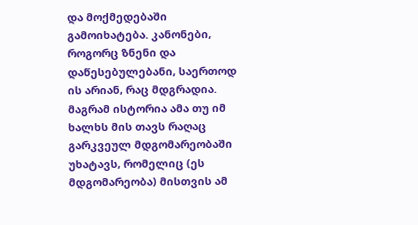და მოქმედებაში გამოიხატება. კანონები, როგორც ზნენი და დაწესებულებანი, საერთოდ ის არიან, რაც მდგრადია. მაგრამ ისტორია ამა თუ იმ ხალხს მის თავს რაღაც გარკვეულ მდგომარეობაში უხატავს, რომელიც (ეს მდგომარეობა) მისთვის ამ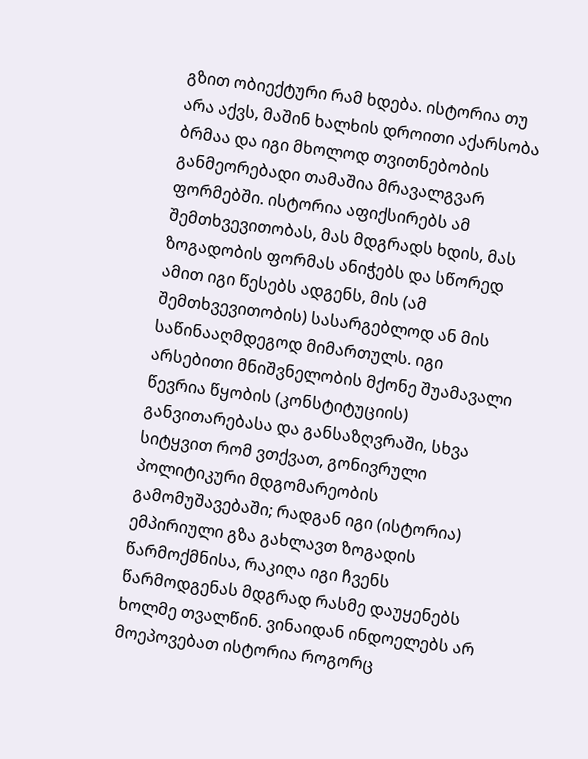გზით ობიექტური რამ ხდება. ისტორია თუ არა აქვს, მაშინ ხალხის დროითი აქარსობა ბრმაა და იგი მხოლოდ თვითნებობის განმეორებადი თამაშია მრავალგვარ ფორმებში. ისტორია აფიქსირებს ამ შემთხვევითობას, მას მდგრადს ხდის, მას ზოგადობის ფორმას ანიჭებს და სწორედ ამით იგი წესებს ადგენს, მის (ამ შემთხვევითობის) სასარგებლოდ ან მის საწინააღმდეგოდ მიმართულს. იგი არსებითი მნიშვნელობის მქონე შუამავალი წევრია წყობის (კონსტიტუციის) განვითარებასა და განსაზღვრაში, სხვა სიტყვით რომ ვთქვათ, გონივრული პოლიტიკური მდგომარეობის გამომუშავებაში; რადგან იგი (ისტორია) ემპირიული გზა გახლავთ ზოგადის წარმოქმნისა, რაკიღა იგი ჩვენს წარმოდგენას მდგრად რასმე დაუყენებს ხოლმე თვალწინ. ვინაიდან ინდოელებს არ მოეპოვებათ ისტორია როგორც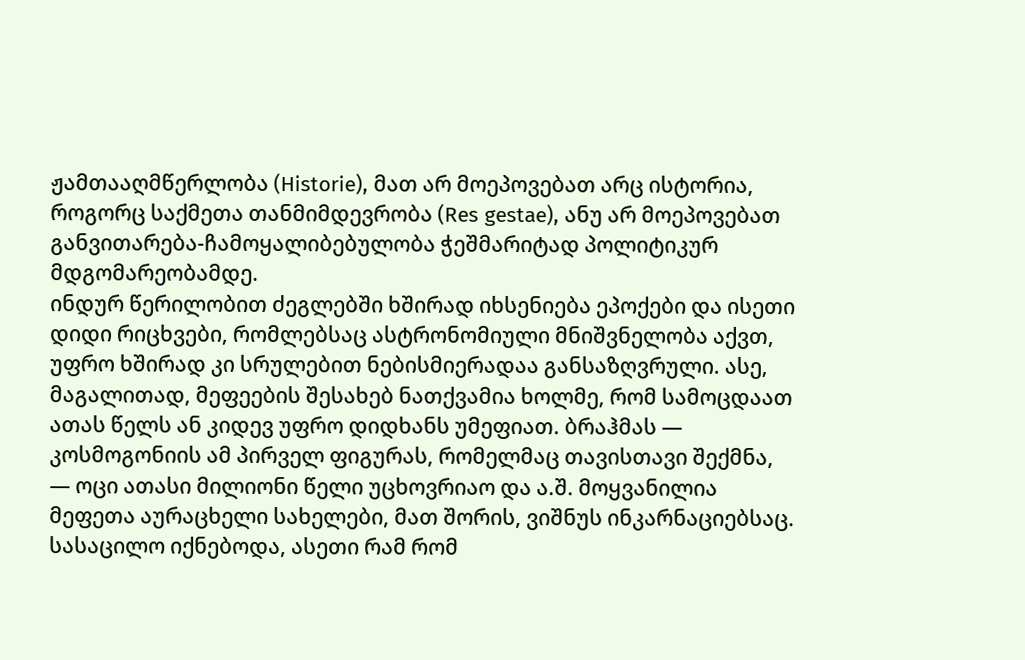ჟამთააღმწერლობა (Historie), მათ არ მოეპოვებათ არც ისტორია, როგორც საქმეთა თანმიმდევრობა (Res gestae), ანუ არ მოეპოვებათ განვითარება-ჩამოყალიბებულობა ჭეშმარიტად პოლიტიკურ მდგომარეობამდე.
ინდურ წერილობით ძეგლებში ხშირად იხსენიება ეპოქები და ისეთი დიდი რიცხვები, რომლებსაც ასტრონომიული მნიშვნელობა აქვთ, უფრო ხშირად კი სრულებით ნებისმიერადაა განსაზღვრული. ასე, მაგალითად, მეფეების შესახებ ნათქვამია ხოლმე, რომ სამოცდაათ ათას წელს ან კიდევ უფრო დიდხანს უმეფიათ. ბრაჰმას — კოსმოგონიის ამ პირველ ფიგურას, რომელმაც თავისთავი შექმნა, — ოცი ათასი მილიონი წელი უცხოვრიაო და ა.შ. მოყვანილია მეფეთა აურაცხელი სახელები, მათ შორის, ვიშნუს ინკარნაციებსაც. სასაცილო იქნებოდა, ასეთი რამ რომ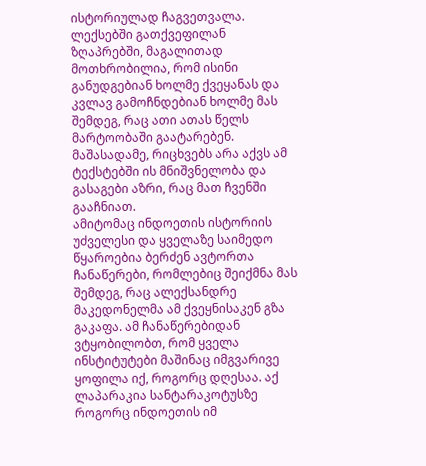ისტორიულად ჩაგვეთვალა. ლექსებში გათქვეფილან ზღაპრებში, მაგალითად მოთხრობილია, რომ ისინი განუდგებიან ხოლმე ქვეყანას და კვლავ გამოჩნდებიან ხოლმე მას შემდეგ, რაც ათი ათას წელს მარტოობაში გაატარებენ. მაშასადამე, რიცხვებს არა აქვს ამ ტექსტებში ის მნიშვნელობა და გასაგები აზრი, რაც მათ ჩვენში გააჩნიათ.
ამიტომაც ინდოეთის ისტორიის უძველესი და ყველაზე საიმედო წყაროებია ბერძენ ავტორთა ჩანაწერები, რომლებიც შეიქმნა მას შემდეგ, რაც ალექსანდრე მაკედონელმა ამ ქვეყნისაკენ გზა გაკაფა. ამ ჩანაწერებიდან ვტყობილობთ, რომ ყველა ინსტიტუტები მაშინაც იმგვარივე ყოფილა იქ, როგორც დღესაა. აქ ლაპარაკია სანტარაკოტუსზე როგორც ინდოეთის იმ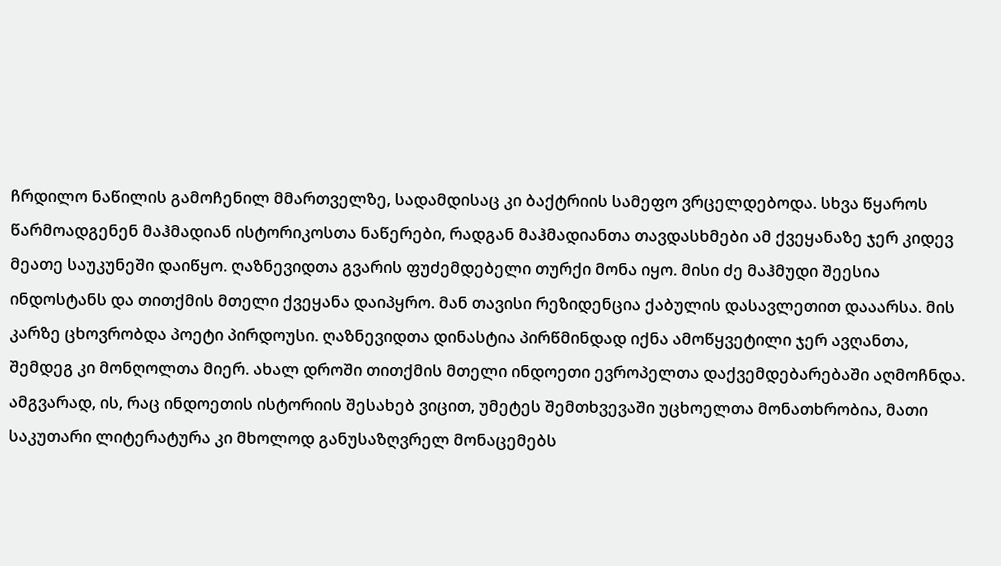ჩრდილო ნაწილის გამოჩენილ მმართველზე, სადამდისაც კი ბაქტრიის სამეფო ვრცელდებოდა. სხვა წყაროს წარმოადგენენ მაჰმადიან ისტორიკოსთა ნაწერები, რადგან მაჰმადიანთა თავდასხმები ამ ქვეყანაზე ჯერ კიდევ მეათე საუკუნეში დაიწყო. ღაზნევიდთა გვარის ფუძემდებელი თურქი მონა იყო. მისი ძე მაჰმუდი შეესია ინდოსტანს და თითქმის მთელი ქვეყანა დაიპყრო. მან თავისი რეზიდენცია ქაბულის დასავლეთით დააარსა. მის კარზე ცხოვრობდა პოეტი პირდოუსი. ღაზნევიდთა დინასტია პირწმინდად იქნა ამოწყვეტილი ჯერ ავღანთა, შემდეგ კი მონღოლთა მიერ. ახალ დროში თითქმის მთელი ინდოეთი ევროპელთა დაქვემდებარებაში აღმოჩნდა. ამგვარად, ის, რაც ინდოეთის ისტორიის შესახებ ვიცით, უმეტეს შემთხვევაში უცხოელთა მონათხრობია, მათი საკუთარი ლიტერატურა კი მხოლოდ განუსაზღვრელ მონაცემებს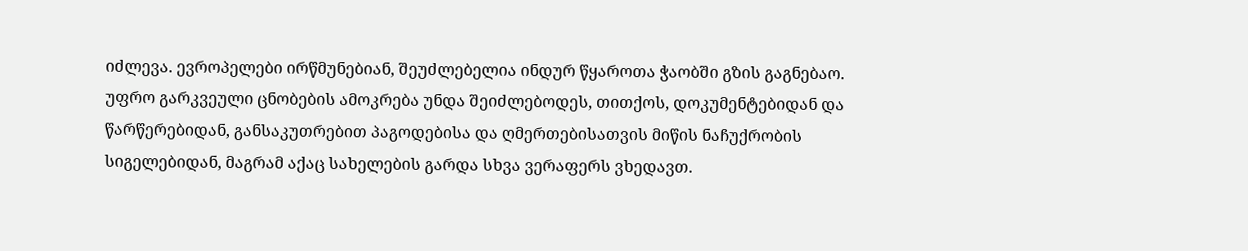იძლევა. ევროპელები ირწმუნებიან, შეუძლებელია ინდურ წყაროთა ჭაობში გზის გაგნებაო. უფრო გარკვეული ცნობების ამოკრება უნდა შეიძლებოდეს, თითქოს, დოკუმენტებიდან და წარწერებიდან, განსაკუთრებით პაგოდებისა და ღმერთებისათვის მიწის ნაჩუქრობის სიგელებიდან, მაგრამ აქაც სახელების გარდა სხვა ვერაფერს ვხედავთ.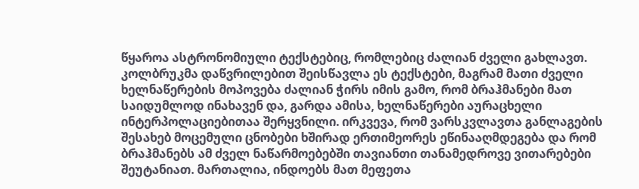წყაროა ასტრონომიული ტექსტებიც, რომლებიც ძალიან ძველი გახლავთ. კოლბრუკმა დაწვრილებით შეისწავლა ეს ტექსტები, მაგრამ მათი ძველი ხელნაწერების მოპოვება ძალიან ჭირს იმის გამო, რომ ბრაჰმანები მათ საიდუმლოდ ინახავენ და, გარდა ამისა, ხელნაწერები აურაცხელი ინტერპოლაციებითაა შერყვნილი. ირკვევა, რომ ვარსკვლავთა განლაგების შესახებ მოცემული ცნობები ხშირად ერთიმეორეს ეწინააღმდეგება და რომ ბრაჰმანებს ამ ძველ ნაწარმოებებში თავიანთი თანამედროვე ვითარებები შეუტანიათ. მართალია, ინდოებს მათ მეფეთა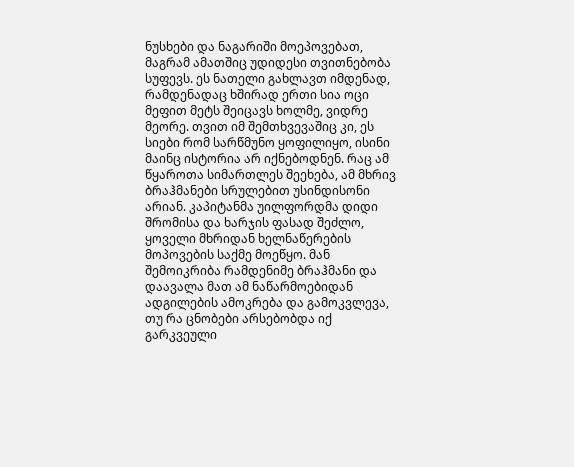ნუსხები და ნაგარიში მოეპოვებათ, მაგრამ ამათშიც უდიდესი თვითნებობა სუფევს. ეს ნათელი გახლავთ იმდენად, რამდენადაც ხშირად ერთი სია ოცი მეფით მეტს შეიცავს ხოლმე, ვიდრე მეორე. თვით იმ შემთხვევაშიც კი, ეს სიები რომ სარწმუნო ყოფილიყო, ისინი მაინც ისტორია არ იქნებოდნენ. რაც ამ წყაროთა სიმართლეს შეეხება, ამ მხრივ ბრაჰმანები სრულებით უსინდისონი არიან. კაპიტანმა უილფორდმა დიდი შრომისა და ხარჯის ფასად შეძლო, ყოველი მხრიდან ხელნაწერების მოპოვების საქმე მოეწყო. მან შემოიკრიბა რამდენიმე ბრაჰმანი და დაავალა მათ ამ ნაწარმოებიდან ადგილების ამოკრება და გამოკვლევა, თუ რა ცნობები არსებობდა იქ გარკვეული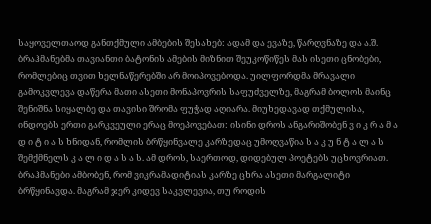საყოველთაოდ განთქმული ამბების შესახებ: ადამ და ევაზე, წარღვნაზე და ა.შ. ბრაჰმანებმა თავიანთი ბატონის ამების მიზნით შეუკოწიწეს მას ისეთი ცნობები, რომლებიც თვით ხელნაწერებში არ მოიპოვებოდა. უილფორდმა მრავალი გამოკვლევა დაწერა მათი ასეთი მონაპოვრის საფუძველზე, მაგრამ ბოლოს მაინც შენიშნა სიყალბე და თავისი შრომა ფუჭად აღიარა. მიუხედავად თქმულისა, ინდოებს ერთი გარკვეული ერაც მოეპოვებათ: ისინი დროს ანგარიშობენ ვ ი კ რ ა მ ა დ ი ტ ი ა ს ხნიდან, რომლის ბრწყინვალე კარზედაც უმოღვაწია ს ა კ უ ნ ტ ა ლ ა ს შემქმნელს კ ა ლ ი დ ა ს ა ს. ამ დროს, საერთოდ, დიდებულ პოეტებს უცხოვრიათ. ბრაჰმანები ამბობენ, რომ ვიკრამადიტიას კარზე ცხრა ასეთი მარგალიტი ბრწყინავდა. მაგრამ ჯერ კიდევ საკვლევია, თუ როდის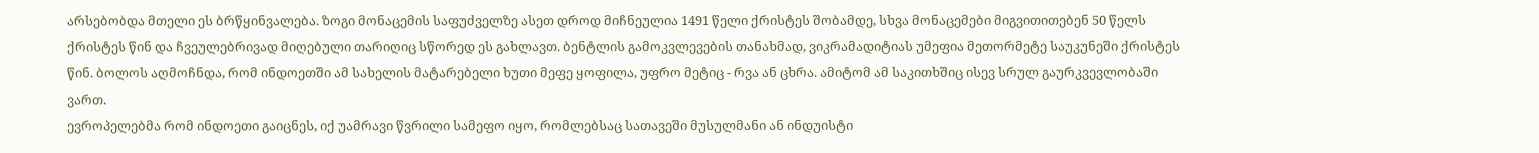არსებობდა მთელი ეს ბრწყინვალება. ზოგი მონაცემის საფუძველზე ასეთ დროდ მიჩნეულია 1491 წელი ქრისტეს შობამდე, სხვა მონაცემები მიგვითითებენ 50 წელს ქრისტეს წინ და ჩვეულებრივად მიღებული თარიღიც სწორედ ეს გახლავთ. ბენტლის გამოკვლევების თანახმად, ვიკრამადიტიას უმეფია მეთორმეტე საუკუნეში ქრისტეს წინ. ბოლოს აღმოჩნდა, რომ ინდოეთში ამ სახელის მატარებელი ხუთი მეფე ყოფილა, უფრო მეტიც - რვა ან ცხრა. ამიტომ ამ საკითხშიც ისევ სრულ გაურკვევლობაში ვართ.
ევროპელებმა რომ ინდოეთი გაიცნეს, იქ უამრავი წვრილი სამეფო იყო, რომლებსაც სათავეში მუსულმანი ან ინდუისტი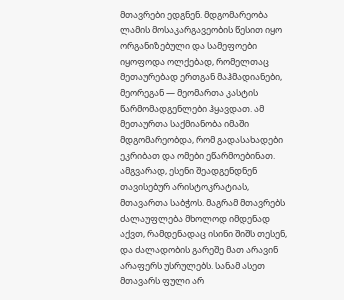მთავრები ედგნენ. მდგომარეობა ლამის მოსაკარგავეობის წესით იყო ორგანიზებული და სამეფოები იყოფოდა ოლქებად, რომელთაც მეთაურებად ერთგან მაჰმადიანები, მეორეგან — მეომართა კასტის წარმომადგენლები ჰყავდათ. ამ მეთაურთა საქმიანობა იმაში მდგომარეობდა, რომ გადასახადები ეკრიბათ და ომები ეწარმოებინათ. ამგვარად, ესენი შეადგენდნენ თავისებურ არისტოკრატიას, მთავართა საბჭოს. მაგრამ მთავრებს ძალაუფლება მხოლოდ იმდენად აქვთ, რამდენადაც ისინი შიშს თესენ, და ძალადობის გარეშე მათ არავინ არაფერს უსრულებს. სანამ ასეთ მთავარს ფული არ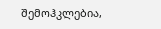შემოჰკლებია,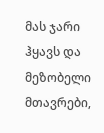მას ჯარი ჰყავს და მეზობელი მთავრები,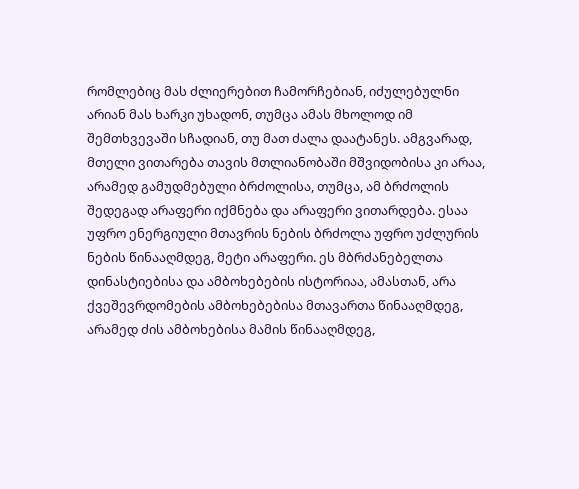რომლებიც მას ძლიერებით ჩამორჩებიან, იძულებულნი არიან მას ხარკი უხადონ, თუმცა ამას მხოლოდ იმ შემთხვევაში სჩადიან, თუ მათ ძალა დაატანეს. ამგვარად, მთელი ვითარება თავის მთლიანობაში მშვიდობისა კი არაა, არამედ გამუდმებული ბრძოლისა, თუმცა, ამ ბრძოლის შედეგად არაფერი იქმნება და არაფერი ვითარდება. ესაა უფრო ენერგიული მთავრის ნების ბრძოლა უფრო უძლურის ნების წინააღმდეგ, მეტი არაფერი. ეს მბრძანებელთა დინასტიებისა და ამბოხებების ისტორიაა, ამასთან, არა ქვეშევრდომების ამბოხებებისა მთავართა წინააღმდეგ, არამედ ძის ამბოხებისა მამის წინააღმდეგ,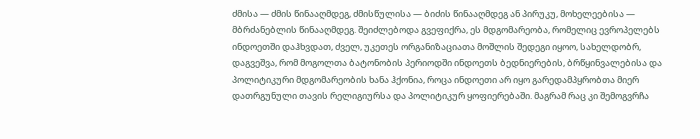ძმისა — ძმის წინააღმდეგ, ძმისწულისა — ბიძის წინააღმდეგ ან პირუკუ, მოხელეებისა — მბრძანებლის წინააღმდეგ. შეიძლებოდა გვეფიქრა, ეს მდგომარეობა, რომელიც ევროპელებს ინდოეთში დაჰხვდათ, ძველ, უკეთეს ორგანიზაციათა მოშლის შედეგი იყოო, სახელდობრ, დაგვეშვა, რომ მოგოლთა ბატონობის პერიოდში ინდოეთს ბედნიერების, ბრწყინვალებისა და პოლიტიკური მდგომარეობის ხანა ჰქონია, როცა ინდოეთი არ იყო გარედამპყრობთა მიერ დათრგუნული თავის რელიგიურსა და პოლიტიკურ ყოფიერებაში. მაგრამ რაც კი შემოგვრჩა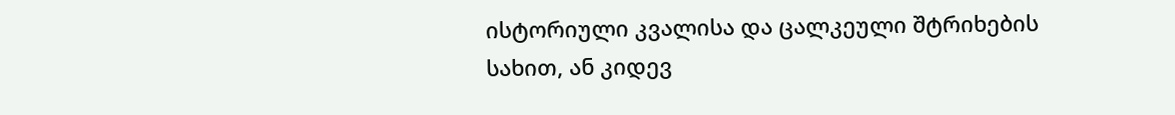ისტორიული კვალისა და ცალკეული შტრიხების სახით, ან კიდევ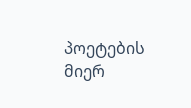პოეტების მიერ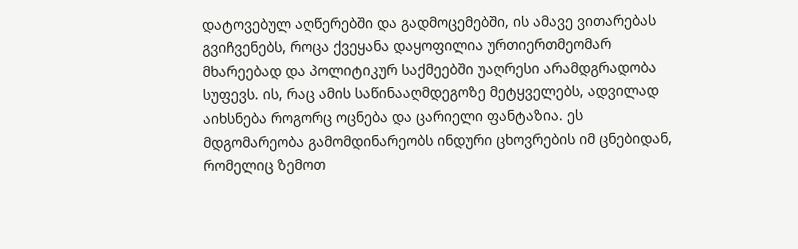დატოვებულ აღწერებში და გადმოცემებში, ის ამავე ვითარებას გვიჩვენებს, როცა ქვეყანა დაყოფილია ურთიერთმეომარ მხარეებად და პოლიტიკურ საქმეებში უაღრესი არამდგრადობა სუფევს. ის, რაც ამის საწინააღმდეგოზე მეტყველებს, ადვილად აიხსნება როგორც ოცნება და ცარიელი ფანტაზია. ეს მდგომარეობა გამომდინარეობს ინდური ცხოვრების იმ ცნებიდან, რომელიც ზემოთ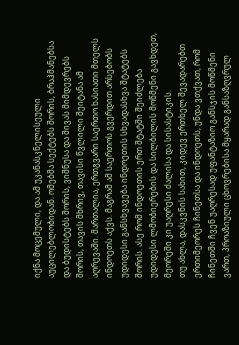იქნა მოცემული, და ამ უკანასკნელისეული აუცილებლობიდან. ომებმა სექტებს შორის, ბრაჰმანებსა და ბუდისტებს შორის, ვიშნუსა და შივას მიმდევრებს შორის, თავის მხრივ, თავისი წვლილი შეიტანა ამ აღრევაში. მართალია, ერთგვარი საერთო ხასიათი მთელს ინდოეთს აქვს. მაგრამ ამ საერთოს გვერდით არსებობს უდიდესი განსხვავება ინდოეთის სხვადასხვა შტატებს შორის. ასე რომ ინდოეთის ერთ შტატში შეიძლება უდიდესი ლმობიერების და სილბილის მოწმენი გავხდეთ, მეორეში კი უაღრესი ძალისა და სისასტიკის.
თუ ახლა, დასკვნის სახით, კიდევ ერთხელ შევადარებთ ერთიმეორეს ჩინეთსა და ინდოეთს, უნდა ვთქვათ, რომ ჩინეთში ჩვენ უაღრესად უფანტაზიო განსჯის მოწმენი ვართ, პროაზიული ცხოვრებისა მყარად განსაზღვრულ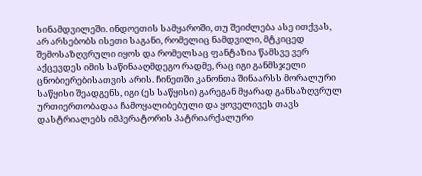სინამდვილეში. ინდოეთის სამყაროში, თუ შეიძლება ასე ითქვას, არ არსებობს ისეთი საგანი, რომელიც ნამდვილი, მტკიცედ შემოსაზღვრული იყოს და რომელსაც ფანტაზია წამსვე ვერ აქცევდეს იმის საწინააღმდეგო რადმე, რაც იგი განმსჯელი ცნობიერებისათვის არის. ჩინეთში კანონთა შინაარსს მორალური საწყისი შეადგენს, იგი (ეს საწყისი) გარეგან მყარად განსაზღვრულ ურთიერთობადაა ჩამოყალიბებული და ყოველივეს თავს დასტრიალებს იმპერატორის პატრიარქალური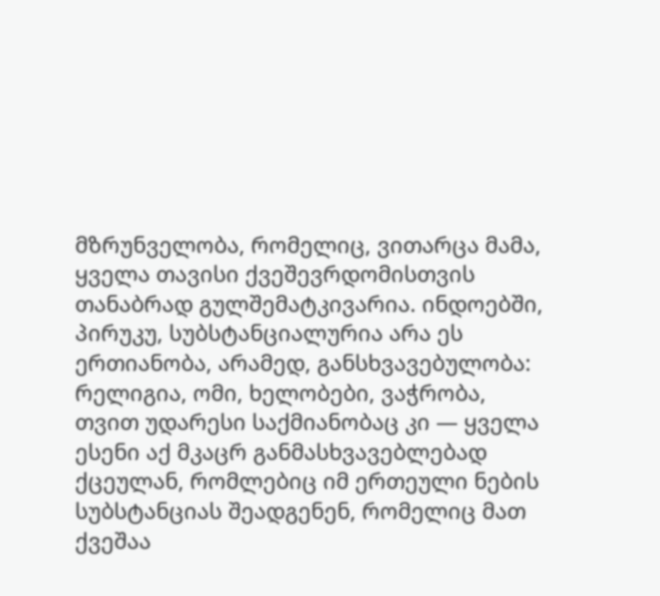მზრუნველობა, რომელიც, ვითარცა მამა, ყველა თავისი ქვეშევრდომისთვის თანაბრად გულშემატკივარია. ინდოებში, პირუკუ, სუბსტანციალურია არა ეს ერთიანობა, არამედ, განსხვავებულობა: რელიგია, ომი, ხელობები, ვაჭრობა, თვით უდარესი საქმიანობაც კი — ყველა ესენი აქ მკაცრ განმასხვავებლებად ქცეულან, რომლებიც იმ ერთეული ნების სუბსტანციას შეადგენენ, რომელიც მათ ქვეშაა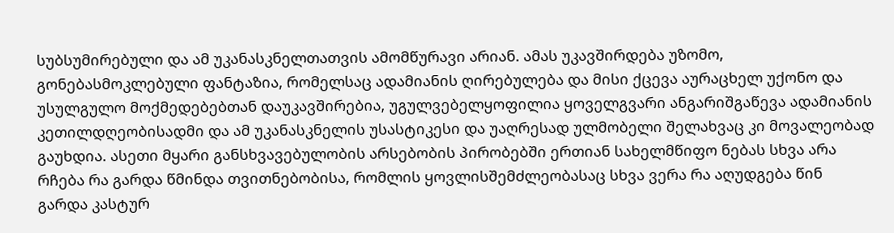სუბსუმირებული და ამ უკანასკნელთათვის ამომწურავი არიან. ამას უკავშირდება უზომო, გონებასმოკლებული ფანტაზია, რომელსაც ადამიანის ღირებულება და მისი ქცევა აურაცხელ უქონო და უსულგულო მოქმედებებთან დაუკავშირებია, უგულვებელყოფილია ყოველგვარი ანგარიშგაწევა ადამიანის კეთილდღეობისადმი და ამ უკანასკნელის უსასტიკესი და უაღრესად ულმობელი შელახვაც კი მოვალეობად გაუხდია. ასეთი მყარი განსხვავებულობის არსებობის პირობებში ერთიან სახელმწიფო ნებას სხვა არა რჩება რა გარდა წმინდა თვითნებობისა, რომლის ყოვლისშემძლეობასაც სხვა ვერა რა აღუდგება წინ გარდა კასტურ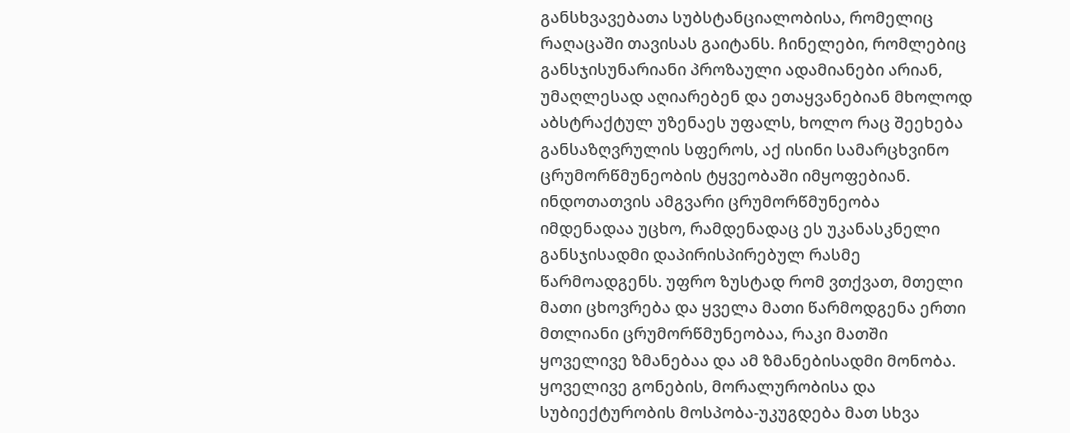განსხვავებათა სუბსტანციალობისა, რომელიც რაღაცაში თავისას გაიტანს. ჩინელები, რომლებიც განსჯისუნარიანი პროზაული ადამიანები არიან, უმაღლესად აღიარებენ და ეთაყვანებიან მხოლოდ აბსტრაქტულ უზენაეს უფალს, ხოლო რაც შეეხება განსაზღვრულის სფეროს, აქ ისინი სამარცხვინო ცრუმორწმუნეობის ტყვეობაში იმყოფებიან. ინდოთათვის ამგვარი ცრუმორწმუნეობა იმდენადაა უცხო, რამდენადაც ეს უკანასკნელი განსჯისადმი დაპირისპირებულ რასმე წარმოადგენს. უფრო ზუსტად რომ ვთქვათ, მთელი მათი ცხოვრება და ყველა მათი წარმოდგენა ერთი მთლიანი ცრუმორწმუნეობაა, რაკი მათში ყოველივე ზმანებაა და ამ ზმანებისადმი მონობა. ყოველივე გონების, მორალურობისა და სუბიექტურობის მოსპობა-უკუგდება მათ სხვა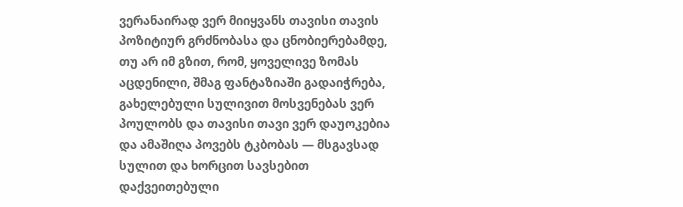ვერანაირად ვერ მიიყვანს თავისი თავის პოზიტიურ გრძნობასა და ცნობიერებამდე, თუ არ იმ გზით, რომ, ყოველივე ზომას აცდენილი, შმაგ ფანტაზიაში გადაიჭრება, გახელებული სულივით მოსვენებას ვერ პოულობს და თავისი თავი ვერ დაუოკებია და ამაშიღა პოვებს ტკბობას — მსგავსად სულით და ხორცით სავსებით დაქვეითებული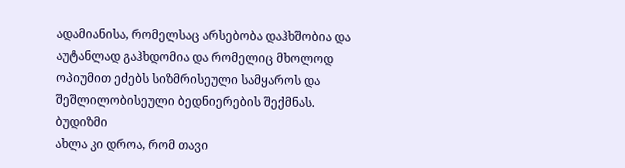ადამიანისა, რომელსაც არსებობა დაჰხშობია და აუტანლად გაჰხდომია და რომელიც მხოლოდ ოპიუმით ეძებს სიზმრისეული სამყაროს და შეშლილობისეული ბედნიერების შექმნას.
ბუდიზმი
ახლა კი დროა, რომ თავი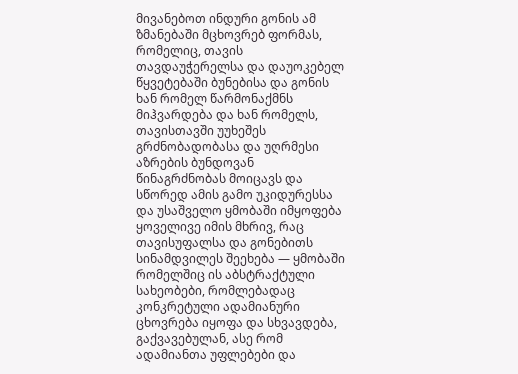მივანებოთ ინდური გონის ამ ზმანებაში მცხოვრებ ფორმას, რომელიც, თავის თავდაუჭერელსა და დაუოკებელ წყვეტებაში ბუნებისა და გონის ხან რომელ წარმონაქმნს მიჰვარდება და ხან რომელს, თავისთავში უუხეშეს გრძნობადობასა და უღრმესი აზრების ბუნდოვან წინაგრძნობას მოიცავს და სწორედ ამის გამო უკიდურესსა და უსაშველო ყმობაში იმყოფება ყოველივე იმის მხრივ, რაც თავისუფალსა და გონებითს სინამდვილეს შეეხება — ყმობაში რომელშიც ის აბსტრაქტული სახეობები, რომლებადაც კონკრეტული ადამიანური ცხოვრება იყოფა და სხვავდება, გაქვავებულან, ასე რომ ადამიანთა უფლებები და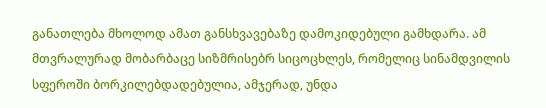განათლება მხოლოდ ამათ განსხვავებაზე დამოკიდებული გამხდარა. ამ მთვრალურად მობარბაცე სიზმრისებრ სიცოცხლეს, რომელიც სინამდვილის სფეროში ბორკილებდადებულია, ამჯერად, უნდა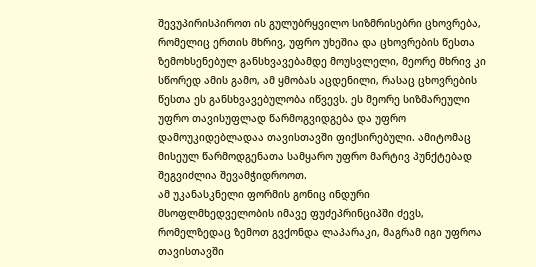შევუპირისპიროთ ის გულუბრყვილო სიზმრისებრი ცხოვრება, რომელიც ერთის მხრივ, უფრო უხეშია და ცხოვრების წესთა ზემოხსენებულ განსხვავებამდე მოუსვლელი, მეორე მხრივ კი სწორედ ამის გამო, ამ ყმობას აცდენილი, რასაც ცხოვრების წესთა ეს განსხვავებულობა იწვევს. ეს მეორე სიზმარეული უფრო თავისუფლად წარმოგვიდგება და უფრო დამოუკიდებლადაა თავისთავში ფიქსირებული. ამიტომაც მისეულ წარმოდგენათა სამყარო უფრო მარტივ პუნქტებად შეგვიძლია შევამჭიდროოთ.
ამ უკანასკნელი ფორმის გონიც ინდური მსოფლმხედველობის იმავე ფუძეპრინციპში ძევს, რომელზედაც ზემოთ გვქონდა ლაპარაკი, მაგრამ იგი უფროა თავისთავში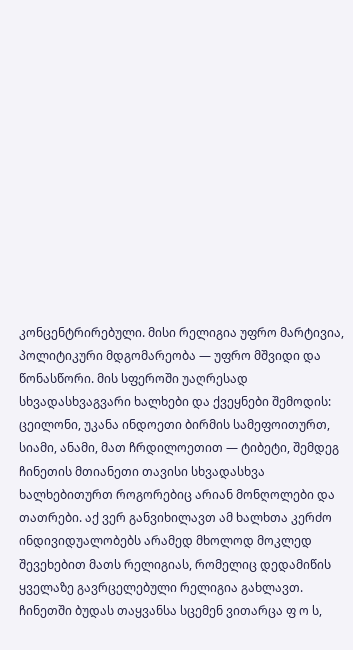კონცენტრირებული. მისი რელიგია უფრო მარტივია, პოლიტიკური მდგომარეობა — უფრო მშვიდი და წონასწორი. მის სფეროში უაღრესად სხვადასხვაგვარი ხალხები და ქვეყნები შემოდის: ცეილონი, უკანა ინდოეთი ბირმის სამეფოითურთ, სიამი, ანამი, მათ ჩრდილოეთით — ტიბეტი, შემდეგ ჩინეთის მთიანეთი თავისი სხვადასხვა ხალხებითურთ როგორებიც არიან მონღოლები და თათრები. აქ ვერ განვიხილავთ ამ ხალხთა კერძო ინდივიდუალობებს არამედ მხოლოდ მოკლედ შევეხებით მათს რელიგიას, რომელიც დედამიწის ყველაზე გავრცელებული რელიგია გახლავთ. ჩინეთში ბუდას თაყვანსა სცემენ ვითარცა ფ ო ს,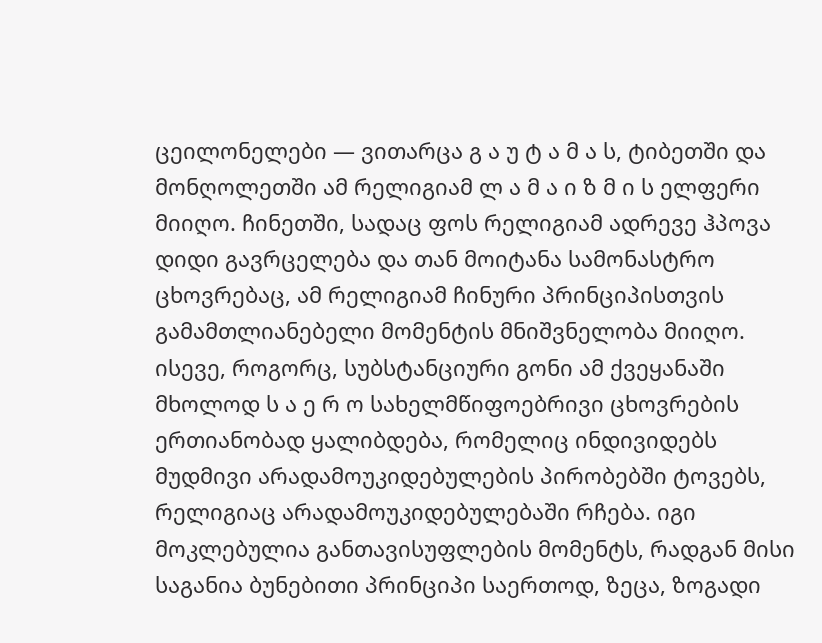ცეილონელები — ვითარცა გ ა უ ტ ა მ ა ს, ტიბეთში და მონღოლეთში ამ რელიგიამ ლ ა მ ა ი ზ მ ი ს ელფერი მიიღო. ჩინეთში, სადაც ფოს რელიგიამ ადრევე ჰპოვა დიდი გავრცელება და თან მოიტანა სამონასტრო ცხოვრებაც, ამ რელიგიამ ჩინური პრინციპისთვის გამამთლიანებელი მომენტის მნიშვნელობა მიიღო. ისევე, როგორც, სუბსტანციური გონი ამ ქვეყანაში მხოლოდ ს ა ე რ ო სახელმწიფოებრივი ცხოვრების ერთიანობად ყალიბდება, რომელიც ინდივიდებს მუდმივი არადამოუკიდებულების პირობებში ტოვებს, რელიგიაც არადამოუკიდებულებაში რჩება. იგი მოკლებულია განთავისუფლების მომენტს, რადგან მისი საგანია ბუნებითი პრინციპი საერთოდ, ზეცა, ზოგადი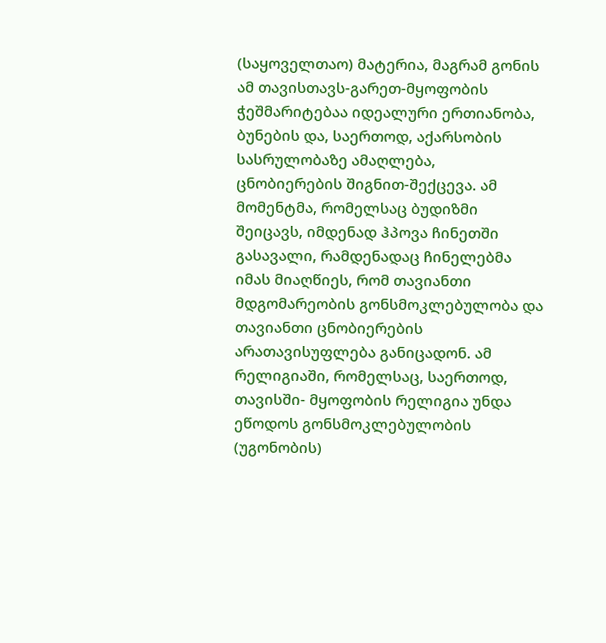(საყოველთაო) მატერია, მაგრამ გონის ამ თავისთავს-გარეთ-მყოფობის ჭეშმარიტებაა იდეალური ერთიანობა, ბუნების და, საერთოდ, აქარსობის სასრულობაზე ამაღლება, ცნობიერების შიგნით-შექცევა. ამ მომენტმა, რომელსაც ბუდიზმი შეიცავს, იმდენად ჰპოვა ჩინეთში გასავალი, რამდენადაც ჩინელებმა იმას მიაღწიეს, რომ თავიანთი მდგომარეობის გონსმოკლებულობა და თავიანთი ცნობიერების არათავისუფლება განიცადონ. ამ რელიგიაში, რომელსაც, საერთოდ, თავისში- მყოფობის რელიგია უნდა ეწოდოს გონსმოკლებულობის (უგონობის)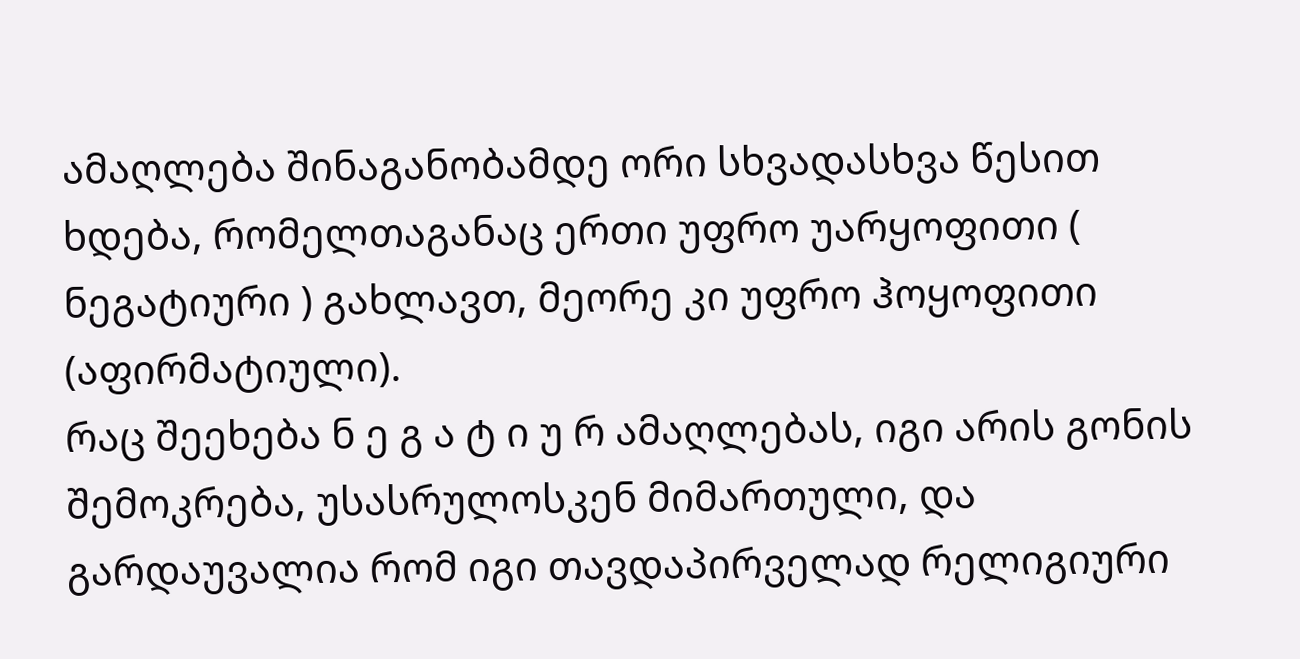ამაღლება შინაგანობამდე ორი სხვადასხვა წესით ხდება, რომელთაგანაც ერთი უფრო უარყოფითი ( ნეგატიური ) გახლავთ, მეორე კი უფრო ჰოყოფითი (აფირმატიული).
რაც შეეხება ნ ე გ ა ტ ი უ რ ამაღლებას, იგი არის გონის შემოკრება, უსასრულოსკენ მიმართული, და გარდაუვალია რომ იგი თავდაპირველად რელიგიური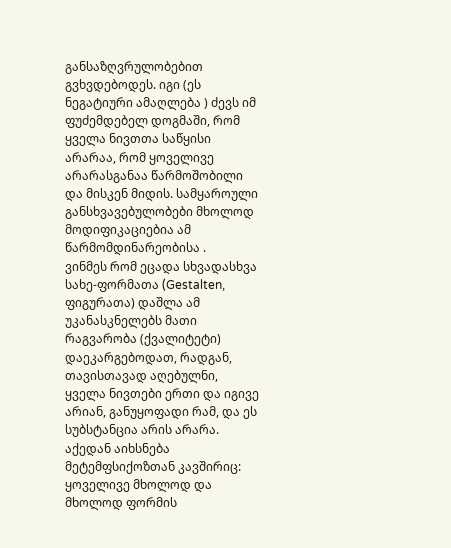განსაზღვრულობებით გვხვდებოდეს. იგი (ეს ნეგატიური ამაღლება ) ძევს იმ ფუძემდებელ დოგმაში, რომ ყველა ნივთთა საწყისი არარაა, რომ ყოველივე არარასგანაა წარმოშობილი და მისკენ მიდის. სამყაროული განსხვავებულობები მხოლოდ მოდიფიკაციებია ამ წარმომდინარეობისა .
ვინმეს რომ ეცადა სხვადასხვა სახე-ფორმათა (Gestalten, ფიგურათა) დაშლა ამ უკანასკნელებს მათი რაგვარობა (ქვალიტეტი) დაეკარგებოდათ, რადგან, თავისთავად აღებულნი, ყველა ნივთები ერთი და იგივე არიან, განუყოფადი რამ, და ეს სუბსტანცია არის არარა. აქედან აიხსნება მეტემფსიქოზთან კავშირიც: ყოველივე მხოლოდ და მხოლოდ ფორმის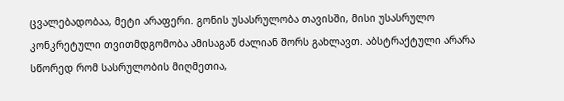ცვალებადობაა, მეტი არაფერი. გონის უსასრულობა თავისში, მისი უსასრულო კონკრეტული თვითმდგომობა ამისაგან ძალიან შორს გახლავთ. აბსტრაქტული არარა სწორედ რომ სასრულობის მიღმეთია,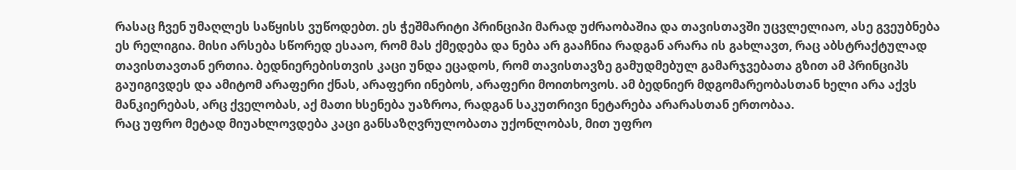რასაც ჩვენ უმაღლეს საწყისს ვუწოდებთ. ეს ჭეშმარიტი პრინციპი მარად უძრაობაშია და თავისთავში უცვლელიაო, ასე გვეუბნება ეს რელიგია. მისი არსება სწორედ ესააო, რომ მას ქმედება და ნება არ გააჩნია რადგან არარა ის გახლავთ, რაც აბსტრაქტულად თავისთავთან ერთია. ბედნიერებისთვის კაცი უნდა ეცადოს, რომ თავისთავზე გამუდმებულ გამარჯვებათა გზით ამ პრინციპს გაუიგივდეს და ამიტომ არაფერი ქნას, არაფერი ინებოს, არაფერი მოითხოვოს. ამ ბედნიერ მდგომარეობასთან ხელი არა აქვს მანკიერებას, არც ქველობას, აქ მათი ხსენება უაზროა, რადგან საკუთრივი ნეტარება არარასთან ერთობაა.
რაც უფრო მეტად მიუახლოვდება კაცი განსაზღვრულობათა უქონლობას, მით უფრო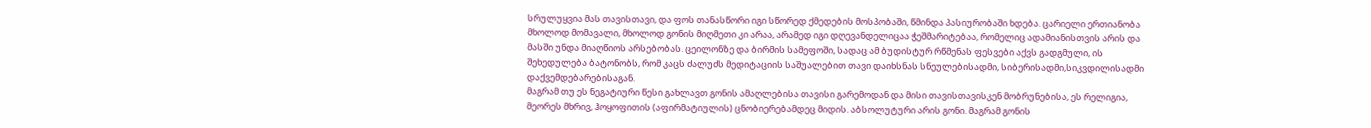სრულუყვია მას თავისთავი, და ფოს თანასწორი იგი სწორედ ქმედების მოსპობაში, წმინდა პასიურობაში ხდება. ცარიელი ერთიანობა მხოლოდ მომავალი, მხოლოდ გონის მიღმეთი კი არაა, არამედ იგი დღევანდელიცაა ჭეშმარიტებაა, რომელიც ადამიანისთვის არის და მასში უნდა მიაღწიოს არსებობას. ცეილონზე და ბირმის სამეფოში, სადაც ამ ბუდისტურ რწმენას ფესვები აქვს გადგმული, ის შეხედულება ბატონობს, რომ კაცს ძალუძს მედიტაციის საშუალებით თავი დაიხსნას სნეულებისადმი, სიბერისადმი,სიკვდილისადმი დაქვემდებარებისაგან.
მაგრამ თუ ეს ნეგატიური წესი გახლავთ გონის ამაღლებისა თავისი გარემოდან და მისი თავისთავისკენ მობრუნებისა, ეს რელიგია, მეორეს მხრივ, ჰოყოფითის (აფირმატიულის) ცნობიერებამდეც მიდის. აბსოლუტური არის გონი. მაგრამ გონის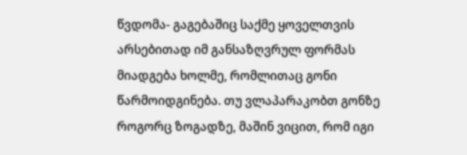წვდომა- გაგებაშიც საქმე ყოველთვის არსებითად იმ განსაზღვრულ ფორმას მიადგება ხოლმე, რომლითაც გონი წარმოიდგინება. თუ ვლაპარაკობთ გონზე როგორც ზოგადზე, მაშინ ვიცით, რომ იგი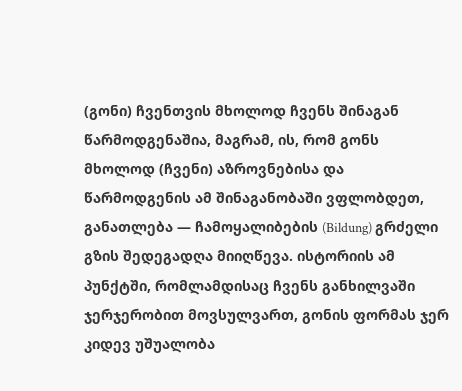(გონი) ჩვენთვის მხოლოდ ჩვენს შინაგან წარმოდგენაშია, მაგრამ, ის, რომ გონს მხოლოდ (ჩვენი) აზროვნებისა და წარმოდგენის ამ შინაგანობაში ვფლობდეთ, განათლება — ჩამოყალიბების (Bildung) გრძელი გზის შედეგადღა მიიღწევა. ისტორიის ამ პუნქტში, რომლამდისაც ჩვენს განხილვაში ჯერჯერობით მოვსულვართ, გონის ფორმას ჯერ კიდევ უშუალობა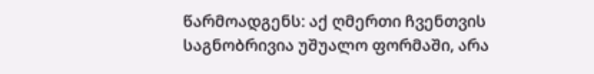წარმოადგენს: აქ ღმერთი ჩვენთვის საგნობრივია უშუალო ფორმაში, არა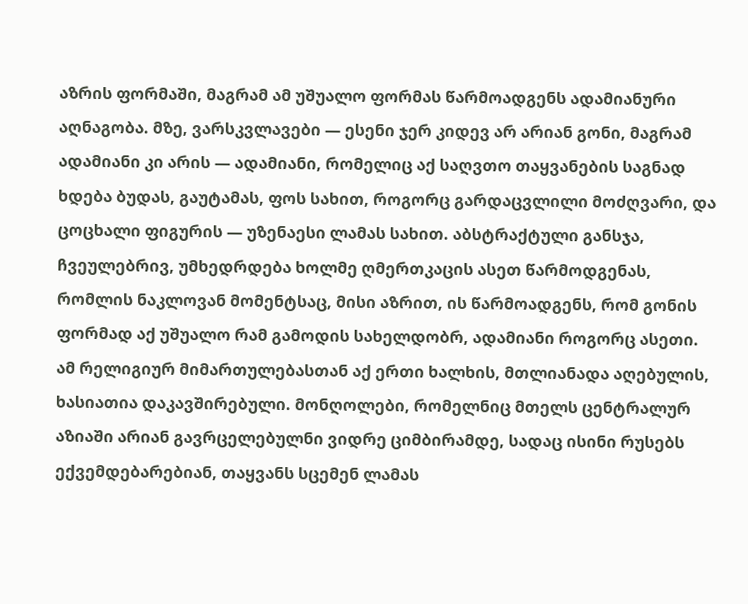აზრის ფორმაში, მაგრამ ამ უშუალო ფორმას წარმოადგენს ადამიანური აღნაგობა. მზე, ვარსკვლავები — ესენი ჯერ კიდევ არ არიან გონი, მაგრამ ადამიანი კი არის — ადამიანი, რომელიც აქ საღვთო თაყვანების საგნად ხდება ბუდას, გაუტამას, ფოს სახით, როგორც გარდაცვლილი მოძღვარი, და ცოცხალი ფიგურის — უზენაესი ლამას სახით. აბსტრაქტული განსჯა, ჩვეულებრივ, უმხედრდება ხოლმე ღმერთკაცის ასეთ წარმოდგენას, რომლის ნაკლოვან მომენტსაც, მისი აზრით, ის წარმოადგენს, რომ გონის ფორმად აქ უშუალო რამ გამოდის სახელდობრ, ადამიანი როგორც ასეთი.
ამ რელიგიურ მიმართულებასთან აქ ერთი ხალხის, მთლიანადა აღებულის, ხასიათია დაკავშირებული. მონღოლები, რომელნიც მთელს ცენტრალურ აზიაში არიან გავრცელებულნი ვიდრე ციმბირამდე, სადაც ისინი რუსებს ექვემდებარებიან, თაყვანს სცემენ ლამას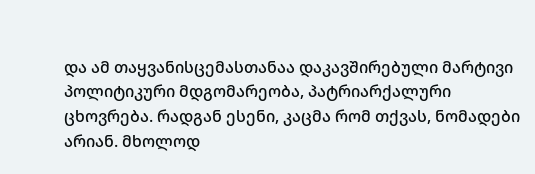და ამ თაყვანისცემასთანაა დაკავშირებული მარტივი პოლიტიკური მდგომარეობა, პატრიარქალური ცხოვრება. რადგან ესენი, კაცმა რომ თქვას, ნომადები არიან. მხოლოდ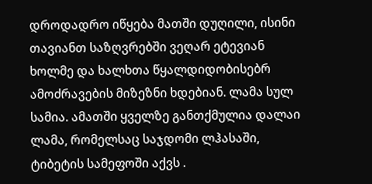დროდადრო იწყება მათში დუღილი, ისინი თავიანთ საზღვრებში ვეღარ ეტევიან ხოლმე და ხალხთა წყალდიდობისებრ ამოძრავების მიზეზნი ხდებიან. ლამა სულ სამია. ამათში ყველზე განთქმულია დალაი ლამა, რომელსაც საჯდომი ლჰასაში, ტიბეტის სამეფოში აქვს .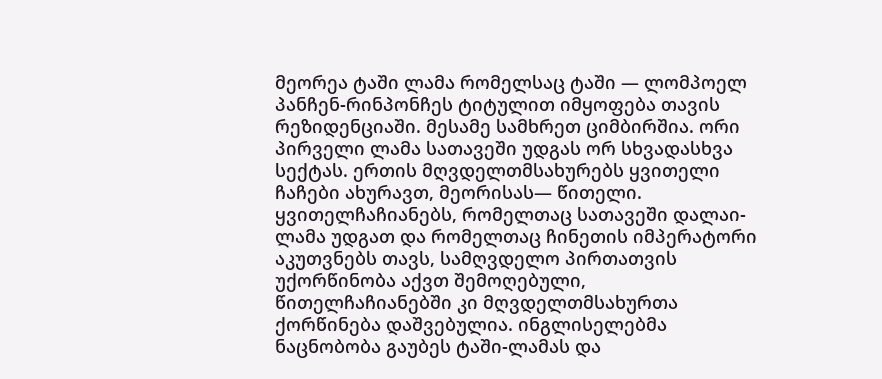მეორეა ტაში ლამა რომელსაც ტაში — ლომპოელ პანჩენ-რინპონჩეს ტიტულით იმყოფება თავის რეზიდენციაში. მესამე სამხრეთ ციმბირშია. ორი პირველი ლამა სათავეში უდგას ორ სხვადასხვა სექტას. ერთის მღვდელთმსახურებს ყვითელი ჩაჩები ახურავთ, მეორისას— წითელი. ყვითელჩაჩიანებს, რომელთაც სათავეში დალაი-ლამა უდგათ და რომელთაც ჩინეთის იმპერატორი აკუთვნებს თავს, სამღვდელო პირთათვის უქორწინობა აქვთ შემოღებული, წითელჩაჩიანებში კი მღვდელთმსახურთა ქორწინება დაშვებულია. ინგლისელებმა ნაცნობობა გაუბეს ტაში-ლამას და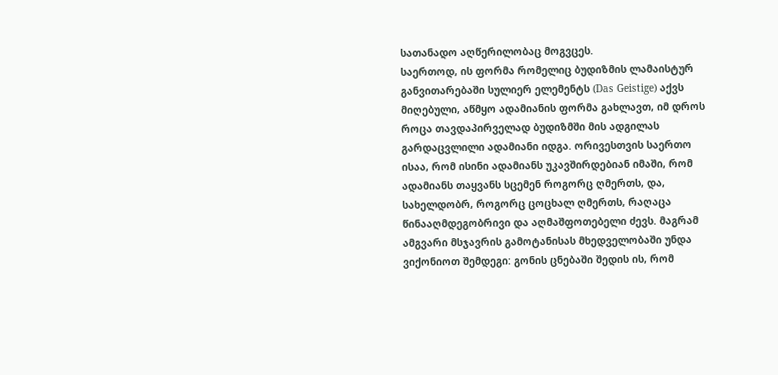სათანადო აღწერილობაც მოგვცეს.
საერთოდ, ის ფორმა რომელიც ბუდიზმის ლამაისტურ განვითარებაში სულიერ ელემენტს (Das Geistige) აქვს მიღებული, აწმყო ადამიანის ფორმა გახლავთ, იმ დროს როცა თავდაპირველად ბუდიზმში მის ადგილას გარდაცვლილი ადამიანი იდგა. ორივესთვის საერთო ისაა, რომ ისინი ადამიანს უკავშირდებიან იმაში, რომ ადამიანს თაყვანს სცემენ როგორც ღმერთს, და, სახელდობრ, როგორც ცოცხალ ღმერთს, რაღაცა წინააღმდეგობრივი და აღმაშფოთებელი ძევს. მაგრამ ამგვარი მსჯავრის გამოტანისას მხედველობაში უნდა ვიქონიოთ შემდეგი: გონის ცნებაში შედის ის, რომ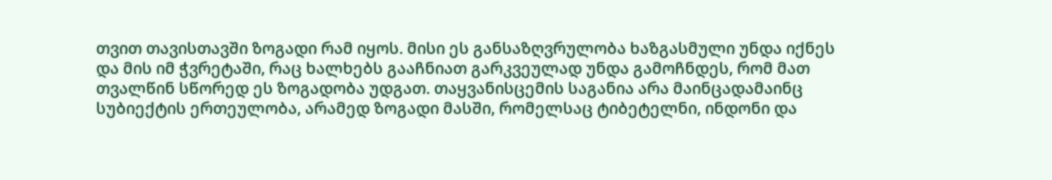თვით თავისთავში ზოგადი რამ იყოს. მისი ეს განსაზღვრულობა ხაზგასმული უნდა იქნეს და მის იმ ჭვრეტაში, რაც ხალხებს გააჩნიათ გარკვეულად უნდა გამოჩნდეს, რომ მათ თვალწინ სწორედ ეს ზოგადობა უდგათ. თაყვანისცემის საგანია არა მაინცადამაინც სუბიექტის ერთეულობა, არამედ ზოგადი მასში, რომელსაც ტიბეტელნი, ინდონი და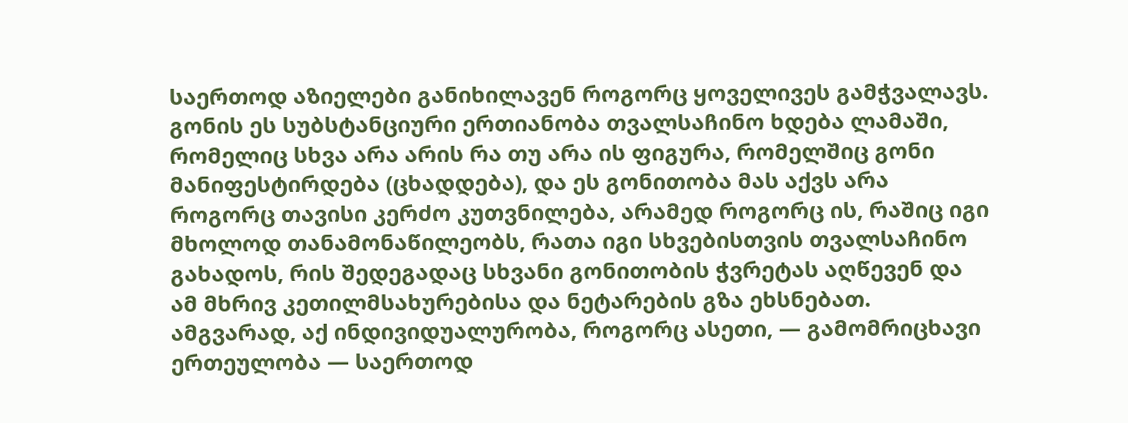საერთოდ აზიელები განიხილავენ როგორც ყოველივეს გამჭვალავს. გონის ეს სუბსტანციური ერთიანობა თვალსაჩინო ხდება ლამაში, რომელიც სხვა არა არის რა თუ არა ის ფიგურა, რომელშიც გონი მანიფესტირდება (ცხადდება), და ეს გონითობა მას აქვს არა როგორც თავისი კერძო კუთვნილება, არამედ როგორც ის, რაშიც იგი მხოლოდ თანამონაწილეობს, რათა იგი სხვებისთვის თვალსაჩინო გახადოს, რის შედეგადაც სხვანი გონითობის ჭვრეტას აღწევენ და ამ მხრივ კეთილმსახურებისა და ნეტარების გზა ეხსნებათ. ამგვარად, აქ ინდივიდუალურობა, როგორც ასეთი, — გამომრიცხავი ერთეულობა — საერთოდ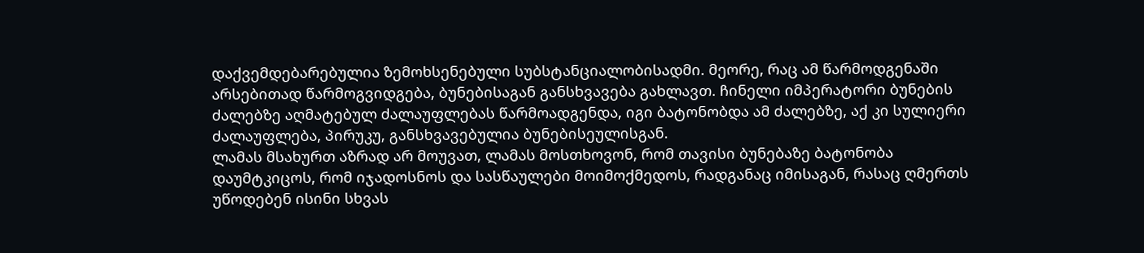დაქვემდებარებულია ზემოხსენებული სუბსტანციალობისადმი. მეორე, რაც ამ წარმოდგენაში არსებითად წარმოგვიდგება, ბუნებისაგან განსხვავება გახლავთ. ჩინელი იმპერატორი ბუნების ძალებზე აღმატებულ ძალაუფლებას წარმოადგენდა, იგი ბატონობდა ამ ძალებზე, აქ კი სულიერი ძალაუფლება, პირუკუ, განსხვავებულია ბუნებისეულისგან.
ლამას მსახურთ აზრად არ მოუვათ, ლამას მოსთხოვონ, რომ თავისი ბუნებაზე ბატონობა დაუმტკიცოს, რომ იჯადოსნოს და სასწაულები მოიმოქმედოს, რადგანაც იმისაგან, რასაც ღმერთს უწოდებენ ისინი სხვას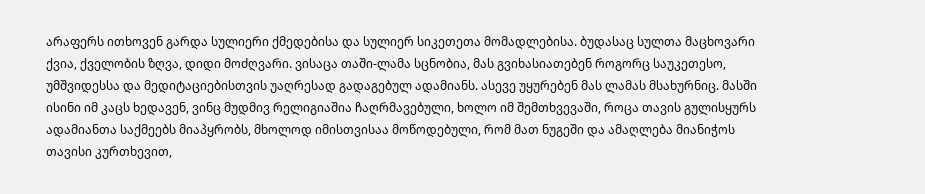არაფერს ითხოვენ გარდა სულიერი ქმედებისა და სულიერ სიკეთეთა მომადლებისა. ბუდასაც სულთა მაცხოვარი ქვია, ქველობის ზღვა, დიდი მოძღვარი. ვისაცა თაში-ლამა სცნობია, მას გვიხასიათებენ როგორც საუკეთესო, უმშვიდესსა და მედიტაციებისთვის უაღრესად გადაგებულ ადამიანს. ასევე უყურებენ მას ლამას მსახურნიც. მასში ისინი იმ კაცს ხედავენ, ვინც მუდმივ რელიგიაშია ჩაღრმავებული, ხოლო იმ შემთხვევაში, როცა თავის გულისყურს ადამიანთა საქმეებს მიაპყრობს, მხოლოდ იმისთვისაა მოწოდებული, რომ მათ ნუგეში და ამაღლება მიანიჭოს თავისი კურთხევით,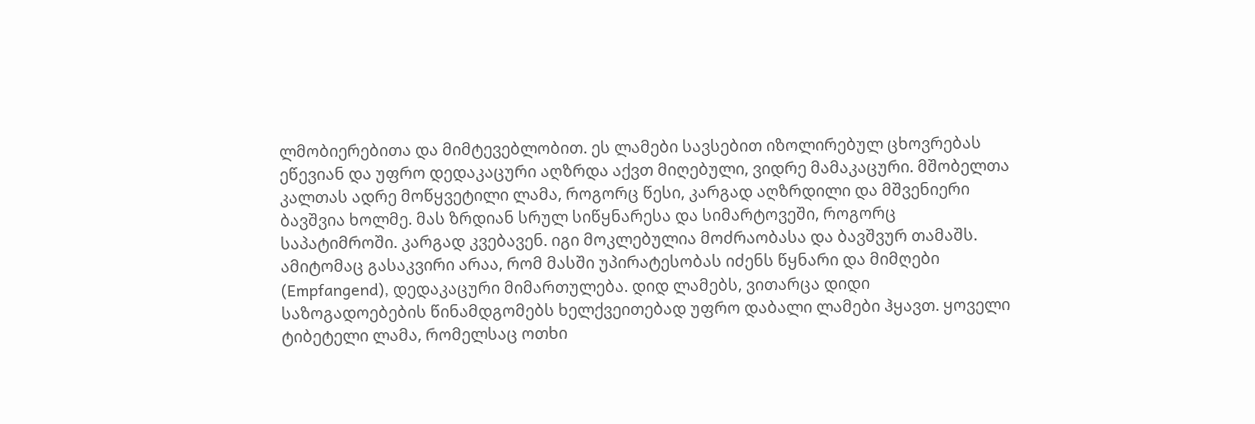ლმობიერებითა და მიმტევებლობით. ეს ლამები სავსებით იზოლირებულ ცხოვრებას ეწევიან და უფრო დედაკაცური აღზრდა აქვთ მიღებული, ვიდრე მამაკაცური. მშობელთა კალთას ადრე მოწყვეტილი ლამა, როგორც წესი, კარგად აღზრდილი და მშვენიერი ბავშვია ხოლმე. მას ზრდიან სრულ სიწყნარესა და სიმარტოვეში, როგორც საპატიმროში. კარგად კვებავენ. იგი მოკლებულია მოძრაობასა და ბავშვურ თამაშს. ამიტომაც გასაკვირი არაა, რომ მასში უპირატესობას იძენს წყნარი და მიმღები (Empfangend), დედაკაცური მიმართულება. დიდ ლამებს, ვითარცა დიდი საზოგადოებების წინამდგომებს ხელქვეითებად უფრო დაბალი ლამები ჰყავთ. ყოველი ტიბეტელი ლამა, რომელსაც ოთხი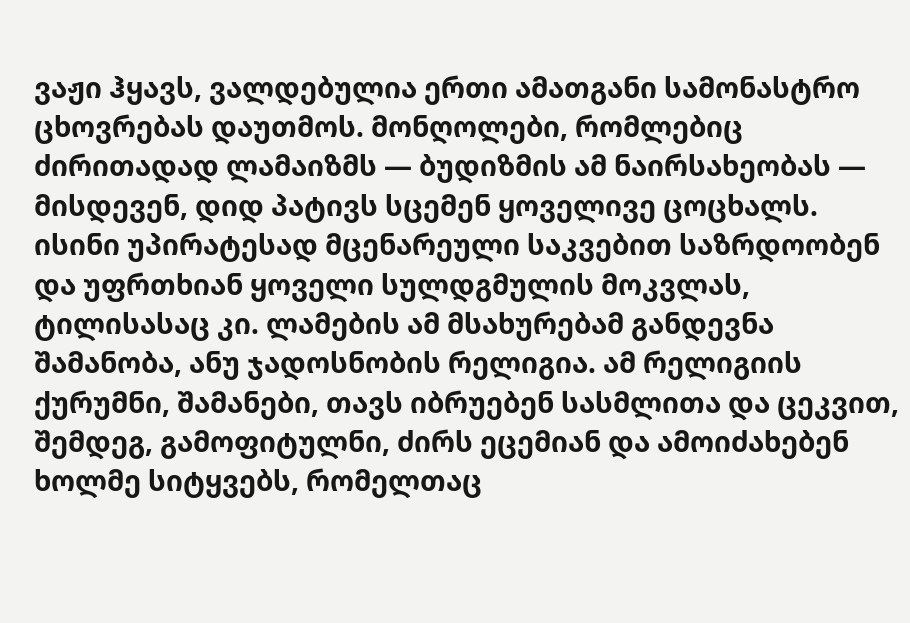ვაჟი ჰყავს, ვალდებულია ერთი ამათგანი სამონასტრო ცხოვრებას დაუთმოს. მონღოლები, რომლებიც ძირითადად ლამაიზმს — ბუდიზმის ამ ნაირსახეობას — მისდევენ, დიდ პატივს სცემენ ყოველივე ცოცხალს. ისინი უპირატესად მცენარეული საკვებით საზრდოობენ და უფრთხიან ყოველი სულდგმულის მოკვლას, ტილისასაც კი. ლამების ამ მსახურებამ განდევნა შამანობა, ანუ ჯადოსნობის რელიგია. ამ რელიგიის ქურუმნი, შამანები, თავს იბრუებენ სასმლითა და ცეკვით, შემდეგ, გამოფიტულნი, ძირს ეცემიან და ამოიძახებენ ხოლმე სიტყვებს, რომელთაც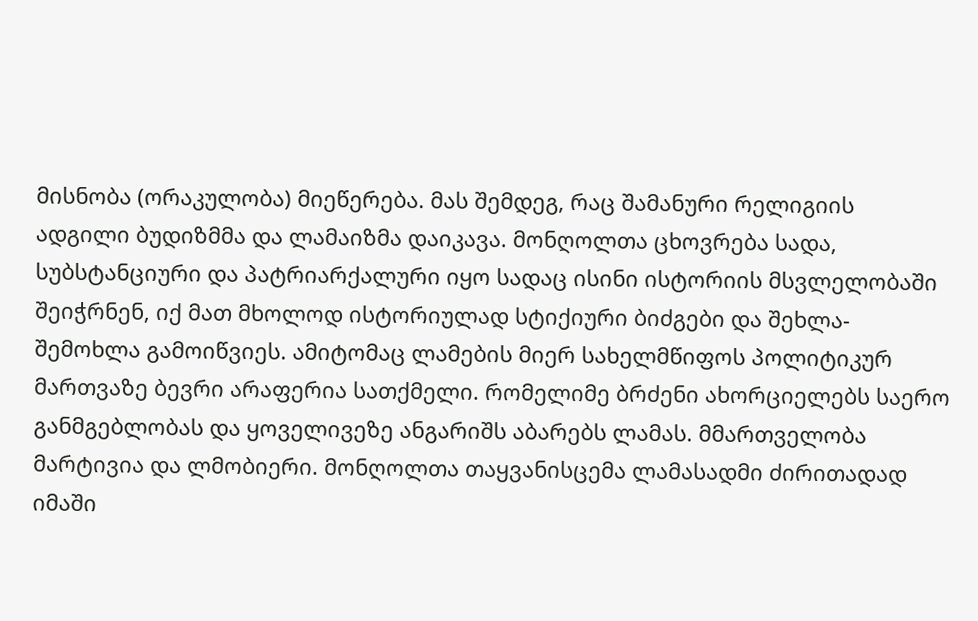მისნობა (ორაკულობა) მიეწერება. მას შემდეგ, რაც შამანური რელიგიის ადგილი ბუდიზმმა და ლამაიზმა დაიკავა. მონღოლთა ცხოვრება სადა, სუბსტანციური და პატრიარქალური იყო სადაც ისინი ისტორიის მსვლელობაში შეიჭრნენ, იქ მათ მხოლოდ ისტორიულად სტიქიური ბიძგები და შეხლა-შემოხლა გამოიწვიეს. ამიტომაც ლამების მიერ სახელმწიფოს პოლიტიკურ მართვაზე ბევრი არაფერია სათქმელი. რომელიმე ბრძენი ახორციელებს საერო განმგებლობას და ყოველივეზე ანგარიშს აბარებს ლამას. მმართველობა მარტივია და ლმობიერი. მონღოლთა თაყვანისცემა ლამასადმი ძირითადად იმაში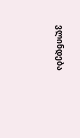ვლინდება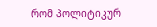რომ პოლიტიკურ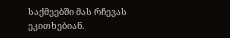საქმეებში მას რჩევას ეკითხებიან.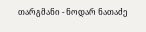თარგმანი - ნოდარ ნათაძე